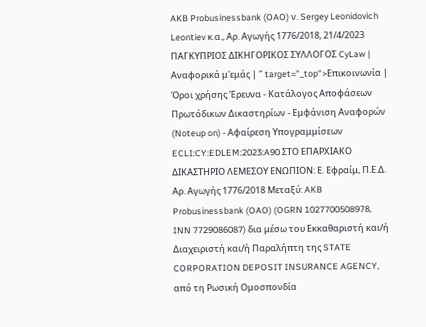AKB Probusinessbank (OAO) ν. Sergey Leonidovich Leontiev κ.α., Αρ. Αγωγής 1776/2018, 21/4/2023 ΠΑΓΚΥΠΡΙΟΣ ΔΙΚΗΓΟΡΙΚΟΣ ΣΥΛΛΟΓΟΣ CyLaw | Αναφορικά μ'εμάς | " target="_top">Επικοινωνία | Όροι χρήσης Έρευνα - Κατάλογος Αποφάσεων Πρωτόδικων Δικαστηρίων - Εμφάνιση Αναφορών (Noteup on) - Αφαίρεση Υπογραμμίσεων ECLI:CY:EDLEM:2023:A90 ΣΤΟ ΕΠΑΡΧΙΑΚΟ ΔΙΚΑΣΤΗΡΙΟ ΛΕΜΕΣΟΥ ΕΝΩΠΙΟΝ: Ε. Εφραίμ, Π.Ε.Δ. Αρ. Αγωγής 1776/2018 Μεταξύ: AKB Probusinessbank (OAO) (OGRN 1027700508978, INN 7729086087) δια μέσω του Εκκαθαριστή και/ή Διαχειριστή και/ή Παραλήπτη της STATE CORPORATION DEPOSIT INSURANCE AGENCY, από τη Ρωσική Ομοσπονδία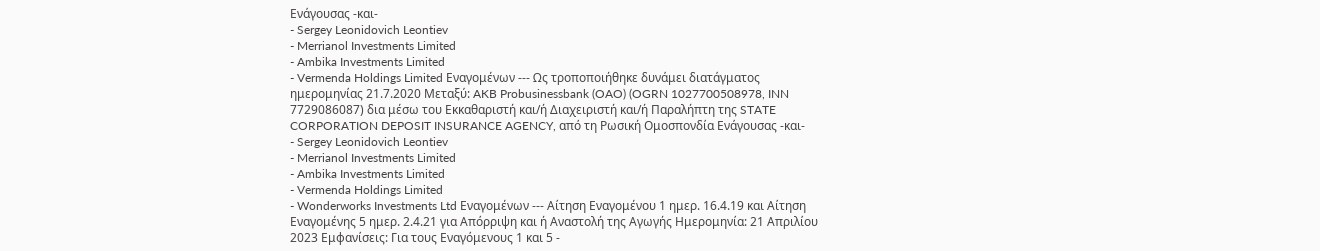Ενάγουσας -και-
- Sergey Leonidovich Leontiev
- Merrianol Investments Limited
- Ambika Investments Limited
- Vermenda Holdings Limited Εναγομένων --- Ως τροποποιήθηκε δυνάμει διατάγματος ημερομηνίας 21.7.2020 Μεταξύ: AKB Probusinessbank (OAO) (OGRN 1027700508978, INN 7729086087) δια μέσω του Εκκαθαριστή και/ή Διαχειριστή και/ή Παραλήπτη της STATE CORPORATION DEPOSIT INSURANCE AGENCY, από τη Ρωσική Ομοσπονδία Ενάγουσας -και-
- Sergey Leonidovich Leontiev
- Merrianol Investments Limited
- Ambika Investments Limited
- Vermenda Holdings Limited
- Wonderworks Investments Ltd Εναγομένων --- Αίτηση Εναγομένου 1 ημερ. 16.4.19 και Αίτηση Εναγομένης 5 ημερ. 2.4.21 για Απόρριψη και ή Αναστολή της Αγωγής Ημερομηνία: 21 Απριλίου 2023 Εμφανίσεις: Για τους Εναγόμενους 1 και 5 -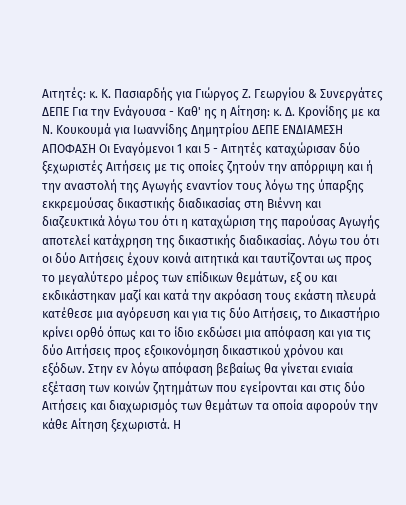Αιτητές: κ. Κ. Πασιαρδής για Γιώργος Ζ. Γεωργίου & Συνεργάτες ΔΕΠΕ Για την Ενάγουσα - Καθ' ης η Αίτηση: κ. Δ. Κρονίδης με κα Ν. Κουκουμά για Ιωαννίδης Δημητρίου ΔΕΠΕ ΕΝΔΙΑΜΕΣΗ ΑΠΟΦΑΣΗ Οι Εναγόμενοι 1 και 5 - Αιτητές καταχώρισαν δύο ξεχωριστές Αιτήσεις με τις οποίες ζητούν την απόρριψη και ή την αναστολή της Αγωγής εναντίον τους λόγω της ύπαρξης εκκρεμούσας δικαστικής διαδικασίας στη Βιέννη και διαζευκτικά λόγω του ότι η καταχώριση της παρούσας Αγωγής αποτελεί κατάχρηση της δικαστικής διαδικασίας. Λόγω του ότι οι δύο Αιτήσεις έχουν κοινά αιτητικά και ταυτίζονται ως προς το μεγαλύτερο μέρος των επίδικων θεμάτων, εξ ου και εκδικάστηκαν μαζί και κατά την ακρόαση τους εκάστη πλευρά κατέθεσε μια αγόρευση και για τις δύο Αιτήσεις, το Δικαστήριο κρίνει ορθό όπως και το ίδιο εκδώσει μια απόφαση και για τις δύο Αιτήσεις προς εξοικονόμηση δικαστικού χρόνου και εξόδων. Στην εν λόγω απόφαση βεβαίως θα γίνεται ενιαία εξέταση των κοινών ζητημάτων που εγείρονται και στις δύο Αιτήσεις και διαχωρισμός των θεμάτων τα οποία αφορούν την κάθε Αίτηση ξεχωριστά. Η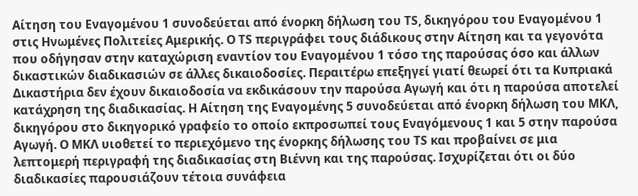Αίτηση του Εναγομένου 1 συνοδεύεται από ένορκη δήλωση του ΤS, δικηγόρου του Εναγομένου 1 στις Ηνωμένες Πολιτείες Αμερικής. Ο ΤS περιγράφει τους διάδικους στην Αίτηση και τα γεγονότα που οδήγησαν στην καταχώριση εναντίον του Εναγομένου 1 τόσο της παρούσας όσο και άλλων δικαστικών διαδικασιών σε άλλες δικαιοδοσίες. Περαιτέρω επεξηγεί γιατί θεωρεί ότι τα Κυπριακά Δικαστήρια δεν έχουν δικαιοδοσία να εκδικάσουν την παρούσα Αγωγή και ότι η παρούσα αποτελεί κατάχρηση της διαδικασίας. Η Αίτηση της Εναγομένης 5 συνοδεύεται από ένορκη δήλωση του ΜΚΛ, δικηγόρου στο δικηγορικό γραφείο το οποίο εκπροσωπεί τους Εναγόμενους 1 και 5 στην παρούσα Αγωγή. Ο ΜΚΛ υιοθετεί το περιεχόμενο της ένορκης δήλωσης του ΤS και προβαίνει σε μια λεπτομερή περιγραφή της διαδικασίας στη Βιέννη και της παρούσας. Ισχυρίζεται ότι οι δύο διαδικασίες παρουσιάζουν τέτοια συνάφεια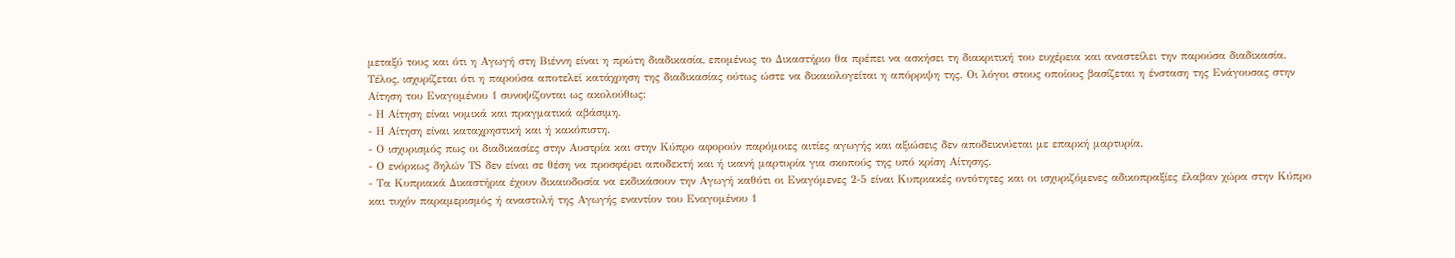μεταξύ τους και ότι η Αγωγή στη Βιέννη είναι η πρώτη διαδικασία, επομένως το Δικαστήριο θα πρέπει να ασκήσει τη διακριτική του ευχέρεια και αναστείλει την παρούσα διαδικασία. Τέλος, ισχυρίζεται ότι η παρούσα αποτελεί κατάχρηση της διαδικασίας ούτως ώστε να δικαιολογείται η απόρριψη της. Οι λόγοι στους οποίους βασίζεται η ένσταση της Ενάγουσας στην Αίτηση του Εναγομένου 1 συνοψίζονται ως ακολούθως:
- Η Αίτηση είναι νομικά και πραγματικά αβάσιμη.
- Η Αίτηση είναι καταχρηστική και ή κακόπιστη.
- Ο ισχυρισμός πως οι διαδικασίες στην Αυστρία και στην Κύπρο αφορούν παρόμοιες αιτίες αγωγής και αξιώσεις δεν αποδεικνύεται με επαρκή μαρτυρία.
- Ο ενόρκως δηλών ΤS δεν είναι σε θέση να προσφέρει αποδεκτή και ή ικανή μαρτυρία για σκοπούς της υπό κρίση Αίτησης.
- Τα Κυπριακά Δικαστήρια έχουν δικαιοδοσία να εκδικάσουν την Αγωγή καθότι οι Εναγόμενες 2-5 είναι Κυπριακές οντότητες και οι ισχυριζόμενες αδικοπραξίες έλαβαν χώρα στην Κύπρο και τυχόν παραμερισμός ή αναστολή της Αγωγής εναντίον του Εναγομένου 1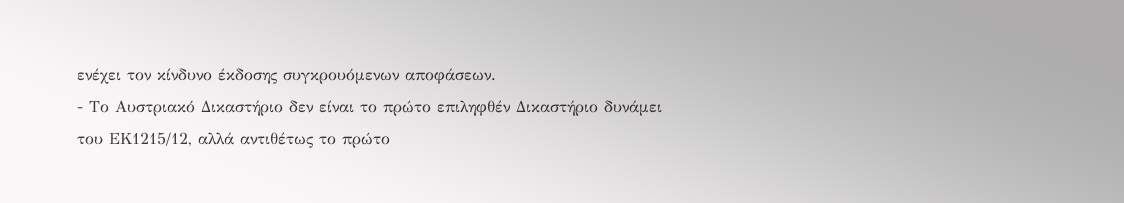ενέχει τον κίνδυνο έκδοσης συγκρουόμενων αποφάσεων.
- Το Αυστριακό Δικαστήριο δεν είναι το πρώτο επιληφθέν Δικαστήριο δυνάμει του ΕΚ1215/12, αλλά αντιθέτως το πρώτο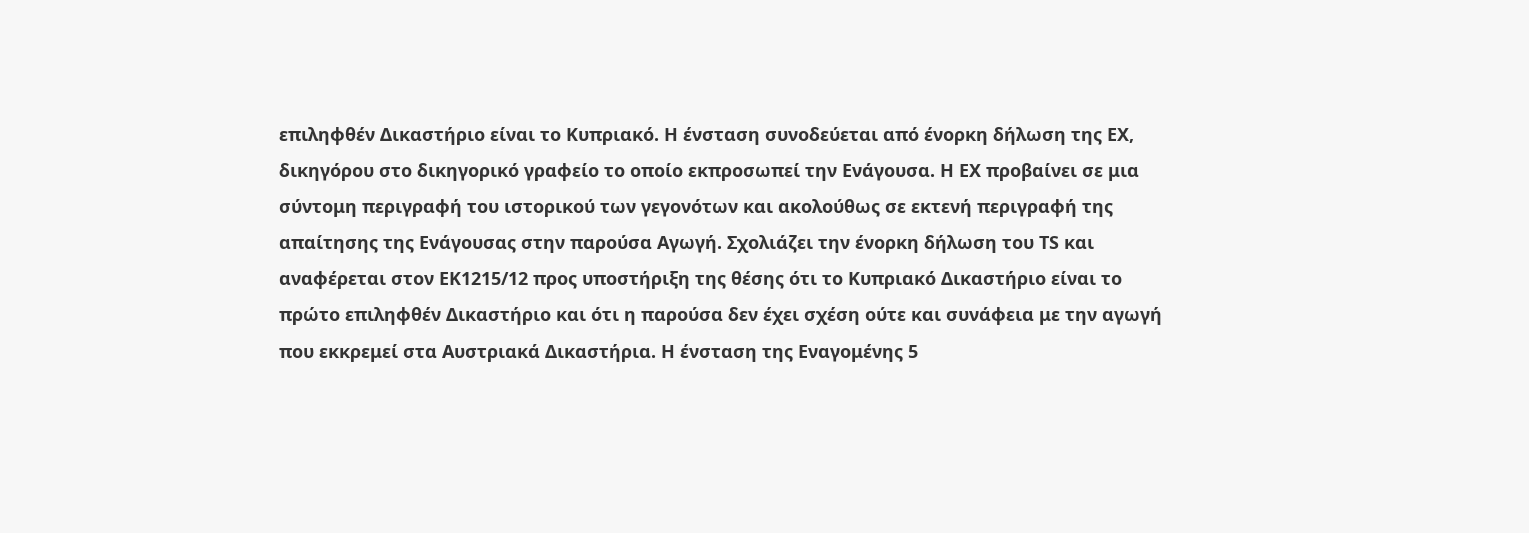επιληφθέν Δικαστήριο είναι το Κυπριακό. Η ένσταση συνοδεύεται από ένορκη δήλωση της ΕΧ, δικηγόρου στο δικηγορικό γραφείο το οποίο εκπροσωπεί την Ενάγουσα. Η ΕΧ προβαίνει σε μια σύντομη περιγραφή του ιστορικού των γεγονότων και ακολούθως σε εκτενή περιγραφή της απαίτησης της Ενάγουσας στην παρούσα Αγωγή. Σχολιάζει την ένορκη δήλωση του ΤS και αναφέρεται στον ΕΚ1215/12 προς υποστήριξη της θέσης ότι το Κυπριακό Δικαστήριο είναι το πρώτο επιληφθέν Δικαστήριο και ότι η παρούσα δεν έχει σχέση ούτε και συνάφεια με την αγωγή που εκκρεμεί στα Αυστριακά Δικαστήρια. Η ένσταση της Εναγομένης 5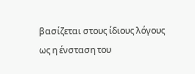βασίζεται στους ίδιους λόγους ως η ένσταση του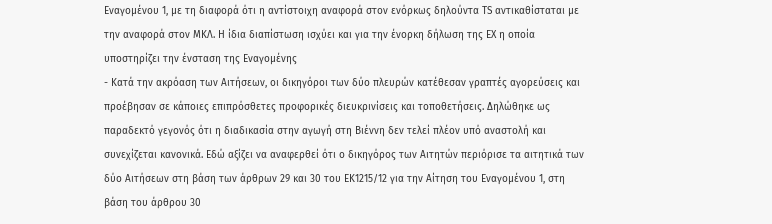Εναγομένου 1, με τη διαφορά ότι η αντίστοιχη αναφορά στον ενόρκως δηλούντα ΤS αντικαθίσταται με την αναφορά στον ΜΚΛ. Η ίδια διαπίστωση ισχύει και για την ένορκη δήλωση της ΕΧ η οποία υποστηρίζει την ένσταση της Εναγομένης
- Κατά την ακρόαση των Αιτήσεων, οι δικηγόροι των δύο πλευρών κατέθεσαν γραπτές αγορεύσεις και προέβησαν σε κάποιες επιπρόσθετες προφορικές διευκρινίσεις και τοποθετήσεις. Δηλώθηκε ως παραδεκτό γεγονός ότι η διαδικασία στην αγωγή στη Βιέννη δεν τελεί πλέον υπό αναστολή και συνεχίζεται κανονικά. Εδώ αξίζει να αναφερθεί ότι ο δικηγόρος των Αιτητών περιόρισε τα αιτητικά των δύο Αιτήσεων στη βάση των άρθρων 29 και 30 του ΕΚ1215/12 για την Αίτηση του Εναγομένου 1, στη βάση του άρθρου 30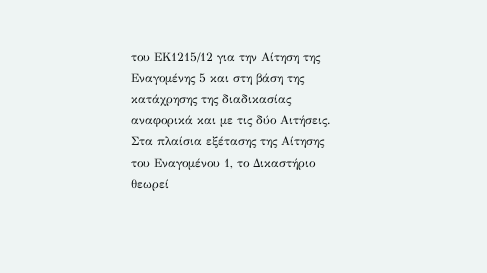του ΕΚ1215/12 για την Αίτηση της Εναγομένης 5 και στη βάση της κατάχρησης της διαδικασίας αναφορικά και με τις δύο Αιτήσεις. Στα πλαίσια εξέτασης της Αίτησης του Εναγομένου 1, το Δικαστήριο θεωρεί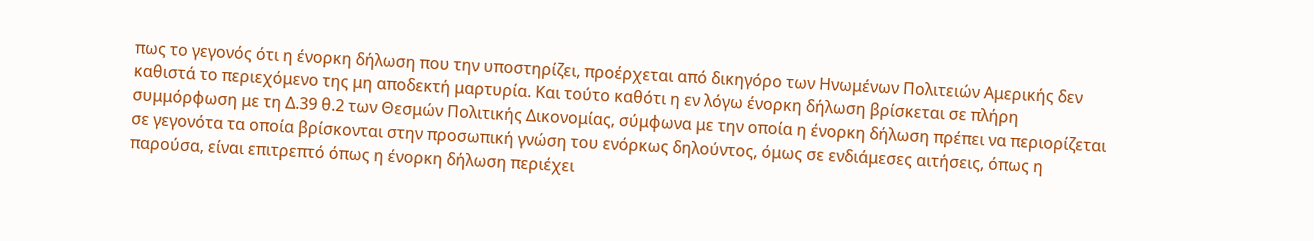πως το γεγονός ότι η ένορκη δήλωση που την υποστηρίζει, προέρχεται από δικηγόρο των Ηνωμένων Πολιτειών Αμερικής δεν καθιστά το περιεχόμενο της μη αποδεκτή μαρτυρία. Και τούτο καθότι η εν λόγω ένορκη δήλωση βρίσκεται σε πλήρη συμμόρφωση με τη Δ.39 θ.2 των Θεσμών Πολιτικής Δικονομίας, σύμφωνα με την οποία η ένορκη δήλωση πρέπει να περιορίζεται σε γεγονότα τα οποία βρίσκονται στην προσωπική γνώση του ενόρκως δηλούντος, όμως σε ενδιάμεσες αιτήσεις, όπως η παρούσα, είναι επιτρεπτό όπως η ένορκη δήλωση περιέχει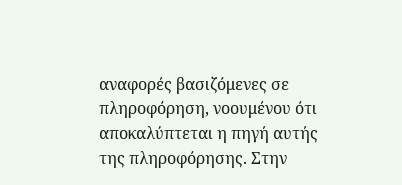αναφορές βασιζόμενες σε πληροφόρηση, νοουμένου ότι αποκαλύπτεται η πηγή αυτής της πληροφόρησης. Στην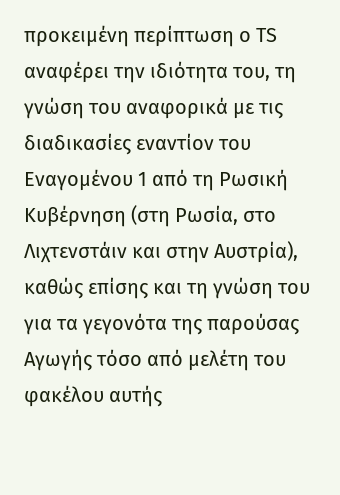προκειμένη περίπτωση ο ΤS αναφέρει την ιδιότητα του, τη γνώση του αναφορικά με τις διαδικασίες εναντίον του Εναγομένου 1 από τη Ρωσική Κυβέρνηση (στη Ρωσία, στο Λιχτενστάιν και στην Αυστρία), καθώς επίσης και τη γνώση του για τα γεγονότα της παρούσας Αγωγής τόσο από μελέτη του φακέλου αυτής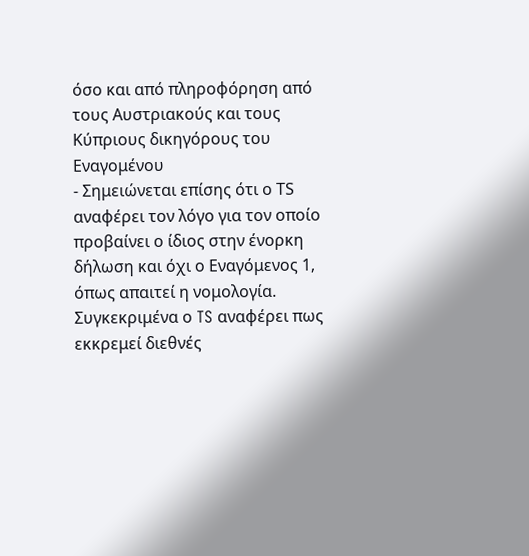όσο και από πληροφόρηση από τους Αυστριακούς και τους Κύπριους δικηγόρους του Εναγομένου
- Σημειώνεται επίσης ότι ο ΤS αναφέρει τον λόγο για τον οποίο προβαίνει ο ίδιος στην ένορκη δήλωση και όχι ο Εναγόμενος 1, όπως απαιτεί η νομολογία. Συγκεκριμένα ο TS αναφέρει πως εκκρεμεί διεθνές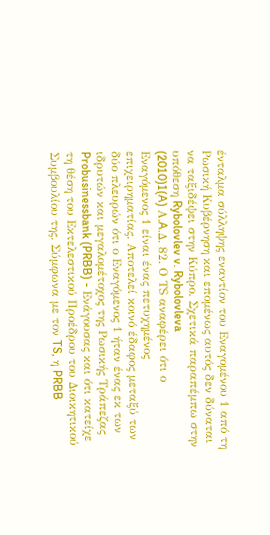ένταλμα σύλληψης εναντίον του Εναγομένου 1 από τη Ρωσική Κυβέρνηση και επομένως αυτός δεν δύναται να ταξιδέψει στην Κύπρο. Σχετικά παραπέμπω στην υπόθεση Rybolovlev v. Rybolovleva
(2010)1(A) Α.A.Δ. 82. Ο ΤS αναφέρει ότι ο Εναγόμενος 1 είναι ένας πετυχημένος επιχειρηματίας. Αποτελεί κοινό έδαφος μεταξύ των δύο πλευρών ότι ο Εναγόμενος 1 ήταν ένας εκ των ιδρυτών και μεγαλομέτοχος της Ρωσικής Τράπεζας Probusinessbank (PRBB) - Ενάγουσας και ότι κατείχε τη θέση του Εκτελεστικού Προέδρου του Διοικητικού Συμβουλίου της. Σύμφωνα με τον TS, η PRBB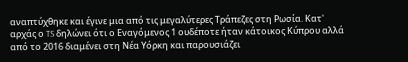αναπτύχθηκε και έγινε μια από τις μεγαλύτερες Τράπεζες στη Ρωσία. Κατ' αρχάς ο TS δηλώνει ότι ο Εναγόμενος 1 ουδέποτε ήταν κάτοικος Κύπρου αλλά από το 2016 διαμένει στη Νέα Υόρκη και παρουσιάζει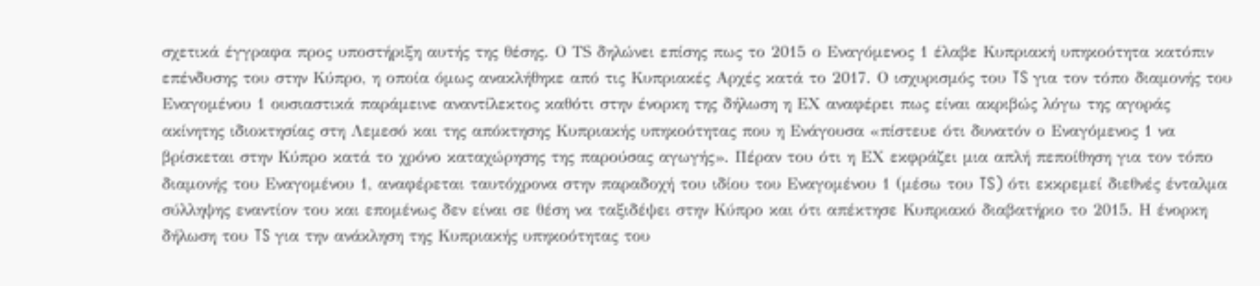σχετικά έγγραφα προς υποστήριξη αυτής της θέσης. Ο ΤS δηλώνει επίσης πως το 2015 ο Εναγόμενος 1 έλαβε Κυπριακή υπηκοότητα κατόπιν επένδυσης του στην Κύπρο, η οποία όμως ανακλήθηκε από τις Κυπριακές Αρχές κατά το 2017. Ο ισχυρισμός του TS για τον τόπο διαμονής του Εναγομένου 1 ουσιαστικά παράμεινε αναντίλεκτος καθότι στην ένορκη της δήλωση η ΕΧ αναφέρει πως είναι ακριβώς λόγω της αγοράς ακίνητης ιδιοκτησίας στη Λεμεσό και της απόκτησης Κυπριακής υπηκοότητας που η Ενάγουσα «πίστευε ότι δυνατόν ο Εναγόμενος 1 να βρίσκεται στην Κύπρο κατά το χρόνο καταχώρησης της παρούσας αγωγής». Πέραν του ότι η ΕΧ εκφράζει μια απλή πεποίθηση για τον τόπο διαμονής του Εναγομένου 1, αναφέρεται ταυτόχρονα στην παραδοχή του ιδίου του Εναγομένου 1 (μέσω του TS) ότι εκκρεμεί διεθνές ένταλμα σύλληψης εναντίον του και επομένως δεν είναι σε θέση να ταξιδέψει στην Κύπρο και ότι απέκτησε Κυπριακό διαβατήριο το 2015. Η ένορκη δήλωση του TS για την ανάκληση της Κυπριακής υπηκοότητας του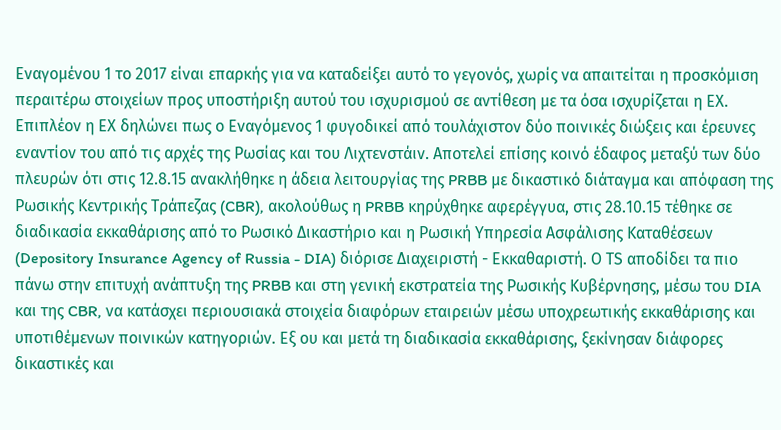Εναγομένου 1 το 2017 είναι επαρκής για να καταδείξει αυτό το γεγονός, χωρίς να απαιτείται η προσκόμιση περαιτέρω στοιχείων προς υποστήριξη αυτού του ισχυρισμού σε αντίθεση με τα όσα ισχυρίζεται η ΕΧ. Επιπλέον η ΕΧ δηλώνει πως ο Εναγόμενος 1 φυγοδικεί από τουλάχιστον δύο ποινικές διώξεις και έρευνες εναντίον του από τις αρχές της Ρωσίας και του Λιχτενστάιν. Αποτελεί επίσης κοινό έδαφος μεταξύ των δύο πλευρών ότι στις 12.8.15 ανακλήθηκε η άδεια λειτουργίας της PRBB με δικαστικό διάταγμα και απόφαση της Ρωσικής Κεντρικής Τράπεζας (CBR), ακολούθως η PRBB κηρύχθηκε αφερέγγυα, στις 28.10.15 τέθηκε σε διαδικασία εκκαθάρισης από το Ρωσικό Δικαστήριο και η Ρωσική Υπηρεσία Ασφάλισης Καταθέσεων (Depository Insurance Agency of Russia - DIA) διόρισε Διαχειριστή - Εκκαθαριστή. Ο ΤS αποδίδει τα πιο πάνω στην επιτυχή ανάπτυξη της PRBB και στη γενική εκστρατεία της Ρωσικής Κυβέρνησης, μέσω του DIA και της CBR, να κατάσχει περιουσιακά στοιχεία διαφόρων εταιρειών μέσω υποχρεωτικής εκκαθάρισης και υποτιθέμενων ποινικών κατηγοριών. Εξ ου και μετά τη διαδικασία εκκαθάρισης, ξεκίνησαν διάφορες δικαστικές και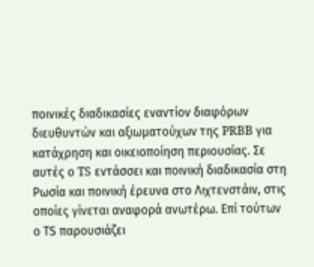ποινικές διαδικασίες εναντίον διαφόρων διευθυντών και αξιωματούχων της PRBB για κατάχρηση και οικειοποίηση περιουσίας. Σε αυτές ο TS εντάσσει και ποινική διαδικασία στη Ρωσία και ποινική έρευνα στο Λιχτενστάιν, στις οποίες γίνεται αναφορά ανωτέρω. Επί τούτων ο ΤS παρουσιάζει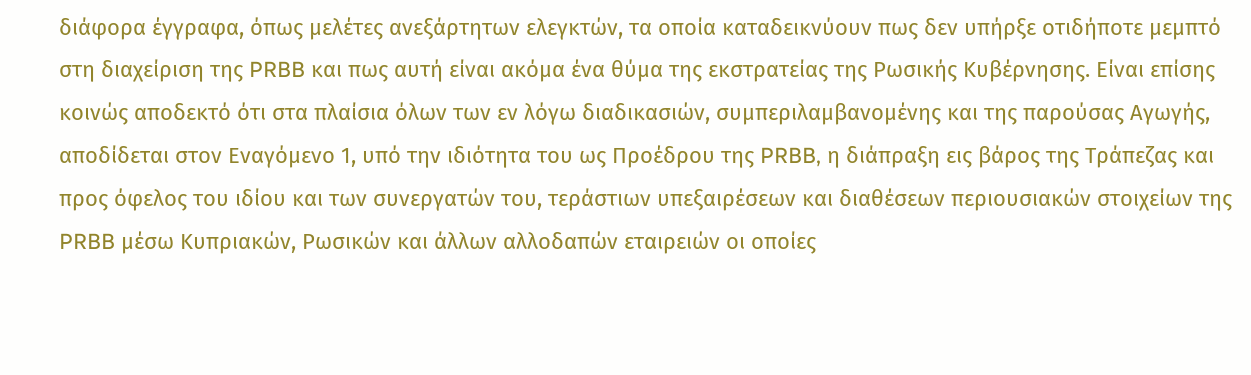διάφορα έγγραφα, όπως μελέτες ανεξάρτητων ελεγκτών, τα οποία καταδεικνύουν πως δεν υπήρξε οτιδήποτε μεμπτό στη διαχείριση της PRBB και πως αυτή είναι ακόμα ένα θύμα της εκστρατείας της Ρωσικής Κυβέρνησης. Είναι επίσης κοινώς αποδεκτό ότι στα πλαίσια όλων των εν λόγω διαδικασιών, συμπεριλαμβανομένης και της παρούσας Αγωγής, αποδίδεται στον Εναγόμενο 1, υπό την ιδιότητα του ως Προέδρου της PRBB, η διάπραξη εις βάρος της Τράπεζας και προς όφελος του ιδίου και των συνεργατών του, τεράστιων υπεξαιρέσεων και διαθέσεων περιουσιακών στοιχείων της PRBB μέσω Κυπριακών, Ρωσικών και άλλων αλλοδαπών εταιρειών οι οποίες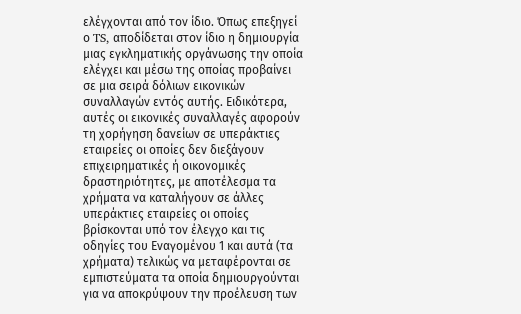ελέγχονται από τον ίδιο. Όπως επεξηγεί ο TS, αποδίδεται στον ίδιο η δημιουργία μιας εγκληματικής οργάνωσης την οποία ελέγχει και μέσω της οποίας προβαίνει σε μια σειρά δόλιων εικονικών συναλλαγών εντός αυτής. Ειδικότερα, αυτές οι εικονικές συναλλαγές αφορούν τη χορήγηση δανείων σε υπεράκτιες εταιρείες οι οποίες δεν διεξάγουν επιχειρηματικές ή οικονομικές δραστηριότητες, με αποτέλεσμα τα χρήματα να καταλήγουν σε άλλες υπεράκτιες εταιρείες οι οποίες βρίσκονται υπό τον έλεγχο και τις οδηγίες του Εναγομένου 1 και αυτά (τα χρήματα) τελικώς να μεταφέρονται σε εμπιστεύματα τα οποία δημιουργούνται για να αποκρύψουν την προέλευση των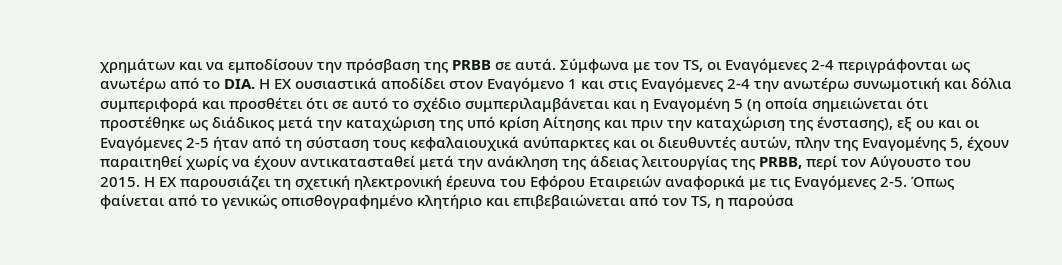χρημάτων και να εμποδίσουν την πρόσβαση της PRBB σε αυτά. Σύμφωνα με τον ΤS, οι Εναγόμενες 2-4 περιγράφονται ως ανωτέρω από το DIA. Η ΕΧ ουσιαστικά αποδίδει στον Εναγόμενο 1 και στις Εναγόμενες 2-4 την ανωτέρω συνωμοτική και δόλια συμπεριφορά και προσθέτει ότι σε αυτό το σχέδιο συμπεριλαμβάνεται και η Εναγομένη 5 (η οποία σημειώνεται ότι προστέθηκε ως διάδικος μετά την καταχώριση της υπό κρίση Αίτησης και πριν την καταχώριση της ένστασης), εξ ου και οι Εναγόμενες 2-5 ήταν από τη σύσταση τους κεφαλαιουχικά ανύπαρκτες και οι διευθυντές αυτών, πλην της Εναγομένης 5, έχουν παραιτηθεί χωρίς να έχουν αντικατασταθεί μετά την ανάκληση της άδειας λειτουργίας της PRBB, περί τον Αύγουστο του 2015. Η ΕΧ παρουσιάζει τη σχετική ηλεκτρονική έρευνα του Εφόρου Εταιρειών αναφορικά με τις Εναγόμενες 2-5. Όπως φαίνεται από το γενικώς οπισθογραφημένο κλητήριο και επιβεβαιώνεται από τον ΤS, η παρούσα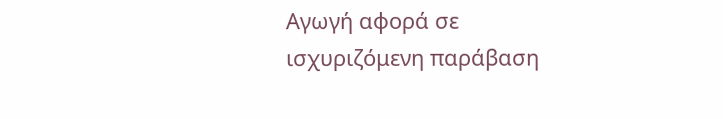Αγωγή αφορά σε ισχυριζόμενη παράβαση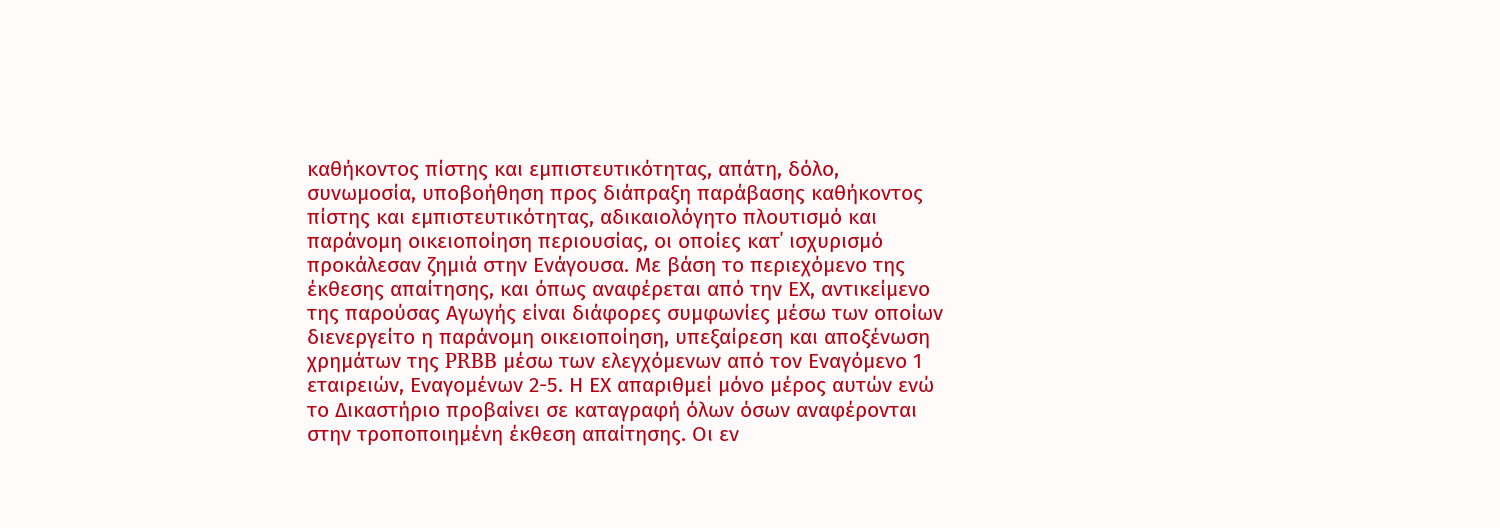καθήκοντος πίστης και εμπιστευτικότητας, απάτη, δόλο, συνωμοσία, υποβοήθηση προς διάπραξη παράβασης καθήκοντος πίστης και εμπιστευτικότητας, αδικαιολόγητο πλουτισμό και παράνομη οικειοποίηση περιουσίας, οι οποίες κατ΄ ισχυρισμό προκάλεσαν ζημιά στην Ενάγουσα. Με βάση το περιεχόμενο της έκθεσης απαίτησης, και όπως αναφέρεται από την ΕΧ, αντικείμενο της παρούσας Αγωγής είναι διάφορες συμφωνίες μέσω των οποίων διενεργείτο η παράνομη οικειοποίηση, υπεξαίρεση και αποξένωση χρημάτων της PRBB μέσω των ελεγχόμενων από τον Εναγόμενο 1 εταιρειών, Εναγομένων 2-5. Η ΕΧ απαριθμεί μόνο μέρος αυτών ενώ το Δικαστήριο προβαίνει σε καταγραφή όλων όσων αναφέρονται στην τροποποιημένη έκθεση απαίτησης. Οι εν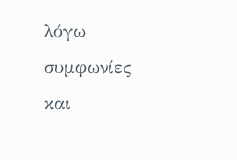λόγω συμφωνίες και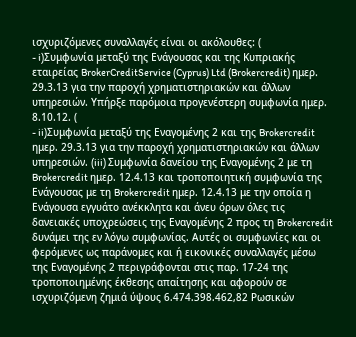ισχυριζόμενες συναλλαγές είναι οι ακόλουθες: (
- i)Συμφωνία μεταξύ της Ενάγουσας και της Κυπριακής εταιρείας BrokerCreditService (Cyprus) Ltd (Brokercredit) ημερ. 29.3.13 για την παροχή χρηματιστηριακών και άλλων υπηρεσιών. Υπήρξε παρόμοια προγενέστερη συμφωνία ημερ. 8.10.12. (
- ii)Συμφωνία μεταξύ της Εναγομένης 2 και της Brokercredit ημερ. 29.3.13 για την παροχή χρηματιστηριακών και άλλων υπηρεσιών. (iii) Συμφωνία δανείου της Εναγομένης 2 με τη Brokercredit ημερ. 12.4.13 και τροποποιητική συμφωνία της Ενάγουσας με τη Brokercredit ημερ. 12.4.13 με την οποία η Ενάγουσα εγγυάτο ανέκκλητα και άνευ όρων όλες τις δανειακές υποχρεώσεις της Εναγομένης 2 προς τη Brokercredit δυνάμει της εν λόγω συμφωνίας. Αυτές οι συμφωνίες και οι φερόμενες ως παράνομες και ή εικονικές συναλλαγές μέσω της Εναγομένης 2 περιγράφονται στις παρ. 17-24 της τροποποιημένης έκθεσης απαίτησης και αφορούν σε ισχυριζόμενη ζημιά ύψους 6.474.398.462,82 Ρωσικών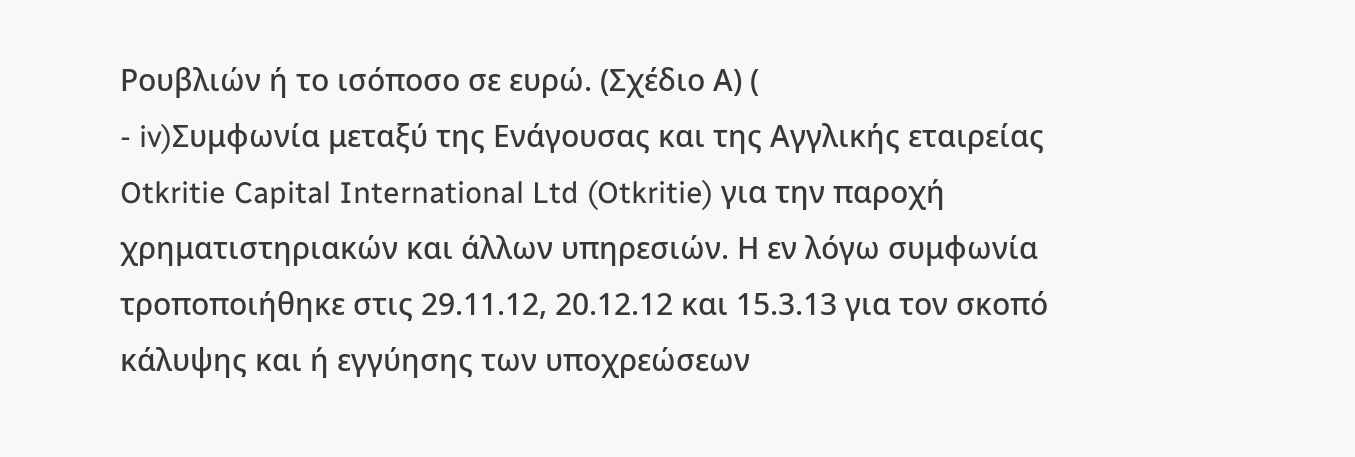Ρουβλιών ή το ισόποσο σε ευρώ. (Σχέδιο Α) (
- iv)Συμφωνία μεταξύ της Ενάγουσας και της Αγγλικής εταιρείας Otkritie Capital International Ltd (Otkritie) για την παροχή χρηματιστηριακών και άλλων υπηρεσιών. Η εν λόγω συμφωνία τροποποιήθηκε στις 29.11.12, 20.12.12 και 15.3.13 για τον σκοπό κάλυψης και ή εγγύησης των υποχρεώσεων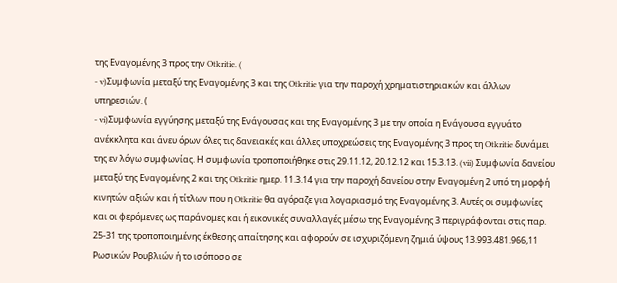της Εναγομένης 3 προς την Otkritie. (
- v)Συμφωνία μεταξύ της Εναγομένης 3 και της Otkritie για την παροχή χρηματιστηριακών και άλλων υπηρεσιών. (
- vi)Συμφωνία εγγύησης μεταξύ της Ενάγουσας και της Εναγομένης 3 με την οποία η Ενάγουσα εγγυάτο ανέκκλητα και άνευ όρων όλες τις δανειακές και άλλες υποχρεώσεις της Εναγομένης 3 προς τη Otkritie δυνάμει της εν λόγω συμφωνίας. Η συμφωνία τροποποιήθηκε στις 29.11.12, 20.12.12 και 15.3.13. (vii) Συμφωνία δανείου μεταξύ της Εναγομένης 2 και της Otkritie ημερ. 11.3.14 για την παροχή δανείου στην Εναγομένη 2 υπό τη μορφή κινητών αξιών και ή τίτλων που η Otkritie θα αγόραζε για λογαριασμό της Εναγομένης 3. Αυτές οι συμφωνίες και οι φερόμενες ως παράνομες και ή εικονικές συναλλαγές μέσω της Εναγομένης 3 περιγράφονται στις παρ. 25-31 της τροποποιημένης έκθεσης απαίτησης και αφορούν σε ισχυριζόμενη ζημιά ύψους 13.993.481.966,11 Ρωσικών Ρουβλιών ή το ισόποσο σε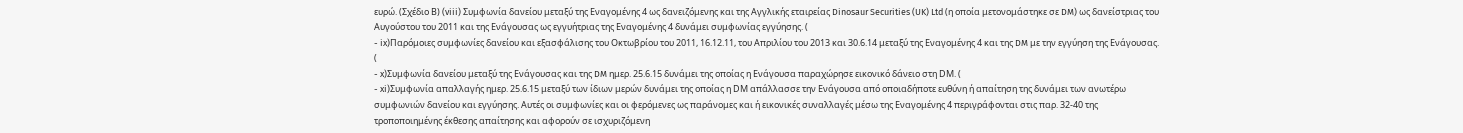ευρώ. (Σχέδιο Β) (viii) Συμφωνία δανείου μεταξύ της Εναγομένης 4 ως δανειζόμενης και της Αγγλικής εταιρείας Dinosaur Securities (UK) Ltd (η οποία μετονομάστηκε σε DM) ως δανείστριας του Αυγούστου του 2011 και της Ενάγουσας ως εγγυήτριας της Εναγομένης 4 δυνάμει συμφωνίας εγγύησης. (
- ix)Παρόμοιες συμφωνίες δανείου και εξασφάλισης του Οκτωβρίου του 2011, 16.12.11, του Απριλίου του 2013 και 30.6.14 μεταξύ της Εναγομένης 4 και της DM με την εγγύηση της Ενάγουσας. (
- x)Συμφωνία δανείου μεταξύ της Ενάγουσας και της DM ημερ. 25.6.15 δυνάμει της οποίας η Ενάγουσα παραχώρησε εικονικό δάνειο στη DΜ. (
- xi)Συμφωνία απαλλαγής ημερ. 25.6.15 μεταξύ των ίδιων μερών δυνάμει της οποίας η DΜ απάλλασσε την Ενάγουσα από οποιαδήποτε ευθύνη ή απαίτηση της δυνάμει των ανωτέρω συμφωνιών δανείου και εγγύησης. Αυτές οι συμφωνίες και οι φερόμενες ως παράνομες και ή εικονικές συναλλαγές μέσω της Εναγομένης 4 περιγράφονται στις παρ. 32-40 της τροποποιημένης έκθεσης απαίτησης και αφορούν σε ισχυριζόμενη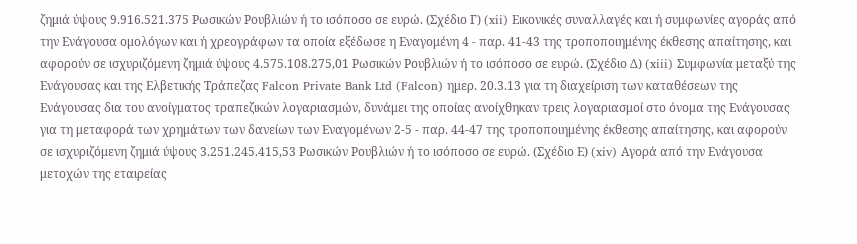ζημιά ύψους 9.916.521.375 Ρωσικών Ρουβλιών ή το ισόποσο σε ευρώ. (Σχέδιο Γ) (xii) Εικονικές συναλλαγές και ή συμφωνίες αγοράς από την Ενάγουσα ομολόγων και ή χρεογράφων τα οποία εξέδωσε η Εναγομένη 4 - παρ. 41-43 της τροποποιημένης έκθεσης απαίτησης, και αφορούν σε ισχυριζόμενη ζημιά ύψους 4.575.108.275,01 Ρωσικών Ρουβλιών ή το ισόποσο σε ευρώ. (Σχέδιο Δ) (xiii) Συμφωνία μεταξύ της Ενάγουσας και της Ελβετικής Τράπεζας Falcon Private Bank Ltd (Falcon) ημερ. 20.3.13 για τη διαχείριση των καταθέσεων της Ενάγουσας δια του ανοίγματος τραπεζικών λογαριασμών, δυνάμει της οποίας ανοίχθηκαν τρεις λογαριασμοί στο όνομα της Ενάγουσας για τη μεταφορά των χρημάτων των δανείων των Εναγομένων 2-5 - παρ. 44-47 της τροποποιημένης έκθεσης απαίτησης, και αφορούν σε ισχυριζόμενη ζημιά ύψους 3.251.245.415,53 Ρωσικών Ρουβλιών ή το ισόποσο σε ευρώ. (Σχέδιο Ε) (xiv) Αγορά από την Ενάγουσα μετοχών της εταιρείας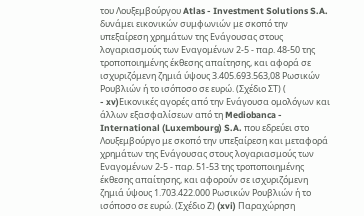του Λουξεμβούργου Atlas - Investment Solutions S.A. δυνάμει εικονικών συμφωνιών με σκοπό την υπεξαίρεση χρημάτων της Ενάγουσας στους λογαριασμούς των Εναγομένων 2-5 - παρ. 48-50 της τροποποιημένης έκθεσης απαίτησης, και αφορά σε ισχυριζόμενη ζημιά ύψους 3.405.693.563,08 Ρωσικών Ρουβλιών ή το ισόποσο σε ευρώ. (Σχέδιο ΣΤ) (
- xv)Εικονικές αγορές από την Ενάγουσα ομολόγων και άλλων εξασφαλίσεων από τη Mediobanca - International (Luxembourg) S.A. που εδρεύει στο Λουξεμβούργο με σκοπό την υπεξαίρεση και μεταφορά χρημάτων της Ενάγουσας στους λογαριασμούς των Εναγομένων 2-5 - παρ. 51-53 της τροποποιημένης έκθεσης απαίτησης, και αφορούν σε ισχυριζόμενη ζημιά ύψους 1.703.422.000 Ρωσικών Ρουβλιών ή το ισόποσο σε ευρώ. (Σχέδιο Ζ) (xvi) Παραχώρηση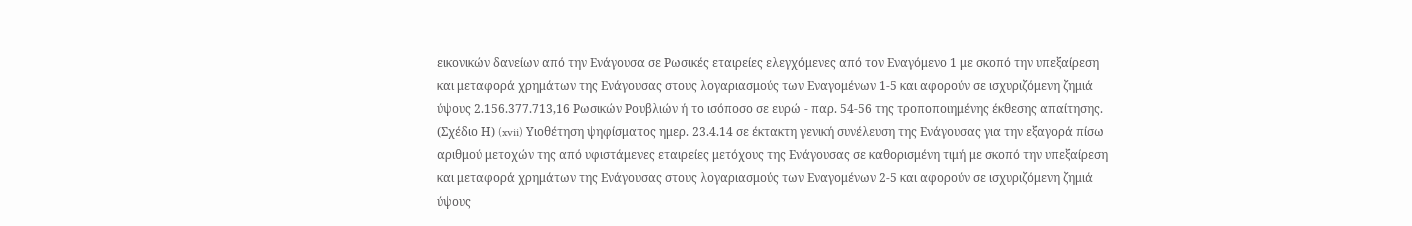εικονικών δανείων από την Ενάγουσα σε Ρωσικές εταιρείες ελεγχόμενες από τον Εναγόμενο 1 με σκοπό την υπεξαίρεση και μεταφορά χρημάτων της Ενάγουσας στους λογαριασμούς των Εναγομένων 1-5 και αφορούν σε ισχυριζόμενη ζημιά ύψους 2.156.377.713,16 Ρωσικών Ρουβλιών ή το ισόποσο σε ευρώ - παρ. 54-56 της τροποποιημένης έκθεσης απαίτησης. (Σχέδιο Η) (xvii) Υιοθέτηση ψηφίσματος ημερ. 23.4.14 σε έκτακτη γενική συνέλευση της Ενάγουσας για την εξαγορά πίσω αριθμού μετοχών της από υφιστάμενες εταιρείες μετόχους της Ενάγουσας σε καθορισμένη τιμή με σκοπό την υπεξαίρεση και μεταφορά χρημάτων της Ενάγουσας στους λογαριασμούς των Εναγομένων 2-5 και αφορούν σε ισχυριζόμενη ζημιά ύψους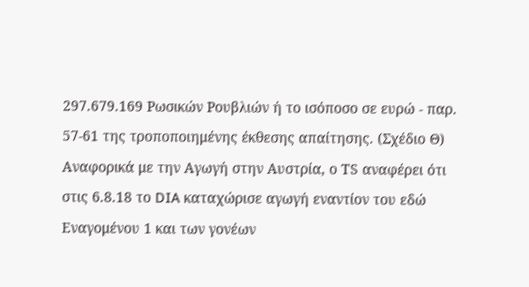297.679.169 Ρωσικών Ρουβλιών ή το ισόποσο σε ευρώ - παρ. 57-61 της τροποποιημένης έκθεσης απαίτησης. (Σχέδιο Θ) Αναφορικά με την Αγωγή στην Αυστρία, ο ΤS αναφέρει ότι στις 6.8.18 το DIA καταχώρισε αγωγή εναντίον του εδώ Εναγομένου 1 και των γονέων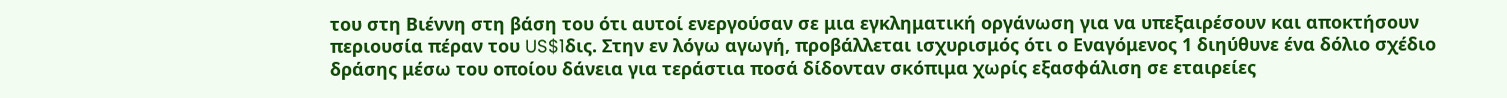του στη Βιέννη στη βάση του ότι αυτοί ενεργούσαν σε μια εγκληματική οργάνωση για να υπεξαιρέσουν και αποκτήσουν περιουσία πέραν του US$1δις. Στην εν λόγω αγωγή, προβάλλεται ισχυρισμός ότι ο Εναγόμενος 1 διηύθυνε ένα δόλιο σχέδιο δράσης μέσω του οποίου δάνεια για τεράστια ποσά δίδονταν σκόπιμα χωρίς εξασφάλιση σε εταιρείες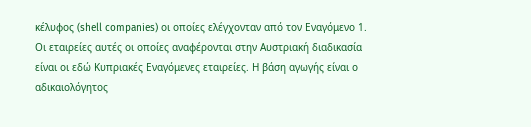κέλυφος (shell companies) οι οποίες ελέγχονταν από τον Εναγόμενο 1. Οι εταιρείες αυτές οι οποίες αναφέρονται στην Αυστριακή διαδικασία είναι οι εδώ Κυπριακές Εναγόμενες εταιρείες. Η βάση αγωγής είναι ο αδικαιολόγητος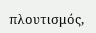πλουτισμός,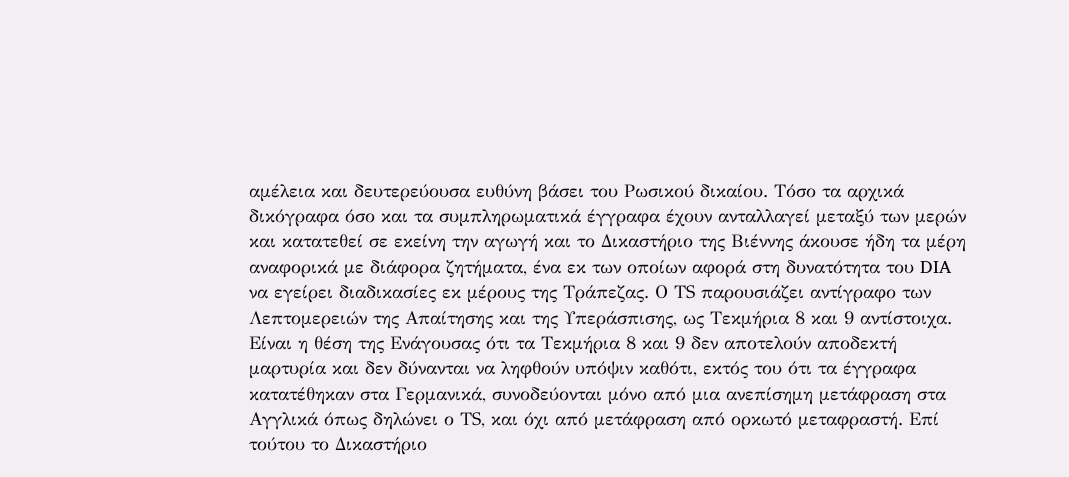αμέλεια και δευτερεύουσα ευθύνη βάσει του Ρωσικού δικαίου. Τόσο τα αρχικά δικόγραφα όσο και τα συμπληρωματικά έγγραφα έχουν ανταλλαγεί μεταξύ των μερών και κατατεθεί σε εκείνη την αγωγή και το Δικαστήριο της Βιέννης άκουσε ήδη τα μέρη αναφορικά με διάφορα ζητήματα, ένα εκ των οποίων αφορά στη δυνατότητα του DIA να εγείρει διαδικασίες εκ μέρους της Τράπεζας. Ο ΤS παρουσιάζει αντίγραφο των Λεπτομερειών της Απαίτησης και της Υπεράσπισης, ως Τεκμήρια 8 και 9 αντίστοιχα. Είναι η θέση της Ενάγουσας ότι τα Τεκμήρια 8 και 9 δεν αποτελούν αποδεκτή μαρτυρία και δεν δύνανται να ληφθούν υπόψιν καθότι, εκτός του ότι τα έγγραφα κατατέθηκαν στα Γερμανικά, συνοδεύονται μόνο από μια ανεπίσημη μετάφραση στα Αγγλικά όπως δηλώνει ο ΤS, και όχι από μετάφραση από ορκωτό μεταφραστή. Επί τούτου το Δικαστήριο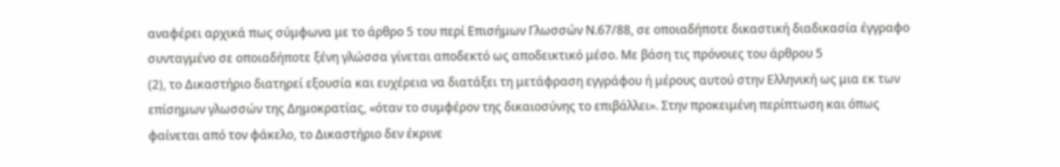αναφέρει αρχικά πως σύμφωνα με το άρθρο 5 του περί Επισήμων Γλωσσών Ν.67/88, σε οποιαδήποτε δικαστική διαδικασία έγγραφο συνταγμένο σε οποιαδήποτε ξένη γλώσσα γίνεται αποδεκτό ως αποδεικτικό μέσο. Με βάση τις πρόνοιες του άρθρου 5
(2), το Δικαστήριο διατηρεί εξουσία και ευχέρεια να διατάξει τη μετάφραση εγγράφου ή μέρους αυτού στην Ελληνική ως μια εκ των επίσημων γλωσσών της Δημοκρατίας, «όταν το συμφέρον της δικαιοσύνης το επιβάλλει». Στην προκειμένη περίπτωση και όπως φαίνεται από τον φάκελο, το Δικαστήριο δεν έκρινε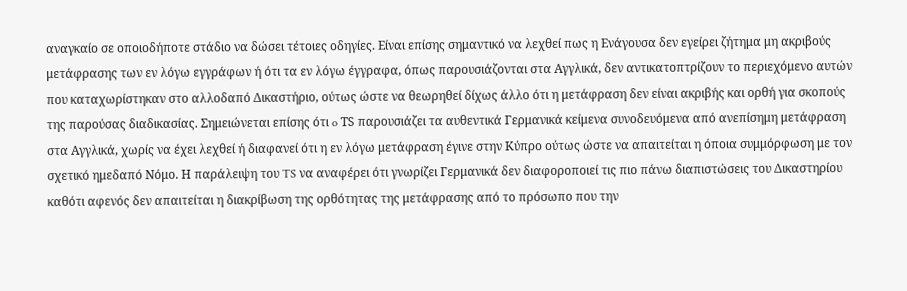αναγκαίο σε οποιοδήποτε στάδιο να δώσει τέτοιες οδηγίες. Είναι επίσης σημαντικό να λεχθεί πως η Ενάγουσα δεν εγείρει ζήτημα μη ακριβούς μετάφρασης των εν λόγω εγγράφων ή ότι τα εν λόγω έγγραφα, όπως παρουσιάζονται στα Αγγλικά, δεν αντικατοπτρίζουν το περιεχόμενο αυτών που καταχωρίστηκαν στο αλλοδαπό Δικαστήριο, ούτως ώστε να θεωρηθεί δίχως άλλο ότι η μετάφραση δεν είναι ακριβής και ορθή για σκοπούς της παρούσας διαδικασίας. Σημειώνεται επίσης ότι o ΤS παρουσιάζει τα αυθεντικά Γερμανικά κείμενα συνοδευόμενα από ανεπίσημη μετάφραση στα Αγγλικά, χωρίς να έχει λεχθεί ή διαφανεί ότι η εν λόγω μετάφραση έγινε στην Κύπρο ούτως ώστε να απαιτείται η όποια συμμόρφωση με τον σχετικό ημεδαπό Νόμο. Η παράλειψη του TS να αναφέρει ότι γνωρίζει Γερμανικά δεν διαφοροποιεί τις πιο πάνω διαπιστώσεις του Δικαστηρίου καθότι αφενός δεν απαιτείται η διακρίβωση της ορθότητας της μετάφρασης από το πρόσωπο που την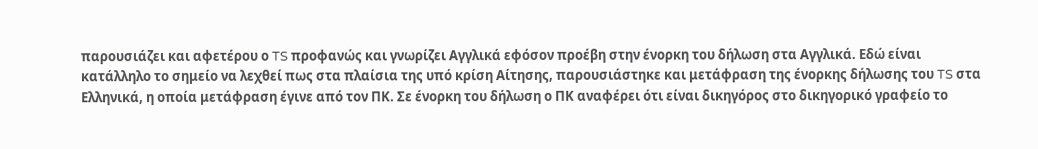παρουσιάζει και αφετέρου ο TS προφανώς και γνωρίζει Αγγλικά εφόσον προέβη στην ένορκη του δήλωση στα Αγγλικά. Εδώ είναι κατάλληλο το σημείο να λεχθεί πως στα πλαίσια της υπό κρίση Αίτησης, παρουσιάστηκε και μετάφραση της ένορκης δήλωσης του TS στα Ελληνικά, η οποία μετάφραση έγινε από τον ΠΚ. Σε ένορκη του δήλωση ο ΠΚ αναφέρει ότι είναι δικηγόρος στο δικηγορικό γραφείο το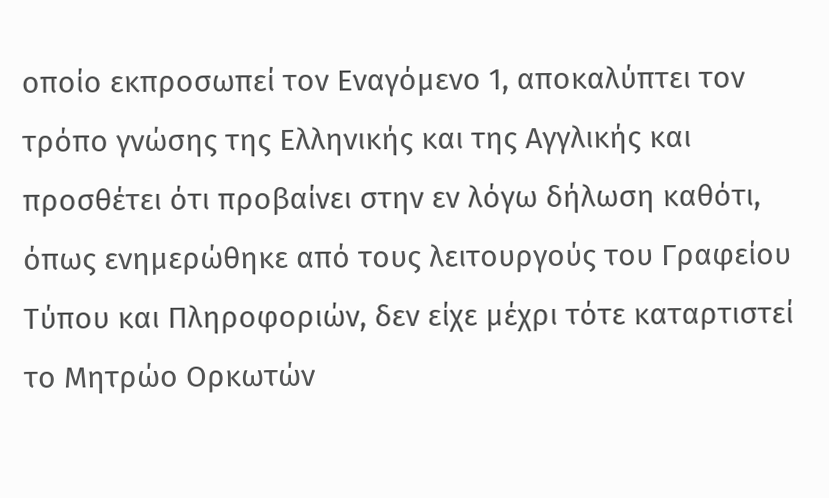οποίο εκπροσωπεί τον Εναγόμενο 1, αποκαλύπτει τον τρόπο γνώσης της Ελληνικής και της Αγγλικής και προσθέτει ότι προβαίνει στην εν λόγω δήλωση καθότι, όπως ενημερώθηκε από τους λειτουργούς του Γραφείου Τύπου και Πληροφοριών, δεν είχε μέχρι τότε καταρτιστεί το Μητρώο Ορκωτών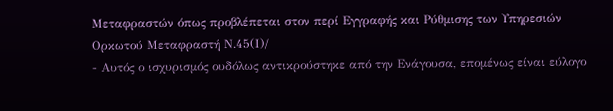Μεταφραστών όπως προβλέπεται στον περί Εγγραφής και Ρύθμισης των Υπηρεσιών Ορκωτού Μεταφραστή Ν.45(Ι)/
- Αυτός ο ισχυρισμός ουδόλως αντικρούστηκε από την Ενάγουσα, επομένως είναι εύλογο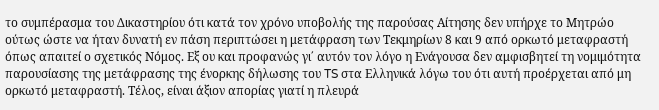το συμπέρασμα του Δικαστηρίου ότι κατά τον χρόνο υποβολής της παρούσας Αίτησης δεν υπήρχε το Μητρώο ούτως ώστε να ήταν δυνατή εν πάση περιπτώσει η μετάφραση των Τεκμηρίων 8 και 9 από ορκωτό μεταφραστή όπως απαιτεί ο σχετικός Νόμος. Εξ ου και προφανώς γι΄ αυτόν τον λόγο η Ενάγουσα δεν αμφισβητεί τη νομιμότητα παρουσίασης της μετάφρασης της ένορκης δήλωσης του TS στα Ελληνικά λόγω του ότι αυτή προέρχεται από μη ορκωτό μεταφραστή. Τέλος, είναι άξιον απορίας γιατί η πλευρά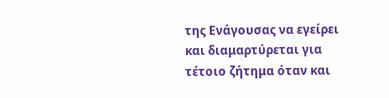της Ενάγουσας να εγείρει και διαμαρτύρεται για τέτοιο ζήτημα όταν και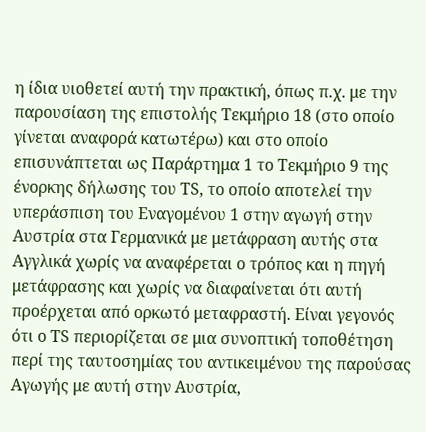η ίδια υιοθετεί αυτή την πρακτική, όπως π.χ. με την παρουσίαση της επιστολής Τεκμήριο 18 (στο οποίο γίνεται αναφορά κατωτέρω) και στο οποίο επισυνάπτεται ως Παράρτημα 1 το Τεκμήριο 9 της ένορκης δήλωσης του ΤS, το οποίο αποτελεί την υπεράσπιση του Εναγομένου 1 στην αγωγή στην Αυστρία στα Γερμανικά με μετάφραση αυτής στα Αγγλικά χωρίς να αναφέρεται ο τρόπος και η πηγή μετάφρασης και χωρίς να διαφαίνεται ότι αυτή προέρχεται από ορκωτό μεταφραστή. Είναι γεγονός ότι ο ΤS περιορίζεται σε μια συνοπτική τοποθέτηση περί της ταυτοσημίας του αντικειμένου της παρούσας Αγωγής με αυτή στην Αυστρία,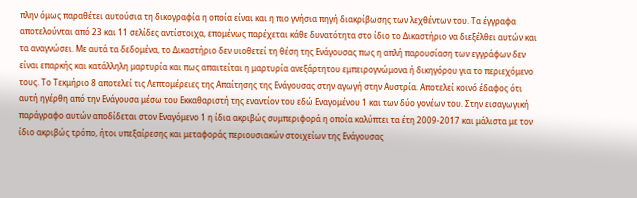πλην όμως παραθέτει αυτούσια τη δικογραφία η οποία είναι και η πιο γνήσια πηγή διακρίβωσης των λεχθέντων του. Τα έγγραφα αποτελούνται από 23 και 11 σελίδες αντίστοιχα, επομένως παρέχεται κάθε δυνατότητα στο ίδιο το Δικαστήριο να διεξέλθει αυτών και τα αναγνώσει. Με αυτά τα δεδομένα, το Δικαστήριο δεν υιοθετεί τη θέση της Ενάγουσας πως η απλή παρουσίαση των εγγράφων δεν είναι επαρκής και κατάλληλη μαρτυρία και πως απαιτείται η μαρτυρία ανεξάρτητου εμπειρογνώμονα ή δικηγόρου για το περιεχόμενο τους. Το Τεκμήριο 8 αποτελεί τις Λεπτομέρειες της Απαίτησης της Ενάγουσας στην αγωγή στην Αυστρία. Αποτελεί κοινό έδαφος ότι αυτή ηγέρθη από την Ενάγουσα μέσω του Εκκαθαριστή της εναντίον του εδώ Εναγομένου 1 και των δύο γονέων του. Στην εισαγωγική παράγραφο αυτών αποδίδεται στον Εναγόμενο 1 η ίδια ακριβώς συμπεριφορά η οποία καλύπτει τα έτη 2009-2017 και μάλιστα με τον ίδιο ακριβώς τρόπο, ήτοι υπεξαίρεσης και μεταφοράς περιουσιακών στοιχείων της Ενάγουσας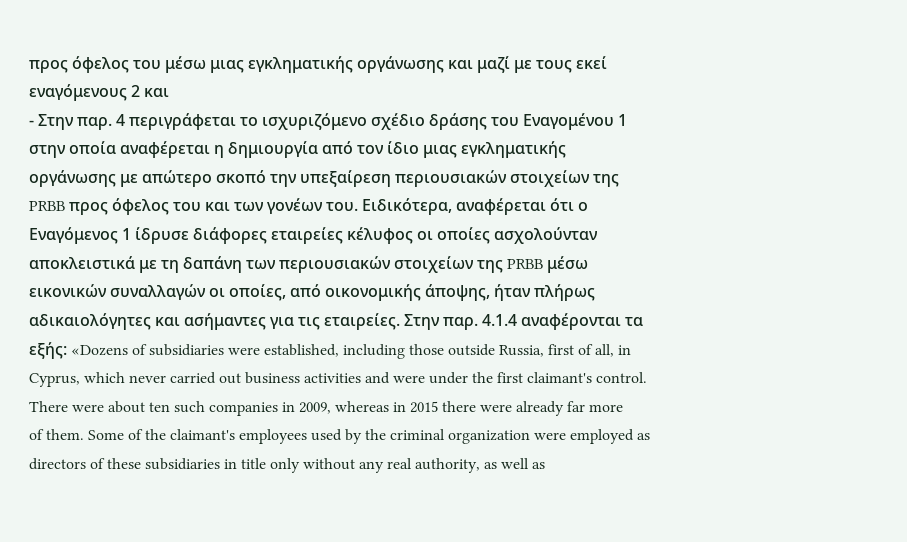προς όφελος του μέσω μιας εγκληματικής οργάνωσης και μαζί με τους εκεί εναγόμενους 2 και
- Στην παρ. 4 περιγράφεται το ισχυριζόμενο σχέδιο δράσης του Εναγομένου 1 στην οποία αναφέρεται η δημιουργία από τον ίδιο μιας εγκληματικής οργάνωσης με απώτερο σκοπό την υπεξαίρεση περιουσιακών στοιχείων της PRBB προς όφελος του και των γονέων του. Ειδικότερα, αναφέρεται ότι ο Εναγόμενος 1 ίδρυσε διάφορες εταιρείες κέλυφος οι οποίες ασχολούνταν αποκλειστικά με τη δαπάνη των περιουσιακών στοιχείων της PRBB μέσω εικονικών συναλλαγών οι οποίες, από οικονομικής άποψης, ήταν πλήρως αδικαιολόγητες και ασήμαντες για τις εταιρείες. Στην παρ. 4.1.4 αναφέρονται τα εξής: «Dozens of subsidiaries were established, including those outside Russia, first of all, in Cyprus, which never carried out business activities and were under the first claimant's control. There were about ten such companies in 2009, whereas in 2015 there were already far more of them. Some of the claimant's employees used by the criminal organization were employed as directors of these subsidiaries in title only without any real authority, as well as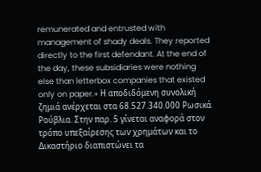remunerated and entrusted with management of shady deals. They reported directly to the first defendant. At the end of the day, these subsidiaries were nothing else than letterbox companies that existed only on paper.» Η αποδιδόμενη συνολική ζημιά ανέρχεται στα 68.527.340.000 Ρωσικά Ρούβλια. Στην παρ. 5 γίνεται αναφορά στον τρόπο υπεξαίρεσης των χρημάτων και το Δικαστήριο διαπιστώνει τα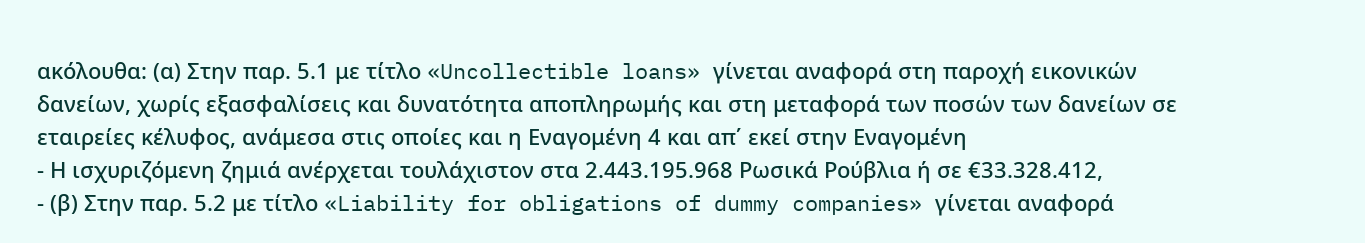ακόλουθα: (α) Στην παρ. 5.1 με τίτλο «Uncollectible loans» γίνεται αναφορά στη παροχή εικονικών δανείων, χωρίς εξασφαλίσεις και δυνατότητα αποπληρωμής και στη μεταφορά των ποσών των δανείων σε εταιρείες κέλυφος, ανάμεσα στις οποίες και η Εναγομένη 4 και απ΄ εκεί στην Εναγομένη
- Η ισχυριζόμενη ζημιά ανέρχεται τουλάχιστον στα 2.443.195.968 Ρωσικά Ρούβλια ή σε €33.328.412,
- (β) Στην παρ. 5.2 με τίτλο «Liability for obligations of dummy companies» γίνεται αναφορά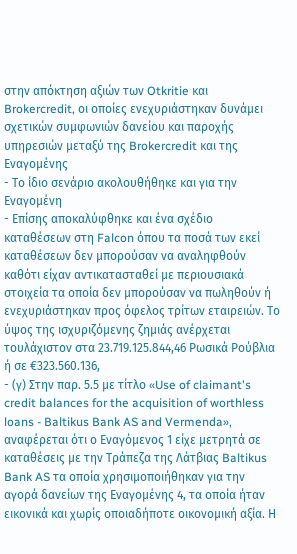στην απόκτηση αξιών των Otkritie και Brokercredit, οι οποίες ενεχυριάστηκαν δυνάμει σχετικών συμφωνιών δανείου και παροχής υπηρεσιών μεταξύ της Brokercredit και της Εναγομένης
- Το ίδιο σενάριο ακολουθήθηκε και για την Εναγομένη
- Επίσης αποκαλύφθηκε και ένα σχέδιο καταθέσεων στη Falcon όπου τα ποσά των εκεί καταθέσεων δεν μπορούσαν να αναληφθούν καθότι είχαν αντικατασταθεί με περιουσιακά στοιχεία τα οποία δεν μπορούσαν να πωληθούν ή ενεχυριάστηκαν προς όφελος τρίτων εταιρειών. Το ύψος της ισχυριζόμενης ζημιάς ανέρχεται τουλάχιστον στα 23.719.125.844,46 Ρωσικά Ρούβλια ή σε €323.560.136,
- (γ) Στην παρ. 5.5 με τίτλο «Use of claimant's credit balances for the acquisition of worthless loans - Baltikus Bank AS and Vermenda», αναφέρεται ότι ο Εναγόμενος 1 είχε μετρητά σε καταθέσεις με την Τράπεζα της Λάτβιας Baltikus Bank AS τα οποία χρησιμοποιήθηκαν για την αγορά δανείων της Εναγομένης 4, τα οποία ήταν εικονικά και χωρίς οποιαδήποτε οικονομική αξία. Η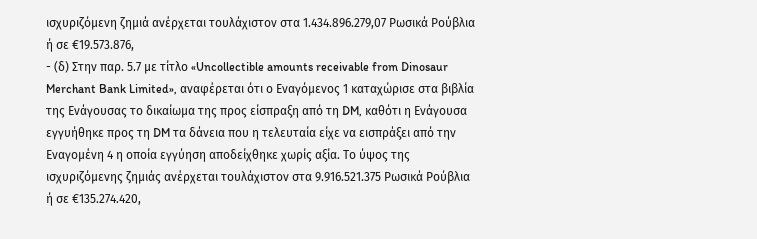ισχυριζόμενη ζημιά ανέρχεται τουλάχιστον στα 1.434.896.279,07 Ρωσικά Ρούβλια ή σε €19.573.876,
- (δ) Στην παρ. 5.7 με τίτλο «Uncollectible amounts receivable from Dinosaur Merchant Bank Limited», αναφέρεται ότι ο Εναγόμενος 1 καταχώρισε στα βιβλία της Ενάγουσας το δικαίωμα της προς είσπραξη από τη DM, καθότι η Ενάγουσα εγγυήθηκε προς τη DM τα δάνεια που η τελευταία είχε να εισπράξει από την Εναγομένη 4 η οποία εγγύηση αποδείχθηκε χωρίς αξία. Το ύψος της ισχυριζόμενης ζημιάς ανέρχεται τουλάχιστον στα 9.916.521.375 Ρωσικά Ρούβλια ή σε €135.274.420,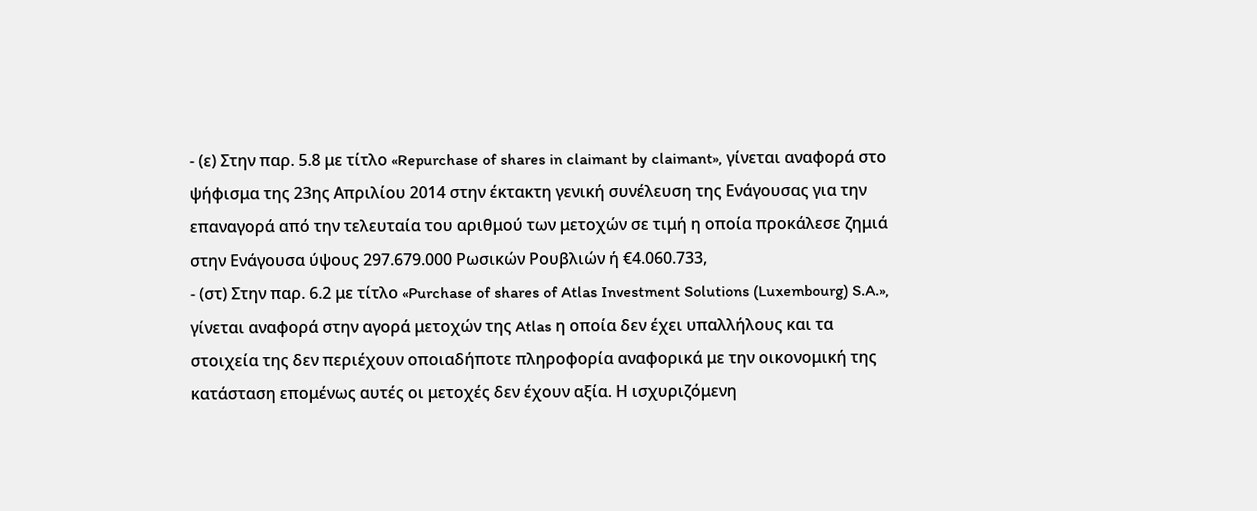- (ε) Στην παρ. 5.8 με τίτλο «Repurchase of shares in claimant by claimant», γίνεται αναφορά στο ψήφισμα της 23ης Απριλίου 2014 στην έκτακτη γενική συνέλευση της Ενάγουσας για την επαναγορά από την τελευταία του αριθμού των μετοχών σε τιμή η οποία προκάλεσε ζημιά στην Ενάγουσα ύψους 297.679.000 Ρωσικών Ρουβλιών ή €4.060.733,
- (στ) Στην παρ. 6.2 με τίτλο «Purchase of shares of Atlas Investment Solutions (Luxembourg) S.A.», γίνεται αναφορά στην αγορά μετοχών της Atlas η οποία δεν έχει υπαλλήλους και τα στοιχεία της δεν περιέχουν οποιαδήποτε πληροφορία αναφορικά με την οικονομική της κατάσταση επομένως αυτές οι μετοχές δεν έχουν αξία. Η ισχυριζόμενη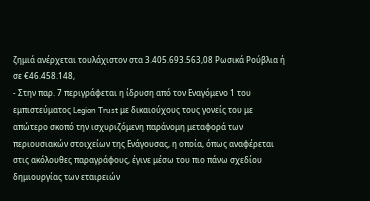ζημιά ανέρχεται τουλάχιστον στα 3.405.693.563,08 Ρωσικά Ρούβλια ή σε €46.458.148,
- Στην παρ. 7 περιγράφεται η ίδρυση από τον Εναγόμενο 1 του εμπιστεύματος Legion Trust με δικαιούχους τους γονείς του με απώτερο σκοπό την ισχυριζόμενη παράνομη μεταφορά των περιουσιακών στοιχείων της Ενάγουσας, η οποία, όπως αναφέρεται στις ακόλουθες παραγράφους, έγινε μέσω του πιο πάνω σχεδίου δημιουργίας των εταιρειών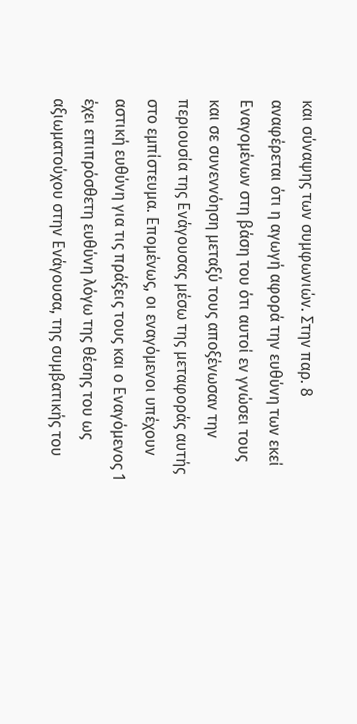και σύναψης των συμφωνιών. Στην παρ. 8 αναφέρεται ότι η αγωγή αφορά την ευθύνη των εκεί Εναγομένων στη βάση του ότι αυτοί εν γνώσει τους και σε συνεννόηση μεταξύ τους αποξένωσαν την περιουσία της Ενάγουσας μέσω της μεταφοράς αυτής στο εμπίστευμα. Επομένως, οι εναγόμενοι υπέχουν αστική ευθύνη για τις πράξεις τους και ο Εναγόμενος 1 έχει επιπρόσθετη ευθύνη λόγω της θέσης του ως αξιωματούχου στην Ενάγουσα, της συμβατικής του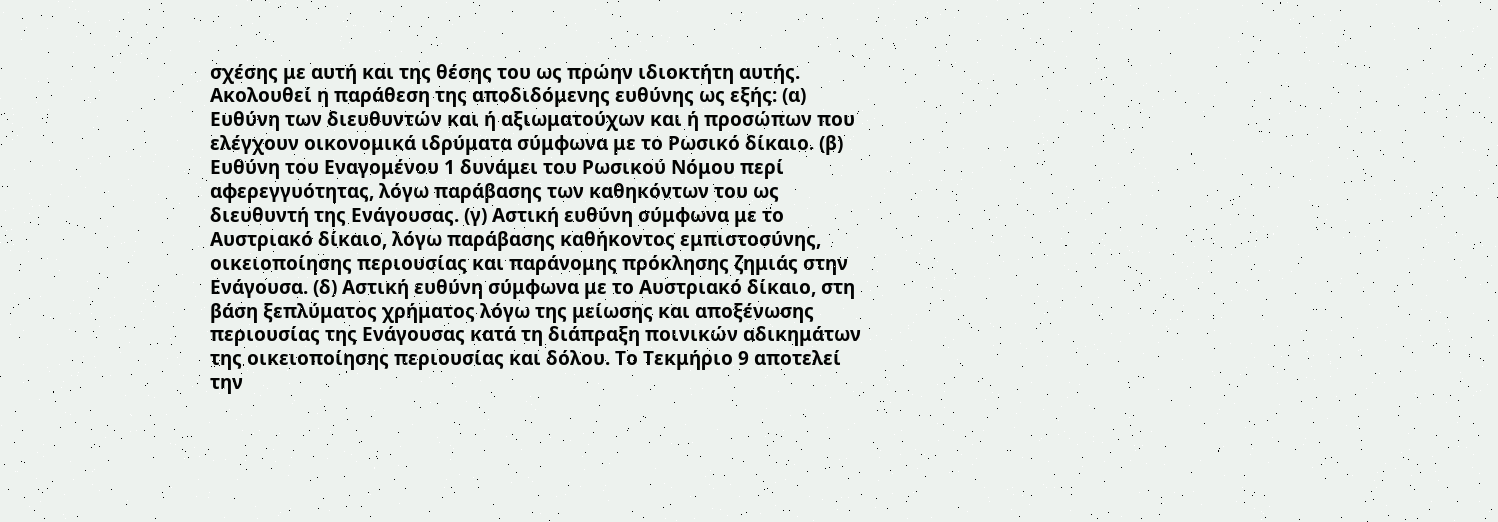σχέσης με αυτή και της θέσης του ως πρώην ιδιοκτήτη αυτής. Ακολουθεί η παράθεση της αποδιδόμενης ευθύνης ως εξής: (α) Ευθύνη των διευθυντών και ή αξιωματούχων και ή προσώπων που ελέγχουν οικονομικά ιδρύματα σύμφωνα με το Ρωσικό δίκαιο. (β) Ευθύνη του Εναγομένου 1 δυνάμει του Ρωσικού Νόμου περί αφερεγγυότητας, λόγω παράβασης των καθηκόντων του ως διευθυντή της Ενάγουσας. (γ) Αστική ευθύνη σύμφωνα με το Αυστριακό δίκαιο, λόγω παράβασης καθήκοντος εμπιστοσύνης, οικειοποίησης περιουσίας και παράνομης πρόκλησης ζημιάς στην Ενάγουσα. (δ) Αστική ευθύνη σύμφωνα με το Αυστριακό δίκαιο, στη βάση ξεπλύματος χρήματος λόγω της μείωσης και αποξένωσης περιουσίας της Ενάγουσας κατά τη διάπραξη ποινικών αδικημάτων της οικειοποίησης περιουσίας και δόλου. Το Τεκμήριο 9 αποτελεί την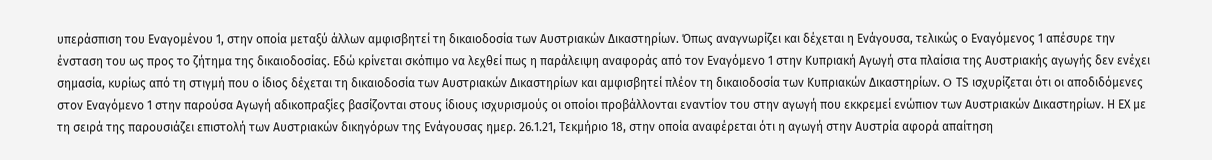υπεράσπιση του Εναγομένου 1, στην οποία μεταξύ άλλων αμφισβητεί τη δικαιοδοσία των Αυστριακών Δικαστηρίων. Όπως αναγνωρίζει και δέχεται η Ενάγουσα, τελικώς ο Εναγόμενος 1 απέσυρε την ένσταση του ως προς το ζήτημα της δικαιοδοσίας. Εδώ κρίνεται σκόπιμο να λεχθεί πως η παράλειψη αναφοράς από τον Εναγόμενο 1 στην Κυπριακή Αγωγή στα πλαίσια της Αυστριακής αγωγής δεν ενέχει σημασία, κυρίως από τη στιγμή που ο ίδιος δέχεται τη δικαιοδοσία των Αυστριακών Δικαστηρίων και αμφισβητεί πλέον τη δικαιοδοσία των Κυπριακών Δικαστηρίων. O ΤS ισχυρίζεται ότι οι αποδιδόμενες στον Εναγόμενο 1 στην παρούσα Αγωγή αδικοπραξίες βασίζονται στους ίδιους ισχυρισμούς οι οποίοι προβάλλονται εναντίον του στην αγωγή που εκκρεμεί ενώπιον των Αυστριακών Δικαστηρίων. Η ΕΧ με τη σειρά της παρουσιάζει επιστολή των Αυστριακών δικηγόρων της Ενάγουσας ημερ. 26.1.21, Τεκμήριο 18, στην οποία αναφέρεται ότι η αγωγή στην Αυστρία αφορά απαίτηση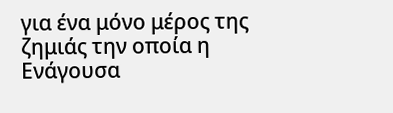για ένα μόνο μέρος της ζημιάς την οποία η Ενάγουσα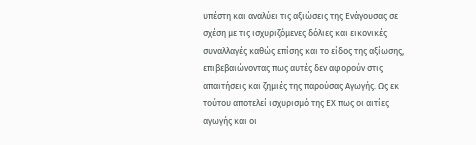υπέστη και αναλύει τις αξιώσεις της Ενάγουσας σε σχέση με τις ισχυριζόμενες δόλιες και εικονικές συναλλαγές καθώς επίσης και το είδος της αξίωσης, επιβεβαιώνοντας πως αυτές δεν αφορούν στις απαιτήσεις και ζημιές της παρούσας Αγωγής. Ως εκ τούτου αποτελεί ισχυρισμό της ΕΧ πως οι αιτίες αγωγής και οι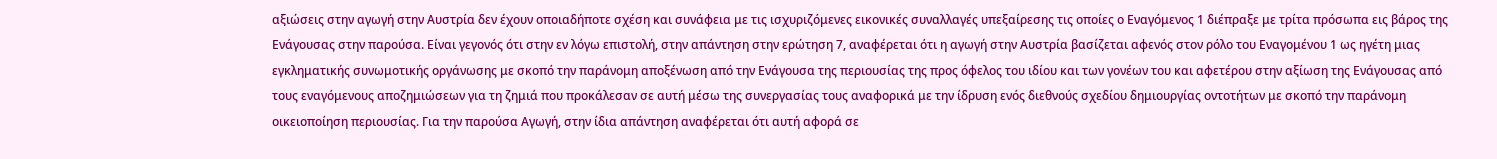αξιώσεις στην αγωγή στην Αυστρία δεν έχουν οποιαδήποτε σχέση και συνάφεια με τις ισχυριζόμενες εικονικές συναλλαγές υπεξαίρεσης τις οποίες ο Εναγόμενος 1 διέπραξε με τρίτα πρόσωπα εις βάρος της Ενάγουσας στην παρούσα. Είναι γεγονός ότι στην εν λόγω επιστολή, στην απάντηση στην ερώτηση 7, αναφέρεται ότι η αγωγή στην Αυστρία βασίζεται αφενός στον ρόλο του Εναγομένου 1 ως ηγέτη μιας εγκληματικής συνωμοτικής οργάνωσης με σκοπό την παράνομη αποξένωση από την Ενάγουσα της περιουσίας της προς όφελος του ιδίου και των γονέων του και αφετέρου στην αξίωση της Ενάγουσας από τους εναγόμενους αποζημιώσεων για τη ζημιά που προκάλεσαν σε αυτή μέσω της συνεργασίας τους αναφορικά με την ίδρυση ενός διεθνούς σχεδίου δημιουργίας οντοτήτων με σκοπό την παράνομη οικειοποίηση περιουσίας. Για την παρούσα Αγωγή, στην ίδια απάντηση αναφέρεται ότι αυτή αφορά σε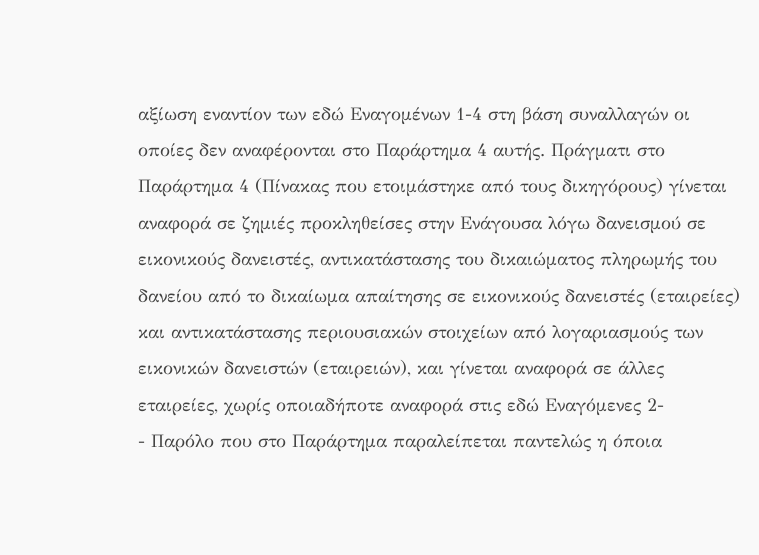αξίωση εναντίον των εδώ Εναγομένων 1-4 στη βάση συναλλαγών οι οποίες δεν αναφέρονται στο Παράρτημα 4 αυτής. Πράγματι στο Παράρτημα 4 (Πίνακας που ετοιμάστηκε από τους δικηγόρους) γίνεται αναφορά σε ζημιές προκληθείσες στην Ενάγουσα λόγω δανεισμού σε εικονικούς δανειστές, αντικατάστασης του δικαιώματος πληρωμής του δανείου από το δικαίωμα απαίτησης σε εικονικούς δανειστές (εταιρείες) και αντικατάστασης περιουσιακών στοιχείων από λογαριασμούς των εικονικών δανειστών (εταιρειών), και γίνεται αναφορά σε άλλες εταιρείες, χωρίς οποιαδήποτε αναφορά στις εδώ Εναγόμενες 2-
- Παρόλο που στο Παράρτημα παραλείπεται παντελώς η όποια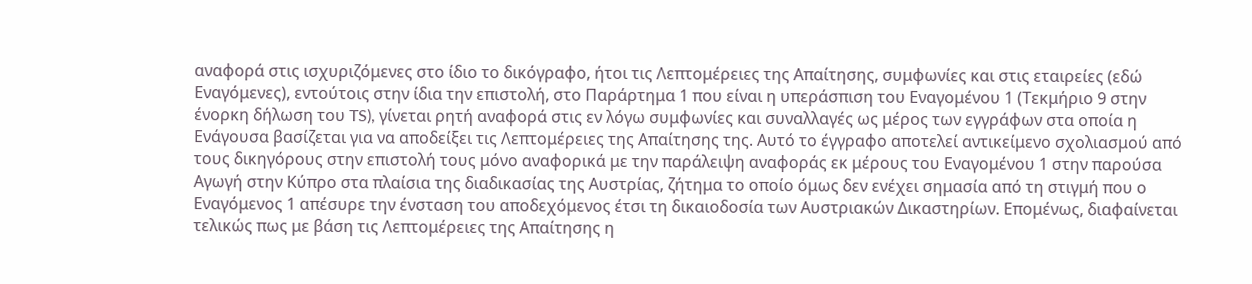αναφορά στις ισχυριζόμενες στο ίδιο το δικόγραφο, ήτοι τις Λεπτομέρειες της Απαίτησης, συμφωνίες και στις εταιρείες (εδώ Εναγόμενες), εντούτοις στην ίδια την επιστολή, στο Παράρτημα 1 που είναι η υπεράσπιση του Εναγομένου 1 (Τεκμήριο 9 στην ένορκη δήλωση του TS), γίνεται ρητή αναφορά στις εν λόγω συμφωνίες και συναλλαγές ως μέρος των εγγράφων στα οποία η Ενάγουσα βασίζεται για να αποδείξει τις Λεπτομέρειες της Απαίτησης της. Αυτό το έγγραφο αποτελεί αντικείμενο σχολιασμού από τους δικηγόρους στην επιστολή τους μόνο αναφορικά με την παράλειψη αναφοράς εκ μέρους του Εναγομένου 1 στην παρούσα Αγωγή στην Κύπρο στα πλαίσια της διαδικασίας της Αυστρίας, ζήτημα το οποίο όμως δεν ενέχει σημασία από τη στιγμή που ο Εναγόμενος 1 απέσυρε την ένσταση του αποδεχόμενος έτσι τη δικαιοδοσία των Αυστριακών Δικαστηρίων. Επομένως, διαφαίνεται τελικώς πως με βάση τις Λεπτομέρειες της Απαίτησης η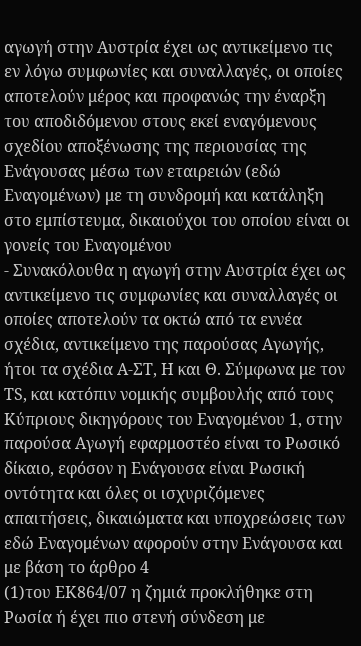αγωγή στην Αυστρία έχει ως αντικείμενο τις εν λόγω συμφωνίες και συναλλαγές, οι οποίες αποτελούν μέρος και προφανώς την έναρξη του αποδιδόμενου στους εκεί εναγόμενους σχεδίου αποξένωσης της περιουσίας της Ενάγουσας μέσω των εταιρειών (εδώ Εναγομένων) με τη συνδρομή και κατάληξη στο εμπίστευμα, δικαιούχοι του οποίου είναι οι γονείς του Εναγομένου
- Συνακόλουθα η αγωγή στην Αυστρία έχει ως αντικείμενο τις συμφωνίες και συναλλαγές οι οποίες αποτελούν τα οκτώ από τα εννέα σχέδια, αντικείμενο της παρούσας Αγωγής, ήτοι τα σχέδια Α-ΣΤ, Η και Θ. Σύμφωνα με τον ΤS, και κατόπιν νομικής συμβουλής από τους Κύπριους δικηγόρους του Εναγομένου 1, στην παρούσα Αγωγή εφαρμοστέο είναι το Ρωσικό δίκαιο, εφόσον η Ενάγουσα είναι Ρωσική οντότητα και όλες οι ισχυριζόμενες απαιτήσεις, δικαιώματα και υποχρεώσεις των εδώ Εναγομένων αφορούν στην Ενάγουσα και με βάση το άρθρο 4
(1)του ΕΚ864/07 η ζημιά προκλήθηκε στη Ρωσία ή έχει πιο στενή σύνδεση με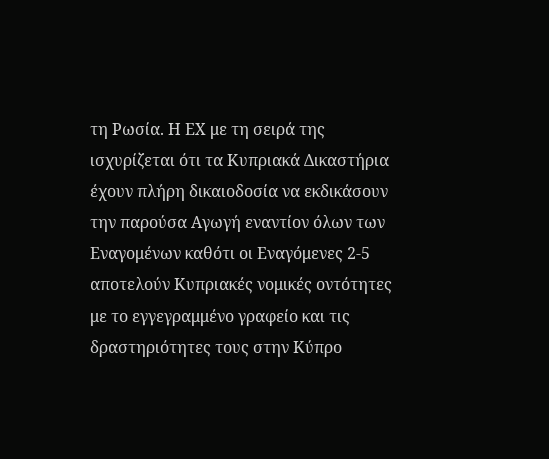τη Ρωσία. Η ΕΧ με τη σειρά της ισχυρίζεται ότι τα Κυπριακά Δικαστήρια έχουν πλήρη δικαιοδοσία να εκδικάσουν την παρούσα Αγωγή εναντίον όλων των Εναγομένων καθότι οι Εναγόμενες 2-5 αποτελούν Κυπριακές νομικές οντότητες με το εγγεγραμμένο γραφείο και τις δραστηριότητες τους στην Κύπρο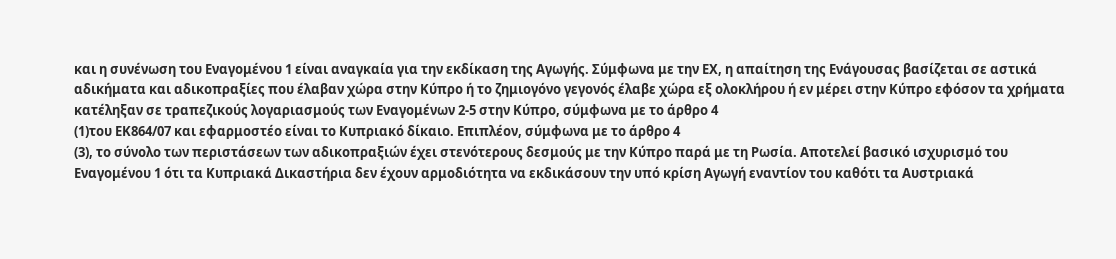και η συνένωση του Εναγομένου 1 είναι αναγκαία για την εκδίκαση της Αγωγής. Σύμφωνα με την ΕΧ, η απαίτηση της Ενάγουσας βασίζεται σε αστικά αδικήματα και αδικοπραξίες που έλαβαν χώρα στην Κύπρο ή το ζημιογόνο γεγονός έλαβε χώρα εξ ολοκλήρου ή εν μέρει στην Κύπρο εφόσον τα χρήματα κατέληξαν σε τραπεζικούς λογαριασμούς των Εναγομένων 2-5 στην Κύπρο, σύμφωνα με το άρθρο 4
(1)του ΕΚ864/07 και εφαρμοστέο είναι το Κυπριακό δίκαιο. Επιπλέον, σύμφωνα με το άρθρο 4
(3), το σύνολο των περιστάσεων των αδικοπραξιών έχει στενότερους δεσμούς με την Κύπρο παρά με τη Ρωσία. Αποτελεί βασικό ισχυρισμό του Εναγομένου 1 ότι τα Κυπριακά Δικαστήρια δεν έχουν αρμοδιότητα να εκδικάσουν την υπό κρίση Αγωγή εναντίον του καθότι τα Αυστριακά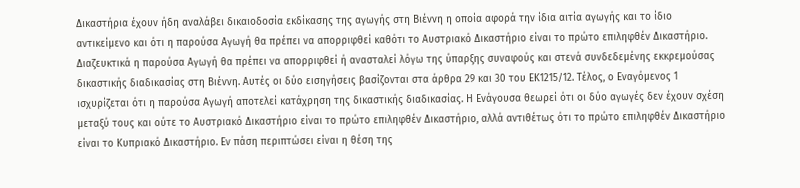Δικαστήρια έχουν ήδη αναλάβει δικαιοδοσία εκδίκασης της αγωγής στη Βιέννη η οποία αφορά την ίδια αιτία αγωγής και το ίδιο αντικείμενο και ότι η παρούσα Αγωγή θα πρέπει να απορριφθεί καθότι το Αυστριακό Δικαστήριο είναι το πρώτο επιληφθέν Δικαστήριο. Διαζευκτικά η παρούσα Αγωγή θα πρέπει να απορριφθεί ή ανασταλεί λόγω της ύπαρξης συναφούς και στενά συνδεδεμένης εκκρεμούσας δικαστικής διαδικασίας στη Βιέννη. Αυτές οι δύο εισηγήσεις βασίζονται στα άρθρα 29 και 30 του ΕΚ1215/12. Τέλος, ο Εναγόμενος 1 ισχυρίζεται ότι η παρούσα Αγωγή αποτελεί κατάχρηση της δικαστικής διαδικασίας. Η Ενάγουσα θεωρεί ότι οι δύο αγωγές δεν έχουν σχέση μεταξύ τους και ούτε το Αυστριακό Δικαστήριο είναι το πρώτο επιληφθέν Δικαστήριο, αλλά αντιθέτως ότι το πρώτο επιληφθέν Δικαστήριο είναι το Κυπριακό Δικαστήριο. Εν πάση περιπτώσει είναι η θέση της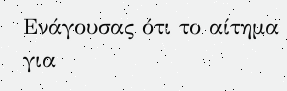Ενάγουσας ότι το αίτημα για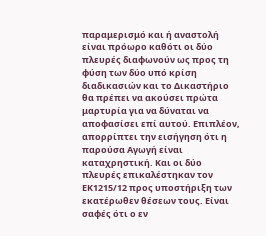παραμερισμό και ή αναστολή είναι πρόωρο καθότι οι δύο πλευρές διαφωνούν ως προς τη φύση των δύο υπό κρίση διαδικασιών και το Δικαστήριο θα πρέπει να ακούσει πρώτα μαρτυρία για να δύναται να αποφασίσει επί αυτού. Επιπλέον, απορρίπτει την εισήγηση ότι η παρούσα Αγωγή είναι καταχρηστική. Και οι δύο πλευρές επικαλέστηκαν τον ΕΚ1215/12 προς υποστήριξη των εκατέρωθεν θέσεων τους. Είναι σαφές ότι ο εν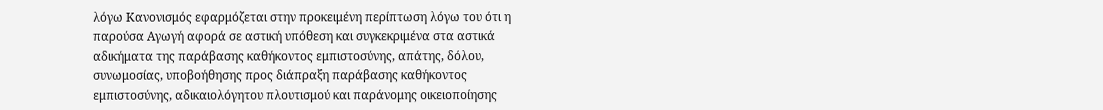λόγω Κανονισμός εφαρμόζεται στην προκειμένη περίπτωση λόγω του ότι η παρούσα Αγωγή αφορά σε αστική υπόθεση και συγκεκριμένα στα αστικά αδικήματα της παράβασης καθήκοντος εμπιστοσύνης, απάτης, δόλου, συνωμοσίας, υποβοήθησης προς διάπραξη παράβασης καθήκοντος εμπιστοσύνης, αδικαιολόγητου πλουτισμού και παράνομης οικειοποίησης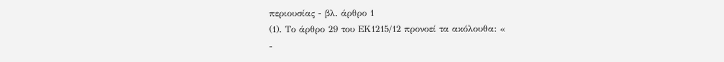περιουσίας - βλ. άρθρο 1
(1). Το άρθρο 29 του ΕK1215/12 προνοεί τα ακόλουθα: «
-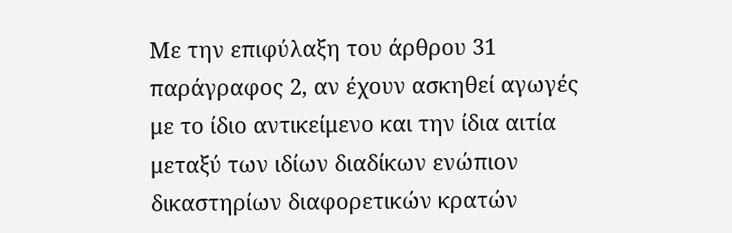Με την επιφύλαξη του άρθρου 31 παράγραφος 2, αν έχουν ασκηθεί αγωγές με το ίδιο αντικείμενο και την ίδια αιτία μεταξύ των ιδίων διαδίκων ενώπιον δικαστηρίων διαφορετικών κρατών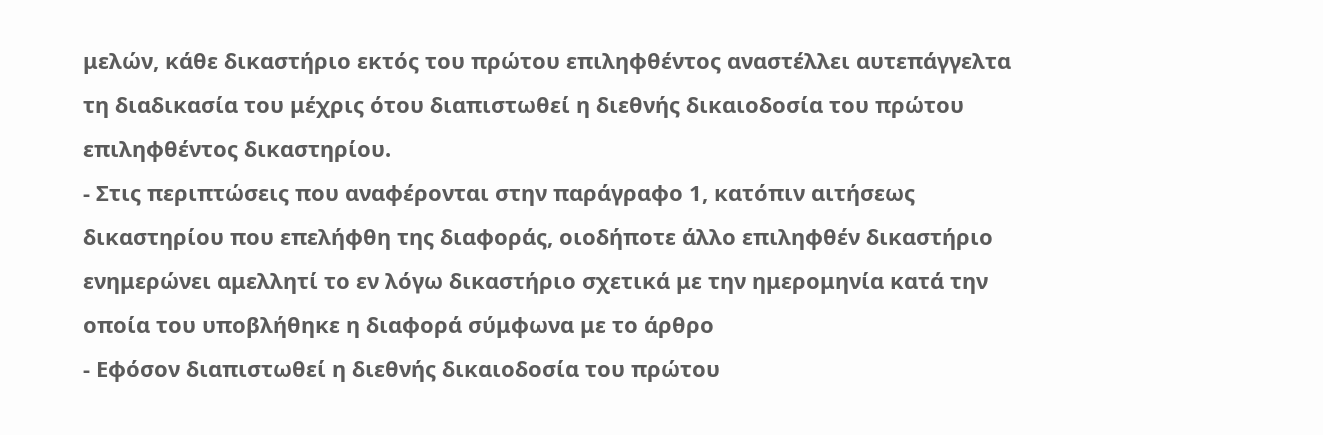μελών, κάθε δικαστήριο εκτός του πρώτου επιληφθέντος αναστέλλει αυτεπάγγελτα τη διαδικασία του μέχρις ότου διαπιστωθεί η διεθνής δικαιοδοσία του πρώτου επιληφθέντος δικαστηρίου.
- Στις περιπτώσεις που αναφέρονται στην παράγραφο 1, κατόπιν αιτήσεως δικαστηρίου που επελήφθη της διαφοράς, οιοδήποτε άλλο επιληφθέν δικαστήριο ενημερώνει αμελλητί το εν λόγω δικαστήριο σχετικά με την ημερομηνία κατά την οποία του υποβλήθηκε η διαφορά σύμφωνα με το άρθρο
- Εφόσον διαπιστωθεί η διεθνής δικαιοδοσία του πρώτου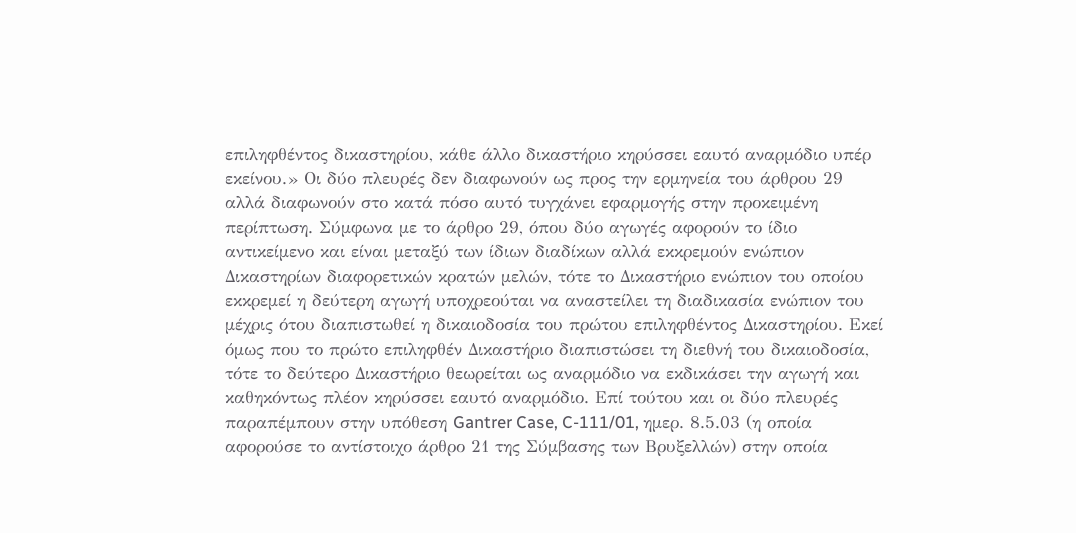επιληφθέντος δικαστηρίου, κάθε άλλο δικαστήριο κηρύσσει εαυτό αναρμόδιο υπέρ εκείνου.» Οι δύο πλευρές δεν διαφωνούν ως προς την ερμηνεία του άρθρου 29 αλλά διαφωνούν στο κατά πόσο αυτό τυγχάνει εφαρμογής στην προκειμένη περίπτωση. Σύμφωνα με το άρθρο 29, όπου δύο αγωγές αφορούν το ίδιο αντικείμενο και είναι μεταξύ των ίδιων διαδίκων αλλά εκκρεμούν ενώπιον Δικαστηρίων διαφορετικών κρατών μελών, τότε το Δικαστήριο ενώπιον του οποίου εκκρεμεί η δεύτερη αγωγή υποχρεούται να αναστείλει τη διαδικασία ενώπιον του μέχρις ότου διαπιστωθεί η δικαιοδοσία του πρώτου επιληφθέντος Δικαστηρίου. Εκεί όμως που το πρώτο επιληφθέν Δικαστήριο διαπιστώσει τη διεθνή του δικαιοδοσία, τότε το δεύτερο Δικαστήριο θεωρείται ως αναρμόδιο να εκδικάσει την αγωγή και καθηκόντως πλέον κηρύσσει εαυτό αναρμόδιο. Επί τούτου και οι δύο πλευρές παραπέμπουν στην υπόθεση Gantrer Case, C-111/01, ημερ. 8.5.03 (η οποία αφορούσε το αντίστοιχο άρθρο 21 της Σύμβασης των Βρυξελλών) στην οποία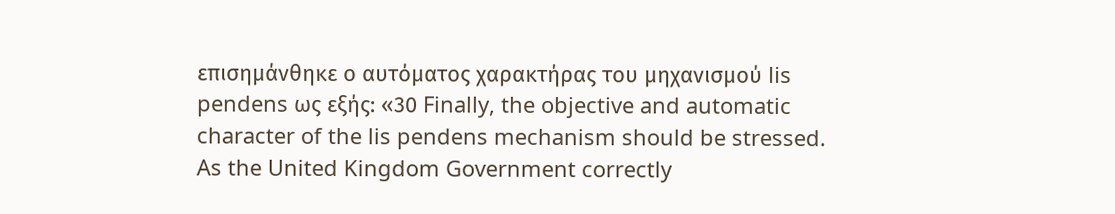επισημάνθηκε ο αυτόματος χαρακτήρας του μηχανισμού lis pendens ως εξής: «30 Finally, the objective and automatic character of the lis pendens mechanism should be stressed. As the United Kingdom Government correctly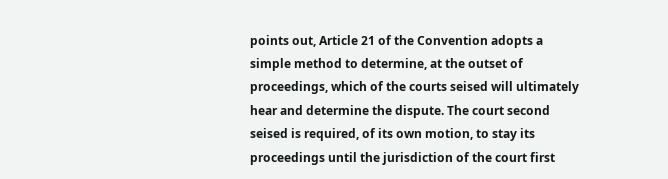points out, Article 21 of the Convention adopts a simple method to determine, at the outset of proceedings, which of the courts seised will ultimately hear and determine the dispute. The court second seised is required, of its own motion, to stay its proceedings until the jurisdiction of the court first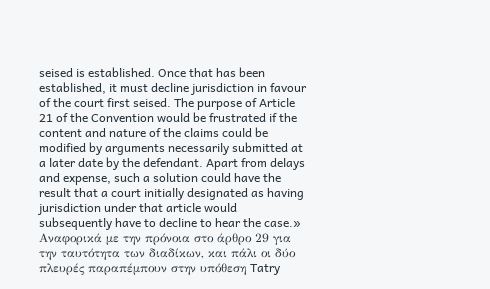seised is established. Once that has been established, it must decline jurisdiction in favour of the court first seised. The purpose of Article 21 of the Convention would be frustrated if the content and nature of the claims could be modified by arguments necessarily submitted at a later date by the defendant. Apart from delays and expense, such a solution could have the result that a court initially designated as having jurisdiction under that article would subsequently have to decline to hear the case.» Αναφορικά με την πρόνοια στο άρθρο 29 για την ταυτότητα των διαδίκων, και πάλι οι δύο πλευρές παραπέμπουν στην υπόθεση Tatry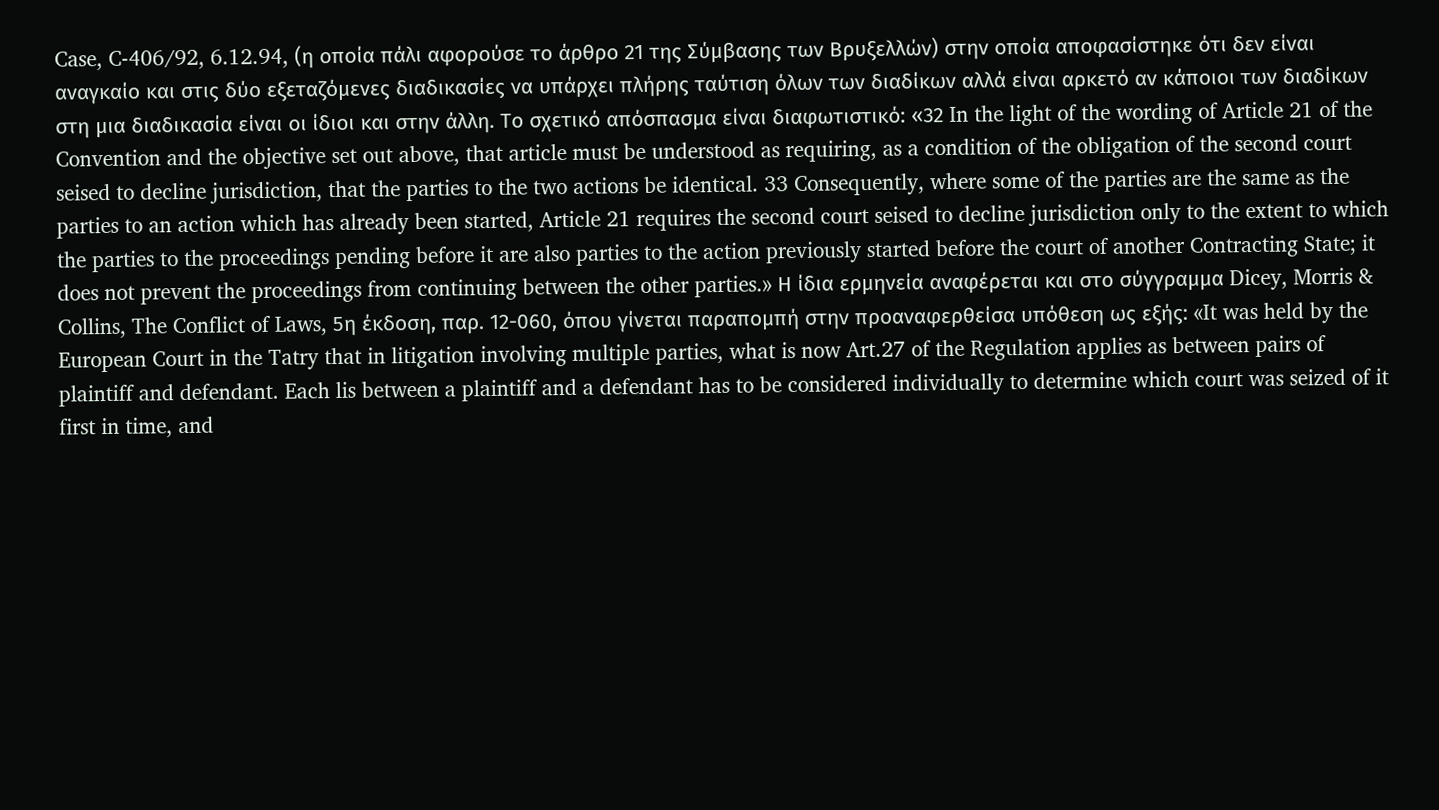Case, C-406/92, 6.12.94, (η οποία πάλι αφορούσε το άρθρο 21 της Σύμβασης των Βρυξελλών) στην οποία αποφασίστηκε ότι δεν είναι αναγκαίο και στις δύο εξεταζόμενες διαδικασίες να υπάρχει πλήρης ταύτιση όλων των διαδίκων αλλά είναι αρκετό αν κάποιοι των διαδίκων στη μια διαδικασία είναι οι ίδιοι και στην άλλη. Το σχετικό απόσπασμα είναι διαφωτιστικό: «32 In the light of the wording of Article 21 of the Convention and the objective set out above, that article must be understood as requiring, as a condition of the obligation of the second court seised to decline jurisdiction, that the parties to the two actions be identical. 33 Consequently, where some of the parties are the same as the parties to an action which has already been started, Article 21 requires the second court seised to decline jurisdiction only to the extent to which the parties to the proceedings pending before it are also parties to the action previously started before the court of another Contracting State; it does not prevent the proceedings from continuing between the other parties.» Η ίδια ερμηνεία αναφέρεται και στο σύγγραμμα Dicey, Morris & Collins, The Conflict of Laws, 5η έκδοση, παρ. 12-060, όπου γίνεται παραπομπή στην προαναφερθείσα υπόθεση ως εξής: «It was held by the European Court in the Tatry that in litigation involving multiple parties, what is now Art.27 of the Regulation applies as between pairs of plaintiff and defendant. Each lis between a plaintiff and a defendant has to be considered individually to determine which court was seized of it first in time, and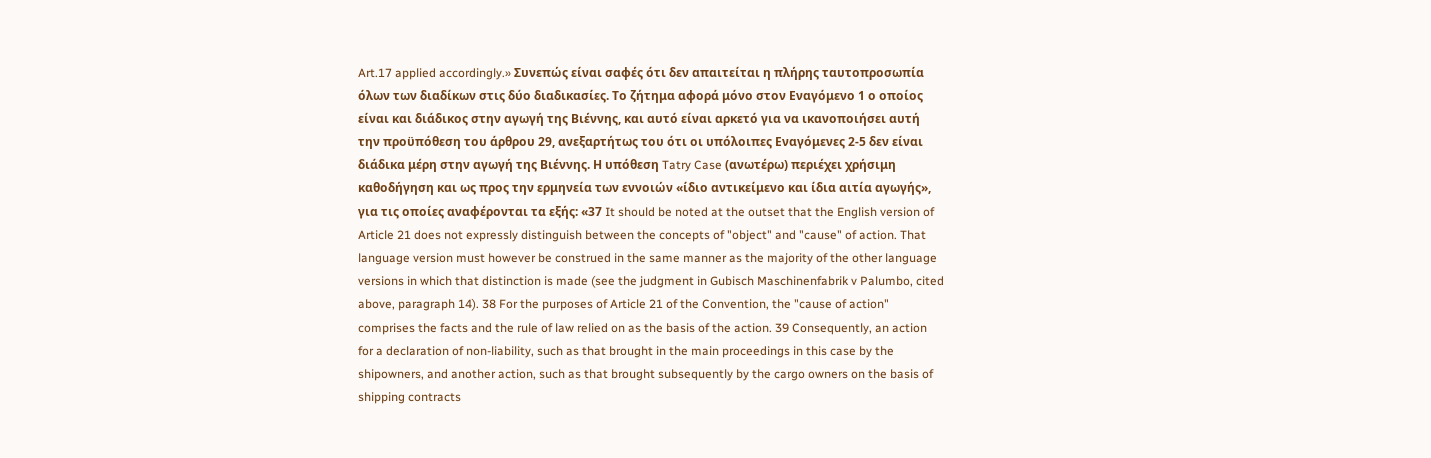Art.17 applied accordingly.» Συνεπώς είναι σαφές ότι δεν απαιτείται η πλήρης ταυτοπροσωπία όλων των διαδίκων στις δύο διαδικασίες. Το ζήτημα αφορά μόνο στον Εναγόμενο 1 ο οποίος είναι και διάδικος στην αγωγή της Βιέννης, και αυτό είναι αρκετό για να ικανοποιήσει αυτή την προϋπόθεση του άρθρου 29, ανεξαρτήτως του ότι οι υπόλοιπες Εναγόμενες 2-5 δεν είναι διάδικα μέρη στην αγωγή της Βιέννης. Η υπόθεση Tatry Case (ανωτέρω) περιέχει χρήσιμη καθοδήγηση και ως προς την ερμηνεία των εννοιών «ίδιο αντικείμενο και ίδια αιτία αγωγής», για τις οποίες αναφέρονται τα εξής: «37 It should be noted at the outset that the English version of Article 21 does not expressly distinguish between the concepts of "object" and "cause" of action. That language version must however be construed in the same manner as the majority of the other language versions in which that distinction is made (see the judgment in Gubisch Maschinenfabrik v Palumbo, cited above, paragraph 14). 38 For the purposes of Article 21 of the Convention, the "cause of action" comprises the facts and the rule of law relied on as the basis of the action. 39 Consequently, an action for a declaration of non-liability, such as that brought in the main proceedings in this case by the shipowners, and another action, such as that brought subsequently by the cargo owners on the basis of shipping contracts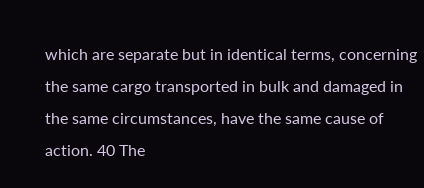which are separate but in identical terms, concerning the same cargo transported in bulk and damaged in the same circumstances, have the same cause of action. 40 The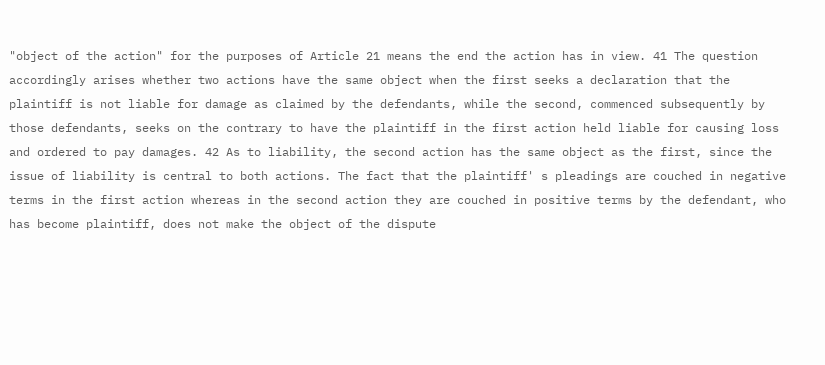"object of the action" for the purposes of Article 21 means the end the action has in view. 41 The question accordingly arises whether two actions have the same object when the first seeks a declaration that the plaintiff is not liable for damage as claimed by the defendants, while the second, commenced subsequently by those defendants, seeks on the contrary to have the plaintiff in the first action held liable for causing loss and ordered to pay damages. 42 As to liability, the second action has the same object as the first, since the issue of liability is central to both actions. The fact that the plaintiff' s pleadings are couched in negative terms in the first action whereas in the second action they are couched in positive terms by the defendant, who has become plaintiff, does not make the object of the dispute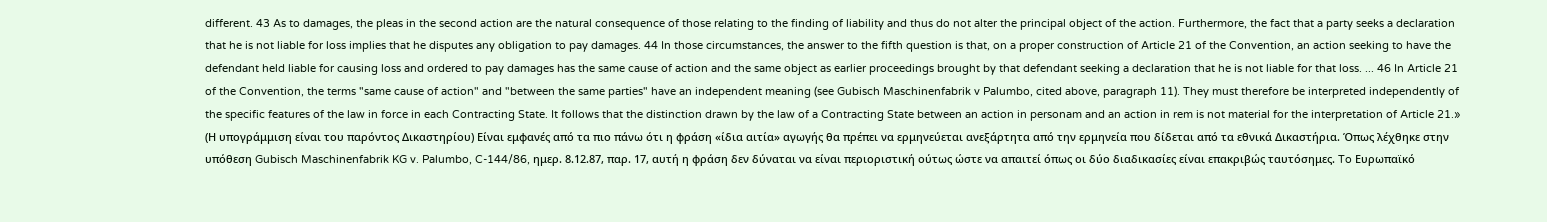different. 43 As to damages, the pleas in the second action are the natural consequence of those relating to the finding of liability and thus do not alter the principal object of the action. Furthermore, the fact that a party seeks a declaration that he is not liable for loss implies that he disputes any obligation to pay damages. 44 In those circumstances, the answer to the fifth question is that, on a proper construction of Article 21 of the Convention, an action seeking to have the defendant held liable for causing loss and ordered to pay damages has the same cause of action and the same object as earlier proceedings brought by that defendant seeking a declaration that he is not liable for that loss. ... 46 In Article 21 of the Convention, the terms "same cause of action" and "between the same parties" have an independent meaning (see Gubisch Maschinenfabrik v Palumbo, cited above, paragraph 11). They must therefore be interpreted independently of the specific features of the law in force in each Contracting State. It follows that the distinction drawn by the law of a Contracting State between an action in personam and an action in rem is not material for the interpretation of Article 21.» (Η υπογράμμιση είναι του παρόντος Δικαστηρίου) Είναι εμφανές από τα πιο πάνω ότι η φράση «ίδια αιτία» αγωγής θα πρέπει να ερμηνεύεται ανεξάρτητα από την ερμηνεία που δίδεται από τα εθνικά Δικαστήρια. Όπως λέχθηκε στην υπόθεση Gubisch Maschinenfabrik KG v. Palumbo, C-144/86, ημερ. 8.12.87, παρ. 17, αυτή η φράση δεν δύναται να είναι περιοριστική ούτως ώστε να απαιτεί όπως οι δύο διαδικασίες είναι επακριβώς ταυτόσημες. To Ευρωπαϊκό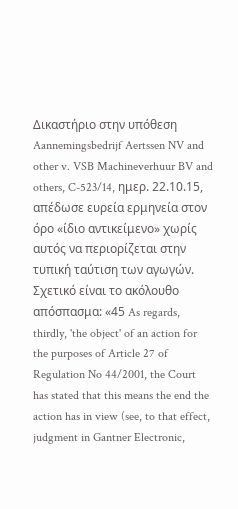Δικαστήριο στην υπόθεση Aannemingsbedrijf Aertssen NV and other v. VSB Machineverhuur BV and others, C-523/14, ημερ. 22.10.15, απέδωσε ευρεία ερμηνεία στον όρο «ίδιο αντικείμενο» χωρίς αυτός να περιορίζεται στην τυπική ταύτιση των αγωγών. Σχετικό είναι το ακόλουθο απόσπασμα: «45 As regards, thirdly, 'the object' of an action for the purposes of Article 27 of Regulation No 44/2001, the Court has stated that this means the end the action has in view (see, to that effect, judgment in Gantner Electronic,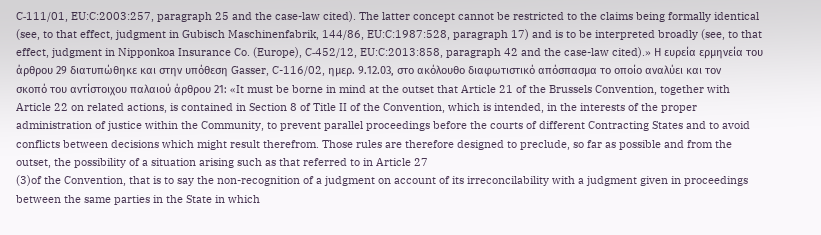C‑111/01, EU:C:2003:257, paragraph 25 and the case-law cited). The latter concept cannot be restricted to the claims being formally identical (see, to that effect, judgment in Gubisch Maschinenfabrik, 144/86, EU:C:1987:528, paragraph 17) and is to be interpreted broadly (see, to that effect, judgment in Nipponkoa Insurance Co. (Europe), C‑452/12, EU:C:2013:858, paragraph 42 and the case-law cited).» Η ευρεία ερμηνεία του άρθρου 29 διατυπώθηκε και στην υπόθεση Gasser, C-116/02, ημερ. 9.12.03, στο ακόλουθο διαφωτιστικό απόσπασμα το οποίο αναλύει και τον σκοπό του αντίστοιχου παλαιού άρθρου 21: «It must be borne in mind at the outset that Article 21 of the Brussels Convention, together with Article 22 on related actions, is contained in Section 8 of Title II of the Convention, which is intended, in the interests of the proper administration of justice within the Community, to prevent parallel proceedings before the courts of different Contracting States and to avoid conflicts between decisions which might result therefrom. Those rules are therefore designed to preclude, so far as possible and from the outset, the possibility of a situation arising such as that referred to in Article 27
(3)of the Convention, that is to say the non-recognition of a judgment on account of its irreconcilability with a judgment given in proceedings between the same parties in the State in which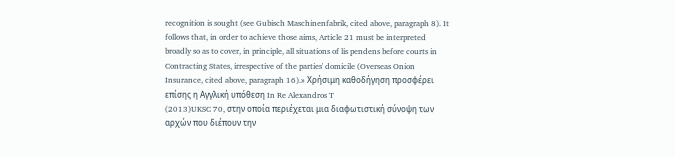recognition is sought (see Gubisch Maschinenfabrik, cited above, paragraph 8). It follows that, in order to achieve those aims, Article 21 must be interpreted broadly so as to cover, in principle, all situations of lis pendens before courts in Contracting States, irrespective of the parties' domicile (Overseas Onion Insurance, cited above, paragraph 16).» Χρήσιμη καθοδήγηση προσφέρει επίσης η Αγγλική υπόθεση In Re Alexandros T
(2013)UKSC 70, στην οποία περιέχεται μια διαφωτιστική σύνοψη των αρχών που διέπουν την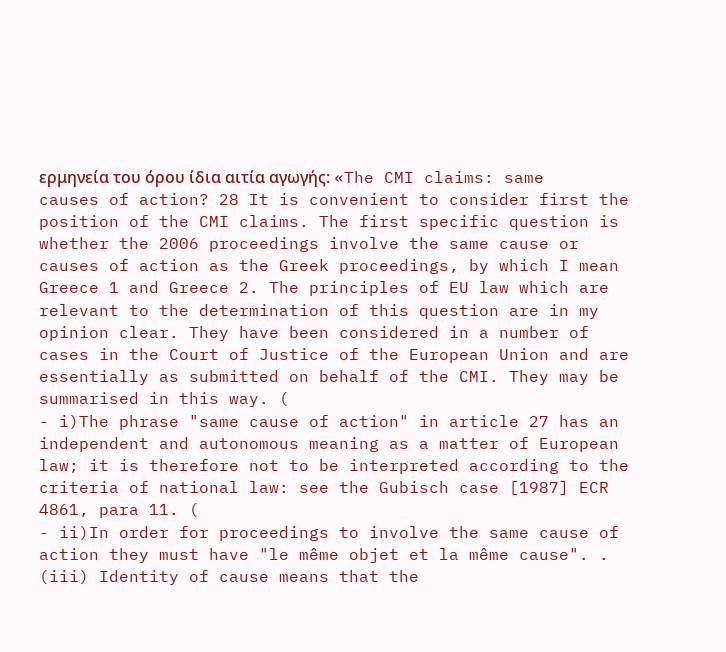ερμηνεία του όρου ίδια αιτία αγωγής: «The CMI claims: same causes of action? 28 It is convenient to consider first the position of the CMI claims. The first specific question is whether the 2006 proceedings involve the same cause or causes of action as the Greek proceedings, by which I mean Greece 1 and Greece 2. The principles of EU law which are relevant to the determination of this question are in my opinion clear. They have been considered in a number of cases in the Court of Justice of the European Union and are essentially as submitted on behalf of the CMI. They may be summarised in this way. (
- i)The phrase "same cause of action" in article 27 has an independent and autonomous meaning as a matter of European law; it is therefore not to be interpreted according to the criteria of national law: see the Gubisch case [1987] ECR 4861, para 11. (
- ii)In order for proceedings to involve the same cause of action they must have "le même objet et la même cause". . (iii) Identity of cause means that the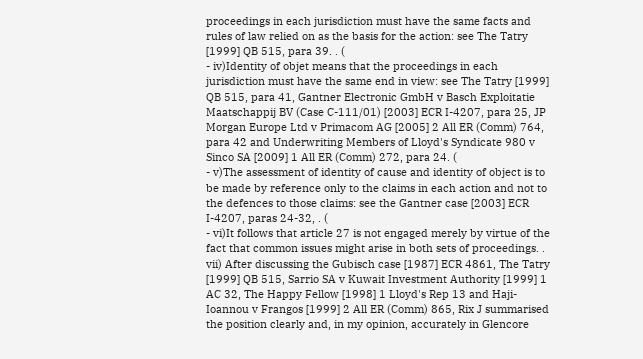proceedings in each jurisdiction must have the same facts and rules of law relied on as the basis for the action: see The Tatry [1999] QB 515, para 39. . (
- iv)Identity of objet means that the proceedings in each jurisdiction must have the same end in view: see The Tatry [1999] QB 515, para 41, Gantner Electronic GmbH v Basch Exploitatie Maatschappij BV (Case C-111/01) [2003] ECR I-4207, para 25, JP Morgan Europe Ltd v Primacom AG [2005] 2 All ER (Comm) 764, para 42 and Underwriting Members of Lloyd's Syndicate 980 v Sinco SA [2009] 1 All ER (Comm) 272, para 24. (
- v)The assessment of identity of cause and identity of object is to be made by reference only to the claims in each action and not to the defences to those claims: see the Gantner case [2003] ECR I-4207, paras 24-32, . (
- vi)It follows that article 27 is not engaged merely by virtue of the fact that common issues might arise in both sets of proceedings. . vii) After discussing the Gubisch case [1987] ECR 4861, The Tatry [1999] QB 515, Sarrio SA v Kuwait Investment Authority [1999] 1 AC 32, The Happy Fellow [1998] 1 Lloyd's Rep 13 and Haji-Ioannou v Frangos [1999] 2 All ER (Comm) 865, Rix J summarised the position clearly and, in my opinion, accurately in Glencore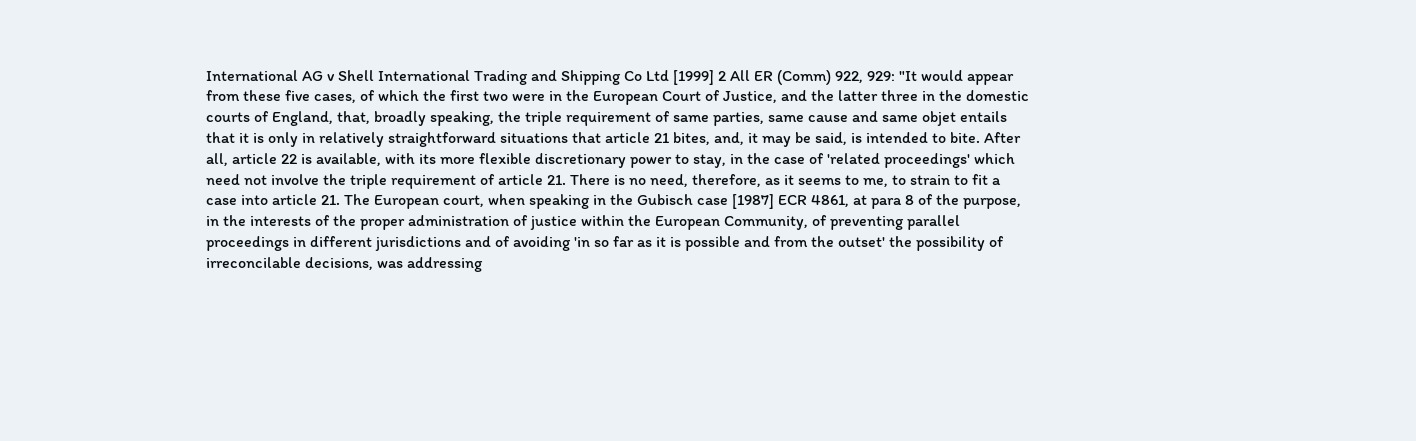International AG v Shell International Trading and Shipping Co Ltd [1999] 2 All ER (Comm) 922, 929: "It would appear from these five cases, of which the first two were in the European Court of Justice, and the latter three in the domestic courts of England, that, broadly speaking, the triple requirement of same parties, same cause and same objet entails that it is only in relatively straightforward situations that article 21 bites, and, it may be said, is intended to bite. After all, article 22 is available, with its more flexible discretionary power to stay, in the case of 'related proceedings' which need not involve the triple requirement of article 21. There is no need, therefore, as it seems to me, to strain to fit a case into article 21. The European court, when speaking in the Gubisch case [1987] ECR 4861, at para 8 of the purpose, in the interests of the proper administration of justice within the European Community, of preventing parallel proceedings in different jurisdictions and of avoiding 'in so far as it is possible and from the outset' the possibility of irreconcilable decisions, was addressing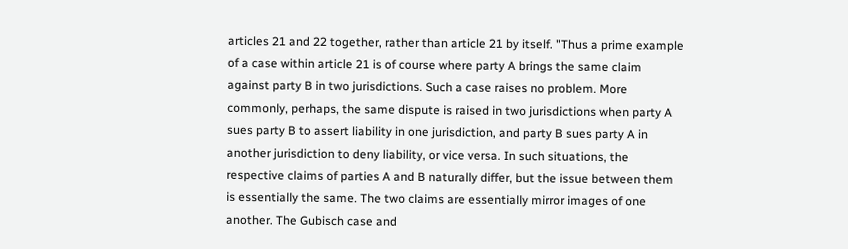articles 21 and 22 together, rather than article 21 by itself. "Thus a prime example of a case within article 21 is of course where party A brings the same claim against party B in two jurisdictions. Such a case raises no problem. More commonly, perhaps, the same dispute is raised in two jurisdictions when party A sues party B to assert liability in one jurisdiction, and party B sues party A in another jurisdiction to deny liability, or vice versa. In such situations, the respective claims of parties A and B naturally differ, but the issue between them is essentially the same. The two claims are essentially mirror images of one another. The Gubisch case and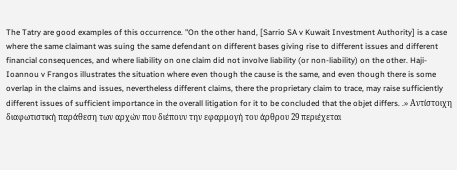The Tatry are good examples of this occurrence. "On the other hand, [Sarrio SA v Kuwait Investment Authority] is a case where the same claimant was suing the same defendant on different bases giving rise to different issues and different financial consequences, and where liability on one claim did not involve liability (or non-liability) on the other. Haji-Ioannou v Frangos illustrates the situation where even though the cause is the same, and even though there is some overlap in the claims and issues, nevertheless different claims, there the proprietary claim to trace, may raise sufficiently different issues of sufficient importance in the overall litigation for it to be concluded that the objet differs. .» Αντίστοιχη διαφωτιστική παράθεση των αρχών που διέπουν την εφαρμογή του άρθρου 29 περιέχεται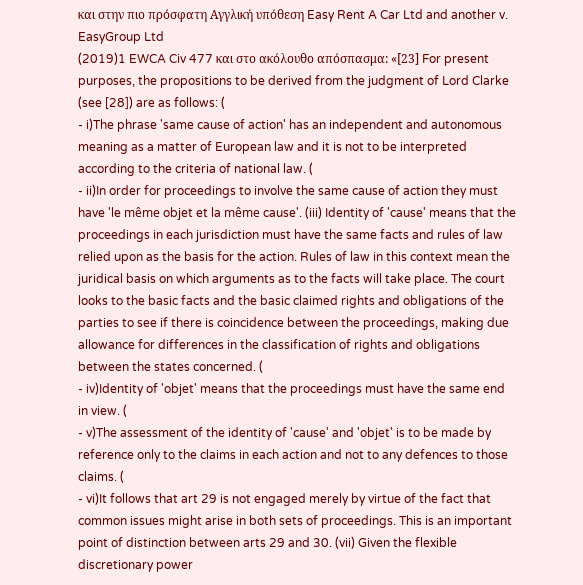και στην πιο πρόσφατη Αγγλική υπόθεση Easy Rent A Car Ltd and another v. EasyGroup Ltd
(2019)1 EWCA Civ 477 και στο ακόλουθο απόσπασμα: «[23] For present purposes, the propositions to be derived from the judgment of Lord Clarke (see [28]) are as follows: (
- i)The phrase 'same cause of action' has an independent and autonomous meaning as a matter of European law and it is not to be interpreted according to the criteria of national law. (
- ii)In order for proceedings to involve the same cause of action they must have 'le même objet et la même cause'. (iii) Identity of 'cause' means that the proceedings in each jurisdiction must have the same facts and rules of law relied upon as the basis for the action. Rules of law in this context mean the juridical basis on which arguments as to the facts will take place. The court looks to the basic facts and the basic claimed rights and obligations of the parties to see if there is coincidence between the proceedings, making due allowance for differences in the classification of rights and obligations between the states concerned. (
- iv)Identity of 'objet' means that the proceedings must have the same end in view. (
- v)The assessment of the identity of 'cause' and 'objet' is to be made by reference only to the claims in each action and not to any defences to those claims. (
- vi)It follows that art 29 is not engaged merely by virtue of the fact that common issues might arise in both sets of proceedings. This is an important point of distinction between arts 29 and 30. (vii) Given the flexible discretionary power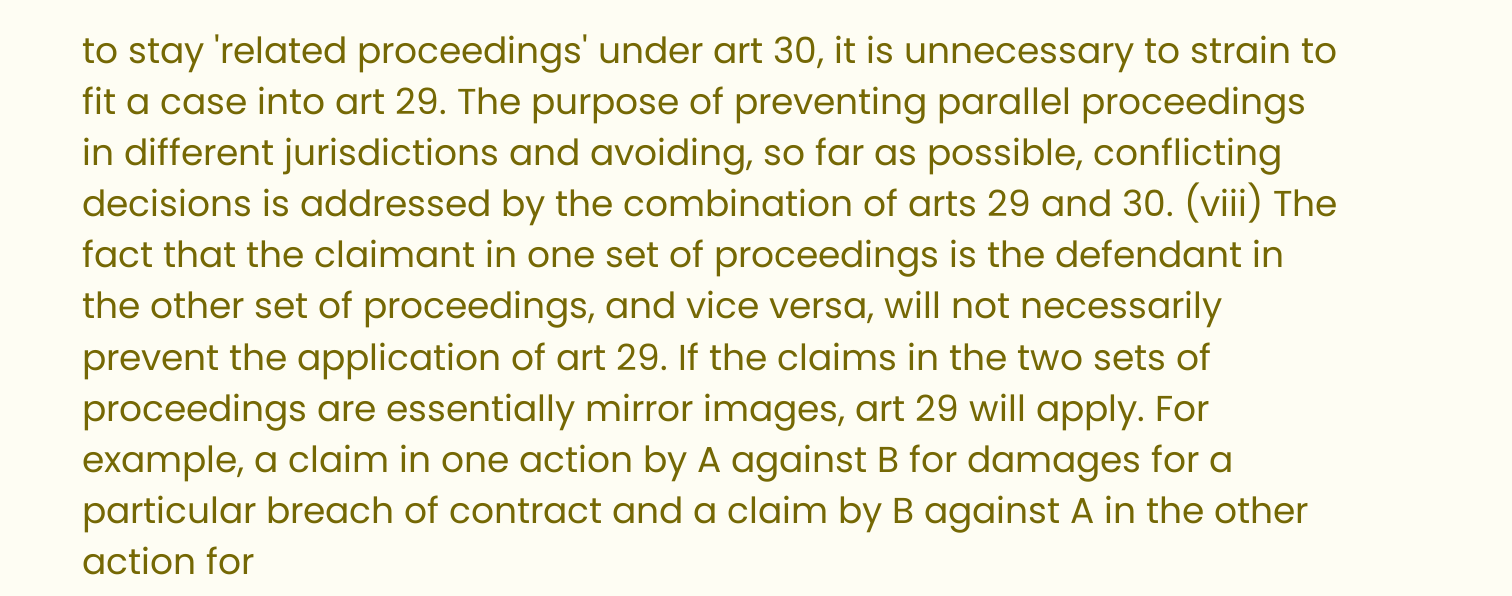to stay 'related proceedings' under art 30, it is unnecessary to strain to fit a case into art 29. The purpose of preventing parallel proceedings in different jurisdictions and avoiding, so far as possible, conflicting decisions is addressed by the combination of arts 29 and 30. (viii) The fact that the claimant in one set of proceedings is the defendant in the other set of proceedings, and vice versa, will not necessarily prevent the application of art 29. If the claims in the two sets of proceedings are essentially mirror images, art 29 will apply. For example, a claim in one action by A against B for damages for a particular breach of contract and a claim by B against A in the other action for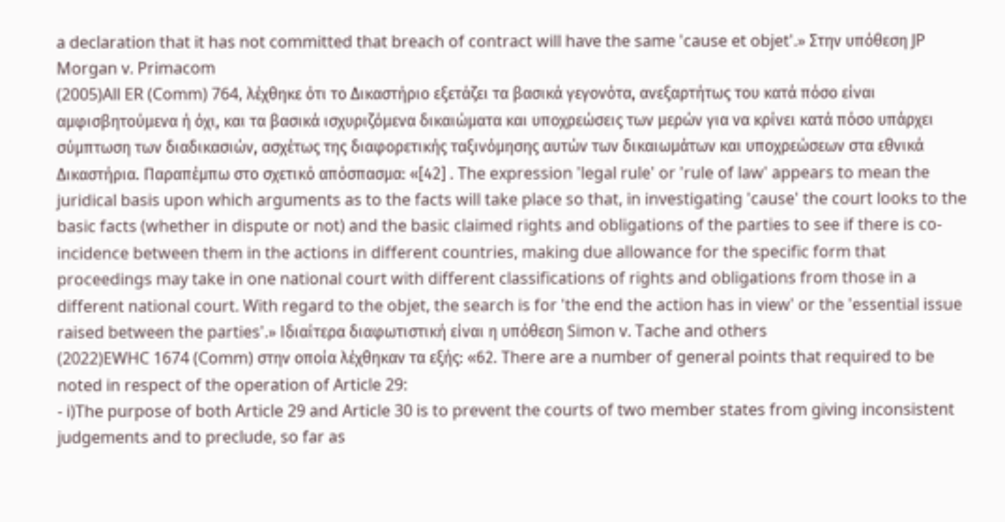a declaration that it has not committed that breach of contract will have the same 'cause et objet'.» Στην υπόθεση JP Morgan v. Primacom
(2005)All ER (Comm) 764, λέχθηκε ότι το Δικαστήριο εξετάζει τα βασικά γεγονότα, ανεξαρτήτως του κατά πόσο είναι αμφισβητούμενα ή όχι, και τα βασικά ισχυριζόμενα δικαιώματα και υποχρεώσεις των μερών για να κρίνει κατά πόσο υπάρχει σύμπτωση των διαδικασιών, ασχέτως της διαφορετικής ταξινόμησης αυτών των δικαιωμάτων και υποχρεώσεων στα εθνικά Δικαστήρια. Παραπέμπω στο σχετικό απόσπασμα: «[42] . The expression 'legal rule' or 'rule of law' appears to mean the juridical basis upon which arguments as to the facts will take place so that, in investigating 'cause' the court looks to the basic facts (whether in dispute or not) and the basic claimed rights and obligations of the parties to see if there is co-incidence between them in the actions in different countries, making due allowance for the specific form that proceedings may take in one national court with different classifications of rights and obligations from those in a different national court. With regard to the objet, the search is for 'the end the action has in view' or the 'essential issue raised between the parties'.» Ιδιαίτερα διαφωτιστική είναι η υπόθεση Simon v. Tache and others
(2022)EWHC 1674 (Comm) στην οποία λέχθηκαν τα εξής: «62. There are a number of general points that required to be noted in respect of the operation of Article 29:
- i)The purpose of both Article 29 and Article 30 is to prevent the courts of two member states from giving inconsistent judgements and to preclude, so far as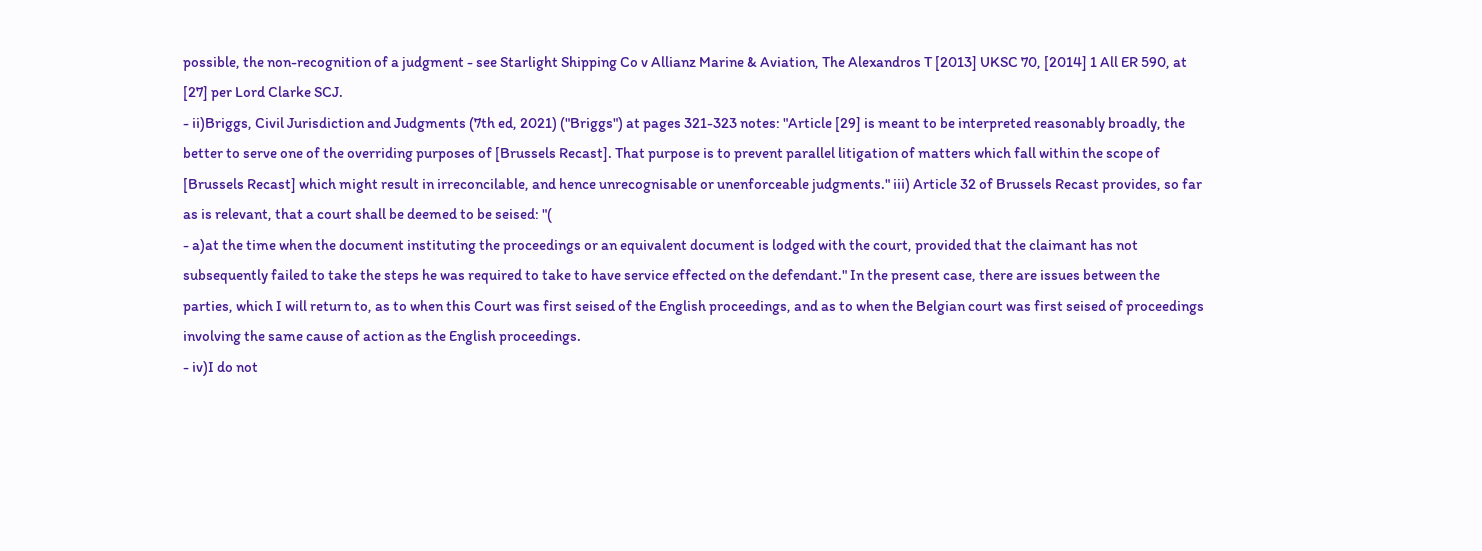possible, the non-recognition of a judgment - see Starlight Shipping Co v Allianz Marine & Aviation, The Alexandros T [2013] UKSC 70, [2014] 1 All ER 590, at [27] per Lord Clarke SCJ.
- ii)Briggs, Civil Jurisdiction and Judgments (7th ed, 2021) ("Briggs") at pages 321-323 notes: "Article [29] is meant to be interpreted reasonably broadly, the better to serve one of the overriding purposes of [Brussels Recast]. That purpose is to prevent parallel litigation of matters which fall within the scope of [Brussels Recast] which might result in irreconcilable, and hence unrecognisable or unenforceable judgments." iii) Article 32 of Brussels Recast provides, so far as is relevant, that a court shall be deemed to be seised: "(
- a)at the time when the document instituting the proceedings or an equivalent document is lodged with the court, provided that the claimant has not subsequently failed to take the steps he was required to take to have service effected on the defendant." In the present case, there are issues between the parties, which I will return to, as to when this Court was first seised of the English proceedings, and as to when the Belgian court was first seised of proceedings involving the same cause of action as the English proceedings.
- iv)I do not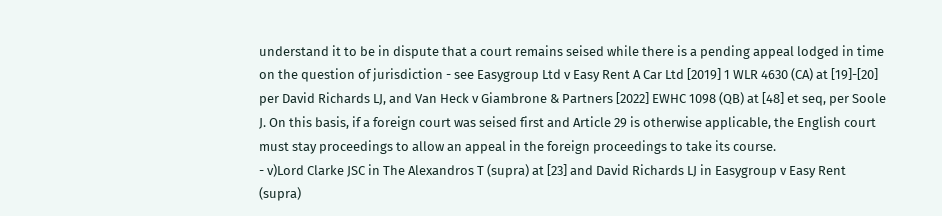understand it to be in dispute that a court remains seised while there is a pending appeal lodged in time on the question of jurisdiction - see Easygroup Ltd v Easy Rent A Car Ltd [2019] 1 WLR 4630 (CA) at [19]-[20] per David Richards LJ, and Van Heck v Giambrone & Partners [2022] EWHC 1098 (QB) at [48] et seq, per Soole J. On this basis, if a foreign court was seised first and Article 29 is otherwise applicable, the English court must stay proceedings to allow an appeal in the foreign proceedings to take its course.
- v)Lord Clarke JSC in The Alexandros T (supra) at [23] and David Richards LJ in Easygroup v Easy Rent (supra)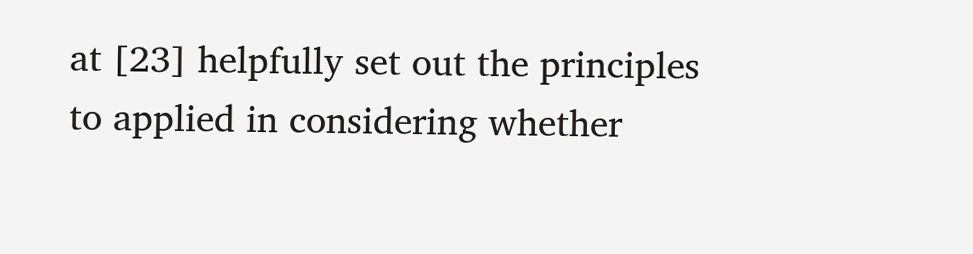at [23] helpfully set out the principles to applied in considering whether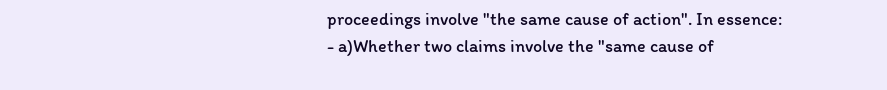proceedings involve "the same cause of action". In essence:
- a)Whether two claims involve the "same cause of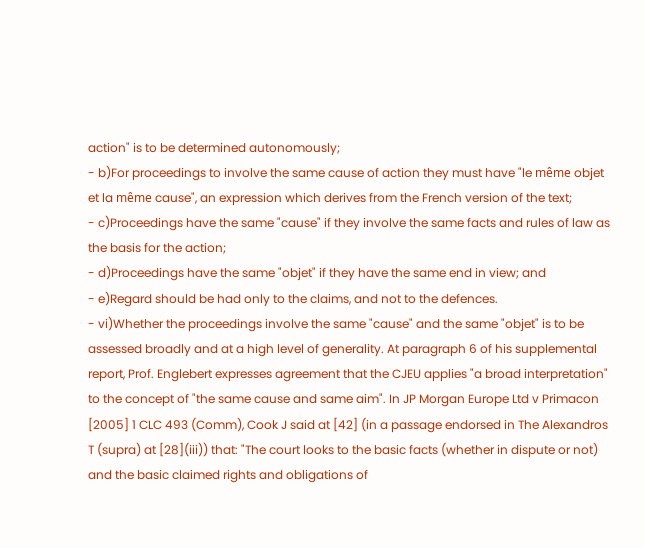action" is to be determined autonomously;
- b)For proceedings to involve the same cause of action they must have "le même objet et la même cause", an expression which derives from the French version of the text;
- c)Proceedings have the same "cause" if they involve the same facts and rules of law as the basis for the action;
- d)Proceedings have the same "objet" if they have the same end in view; and
- e)Regard should be had only to the claims, and not to the defences.
- vi)Whether the proceedings involve the same "cause" and the same "objet" is to be assessed broadly and at a high level of generality. At paragraph 6 of his supplemental report, Prof. Englebert expresses agreement that the CJEU applies "a broad interpretation" to the concept of "the same cause and same aim". In JP Morgan Europe Ltd v Primacon [2005] 1 CLC 493 (Comm), Cook J said at [42] (in a passage endorsed in The Alexandros T (supra) at [28](iii)) that: "The court looks to the basic facts (whether in dispute or not) and the basic claimed rights and obligations of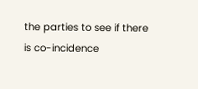the parties to see if there is co-incidence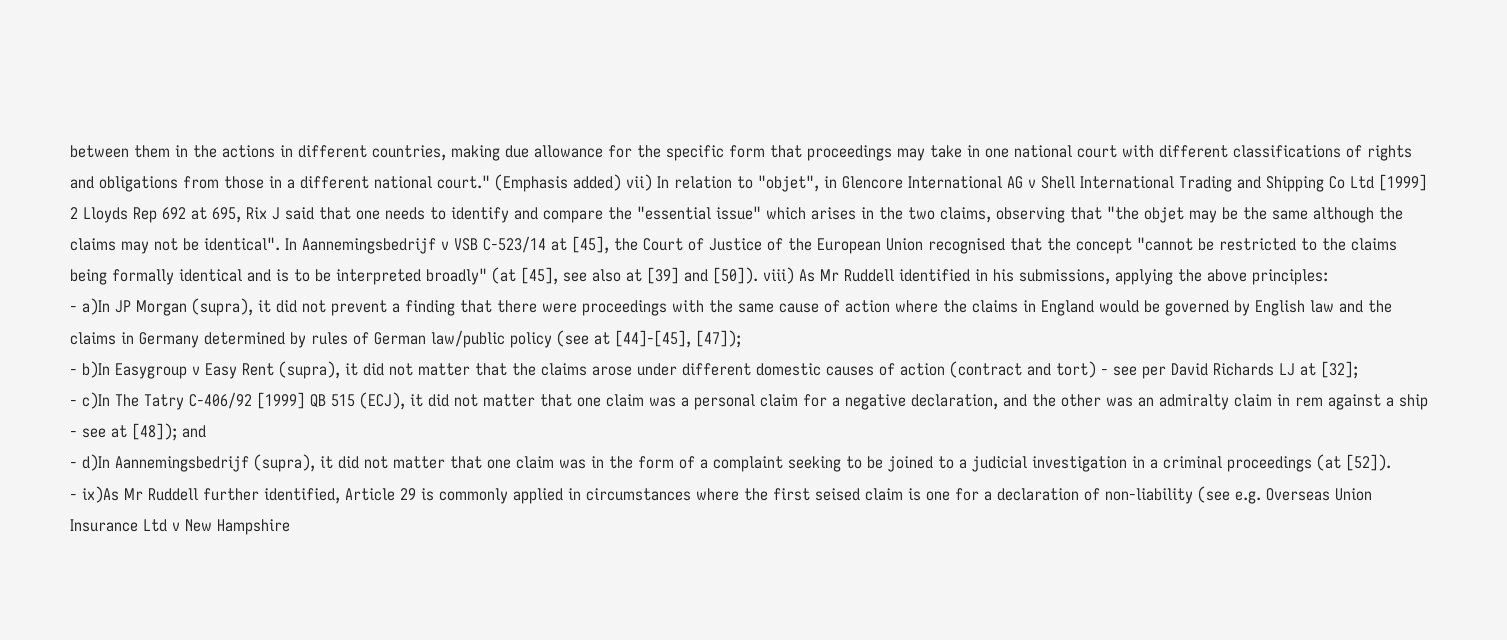between them in the actions in different countries, making due allowance for the specific form that proceedings may take in one national court with different classifications of rights and obligations from those in a different national court." (Emphasis added) vii) In relation to "objet", in Glencore International AG v Shell International Trading and Shipping Co Ltd [1999] 2 Lloyds Rep 692 at 695, Rix J said that one needs to identify and compare the "essential issue" which arises in the two claims, observing that "the objet may be the same although the claims may not be identical". In Aannemingsbedrijf v VSB C-523/14 at [45], the Court of Justice of the European Union recognised that the concept "cannot be restricted to the claims being formally identical and is to be interpreted broadly" (at [45], see also at [39] and [50]). viii) As Mr Ruddell identified in his submissions, applying the above principles:
- a)In JP Morgan (supra), it did not prevent a finding that there were proceedings with the same cause of action where the claims in England would be governed by English law and the claims in Germany determined by rules of German law/public policy (see at [44]-[45], [47]);
- b)In Easygroup v Easy Rent (supra), it did not matter that the claims arose under different domestic causes of action (contract and tort) - see per David Richards LJ at [32];
- c)In The Tatry C-406/92 [1999] QB 515 (ECJ), it did not matter that one claim was a personal claim for a negative declaration, and the other was an admiralty claim in rem against a ship - see at [48]); and
- d)In Aannemingsbedrijf (supra), it did not matter that one claim was in the form of a complaint seeking to be joined to a judicial investigation in a criminal proceedings (at [52]).
- ix)As Mr Ruddell further identified, Article 29 is commonly applied in circumstances where the first seised claim is one for a declaration of non-liability (see e.g. Overseas Union Insurance Ltd v New Hampshire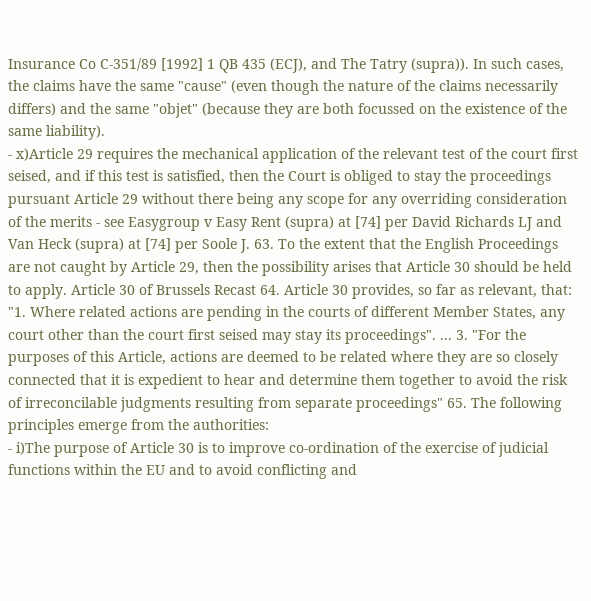Insurance Co C-351/89 [1992] 1 QB 435 (ECJ), and The Tatry (supra)). In such cases, the claims have the same "cause" (even though the nature of the claims necessarily differs) and the same "objet" (because they are both focussed on the existence of the same liability).
- x)Article 29 requires the mechanical application of the relevant test of the court first seised, and if this test is satisfied, then the Court is obliged to stay the proceedings pursuant Article 29 without there being any scope for any overriding consideration of the merits - see Easygroup v Easy Rent (supra) at [74] per David Richards LJ and Van Heck (supra) at [74] per Soole J. 63. To the extent that the English Proceedings are not caught by Article 29, then the possibility arises that Article 30 should be held to apply. Article 30 of Brussels Recast 64. Article 30 provides, so far as relevant, that: "1. Where related actions are pending in the courts of different Member States, any court other than the court first seised may stay its proceedings". ... 3. "For the purposes of this Article, actions are deemed to be related where they are so closely connected that it is expedient to hear and determine them together to avoid the risk of irreconcilable judgments resulting from separate proceedings" 65. The following principles emerge from the authorities:
- i)The purpose of Article 30 is to improve co-ordination of the exercise of judicial functions within the EU and to avoid conflicting and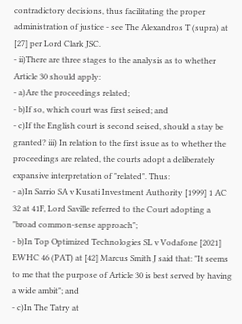contradictory decisions, thus facilitating the proper administration of justice - see The Alexandros T (supra) at [27] per Lord Clark JSC.
- ii)There are three stages to the analysis as to whether Article 30 should apply:
- a)Are the proceedings related;
- b)If so, which court was first seised; and
- c)If the English court is second seised, should a stay be granted? iii) In relation to the first issue as to whether the proceedings are related, the courts adopt a deliberately expansive interpretation of "related". Thus:
- a)In Sarrio SA v Kusati Investment Authority [1999] 1 AC 32 at 41F, Lord Saville referred to the Court adopting a "broad common-sense approach";
- b)In Top Optimized Technologies SL v Vodafone [2021] EWHC 46 (PAT) at [42] Marcus Smith J said that: "It seems to me that the purpose of Article 30 is best served by having a wide ambit"; and
- c)In The Tatry at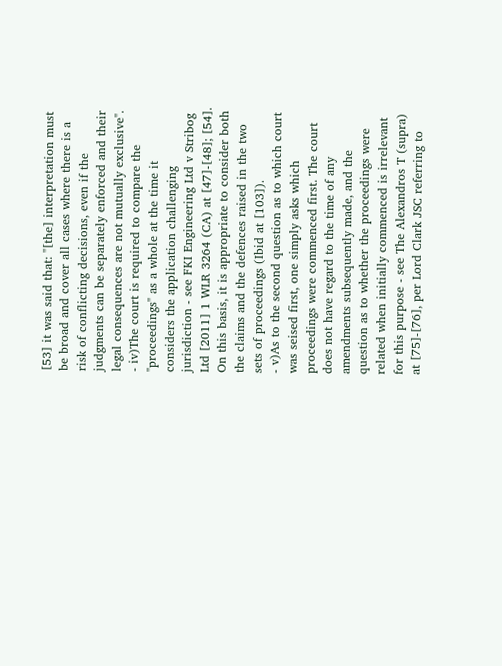[53] it was said that: "[the] interpretation must be broad and cover all cases where there is a risk of conflicting decisions, even if the judgments can be separately enforced and their legal consequences are not mutually exclusive".
- iv)The court is required to compare the "proceedings" as a whole at the time it considers the application challenging jurisdiction - see FKI Engineering Ltd v Stribog Ltd [2011] 1 WLR 3264 (CA) at [47]-[48]; [54]. On this basis, it is appropriate to consider both the claims and the defences raised in the two sets of proceedings (Ibid at [103]).
- v)As to the second question as to which court was seised first, one simply asks which proceedings were commenced first. The court does not have regard to the time of any amendments subsequently made, and the question as to whether the proceedings were related when initially commenced is irrelevant for this purpose - see The Alexandros T (supra) at [75]-[76], per Lord Clark JSC referring to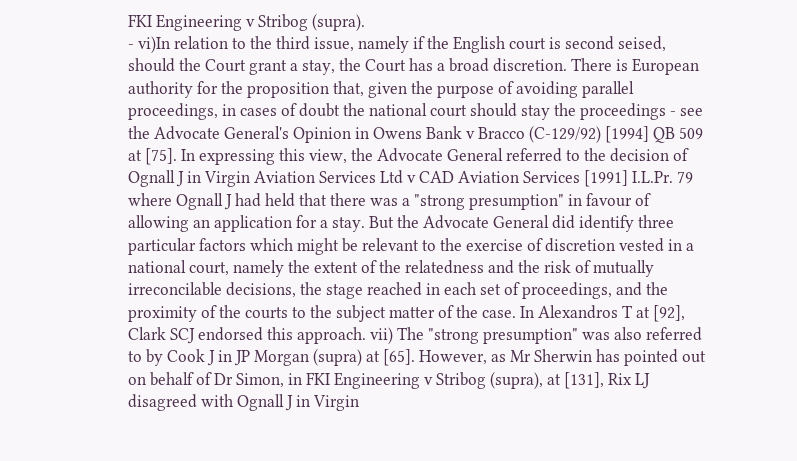FKI Engineering v Stribog (supra).
- vi)In relation to the third issue, namely if the English court is second seised, should the Court grant a stay, the Court has a broad discretion. There is European authority for the proposition that, given the purpose of avoiding parallel proceedings, in cases of doubt the national court should stay the proceedings - see the Advocate General's Opinion in Owens Bank v Bracco (C-129/92) [1994] QB 509 at [75]. In expressing this view, the Advocate General referred to the decision of Ognall J in Virgin Aviation Services Ltd v CAD Aviation Services [1991] I.L.Pr. 79 where Ognall J had held that there was a "strong presumption" in favour of allowing an application for a stay. But the Advocate General did identify three particular factors which might be relevant to the exercise of discretion vested in a national court, namely the extent of the relatedness and the risk of mutually irreconcilable decisions, the stage reached in each set of proceedings, and the proximity of the courts to the subject matter of the case. In Alexandros T at [92], Clark SCJ endorsed this approach. vii) The "strong presumption" was also referred to by Cook J in JP Morgan (supra) at [65]. However, as Mr Sherwin has pointed out on behalf of Dr Simon, in FKI Engineering v Stribog (supra), at [131], Rix LJ disagreed with Ognall J in Virgin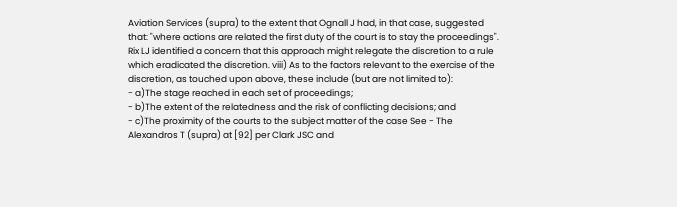Aviation Services (supra) to the extent that Ognall J had, in that case, suggested that: "where actions are related the first duty of the court is to stay the proceedings". Rix LJ identified a concern that this approach might relegate the discretion to a rule which eradicated the discretion. viii) As to the factors relevant to the exercise of the discretion, as touched upon above, these include (but are not limited to):
- a)The stage reached in each set of proceedings;
- b)The extent of the relatedness and the risk of conflicting decisions; and
- c)The proximity of the courts to the subject matter of the case See - The Alexandros T (supra) at [92] per Clark JSC and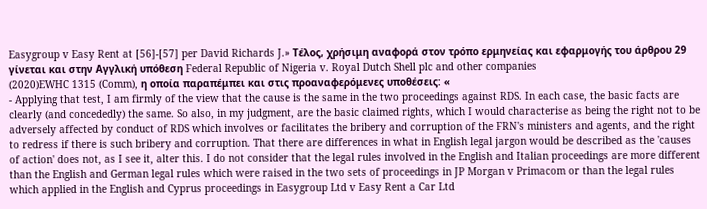Easygroup v Easy Rent at [56]-[57] per David Richards J.» Τέλος, χρήσιμη αναφορά στον τρόπο ερμηνείας και εφαρμογής του άρθρου 29 γίνεται και στην Αγγλική υπόθεση Federal Republic of Nigeria v. Royal Dutch Shell plc and other companies
(2020)EWHC 1315 (Comm), η οποία παραπέμπει και στις προαναφερόμενες υποθέσεις: «
- Applying that test, I am firmly of the view that the cause is the same in the two proceedings against RDS. In each case, the basic facts are clearly (and concededly) the same. So also, in my judgment, are the basic claimed rights, which I would characterise as being the right not to be adversely affected by conduct of RDS which involves or facilitates the bribery and corruption of the FRN's ministers and agents, and the right to redress if there is such bribery and corruption. That there are differences in what in English legal jargon would be described as the 'causes of action' does not, as I see it, alter this. I do not consider that the legal rules involved in the English and Italian proceedings are more different than the English and German legal rules which were raised in the two sets of proceedings in JP Morgan v Primacom or than the legal rules which applied in the English and Cyprus proceedings in Easygroup Ltd v Easy Rent a Car Ltd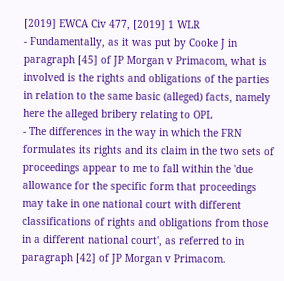[2019] EWCA Civ 477, [2019] 1 WLR
- Fundamentally, as it was put by Cooke J in paragraph [45] of JP Morgan v Primacom, what is involved is the rights and obligations of the parties in relation to the same basic (alleged) facts, namely here the alleged bribery relating to OPL
- The differences in the way in which the FRN formulates its rights and its claim in the two sets of proceedings appear to me to fall within the 'due allowance for the specific form that proceedings may take in one national court with different classifications of rights and obligations from those in a different national court', as referred to in paragraph [42] of JP Morgan v Primacom.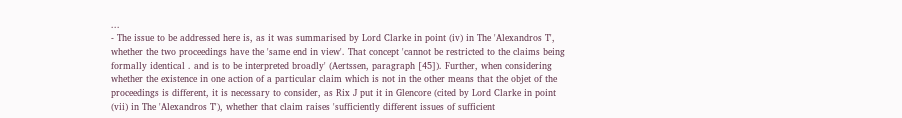...
- The issue to be addressed here is, as it was summarised by Lord Clarke in point (iv) in The 'Alexandros T', whether the two proceedings have the 'same end in view'. That concept 'cannot be restricted to the claims being formally identical . and is to be interpreted broadly' (Aertssen, paragraph [45]). Further, when considering whether the existence in one action of a particular claim which is not in the other means that the objet of the proceedings is different, it is necessary to consider, as Rix J put it in Glencore (cited by Lord Clarke in point (vii) in The 'Alexandros T'), whether that claim raises 'sufficiently different issues of sufficient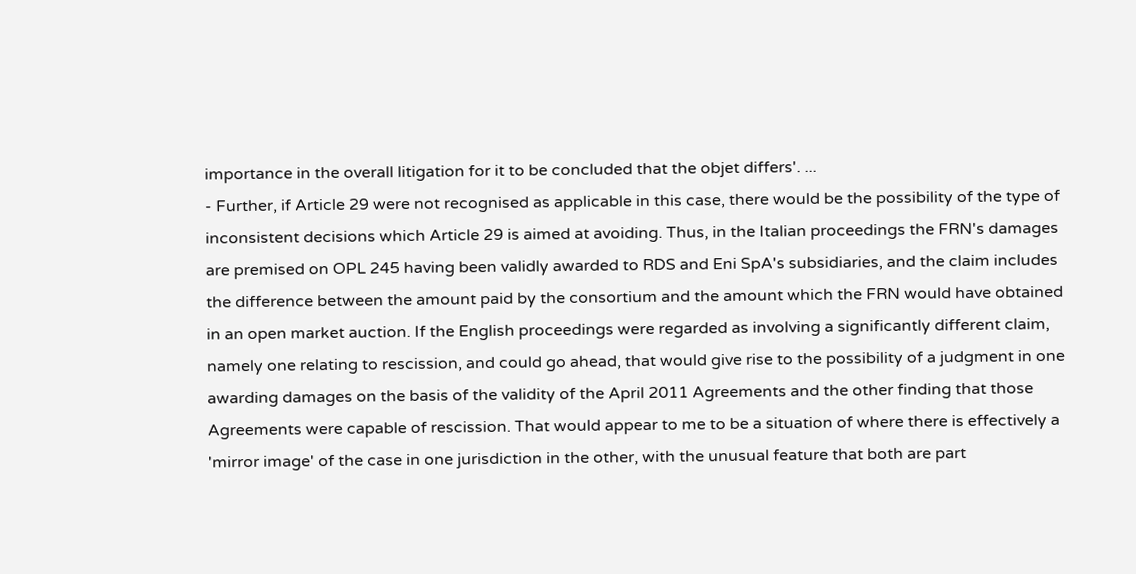importance in the overall litigation for it to be concluded that the objet differs'. ...
- Further, if Article 29 were not recognised as applicable in this case, there would be the possibility of the type of inconsistent decisions which Article 29 is aimed at avoiding. Thus, in the Italian proceedings the FRN's damages are premised on OPL 245 having been validly awarded to RDS and Eni SpA's subsidiaries, and the claim includes the difference between the amount paid by the consortium and the amount which the FRN would have obtained in an open market auction. If the English proceedings were regarded as involving a significantly different claim, namely one relating to rescission, and could go ahead, that would give rise to the possibility of a judgment in one awarding damages on the basis of the validity of the April 2011 Agreements and the other finding that those Agreements were capable of rescission. That would appear to me to be a situation of where there is effectively a 'mirror image' of the case in one jurisdiction in the other, with the unusual feature that both are part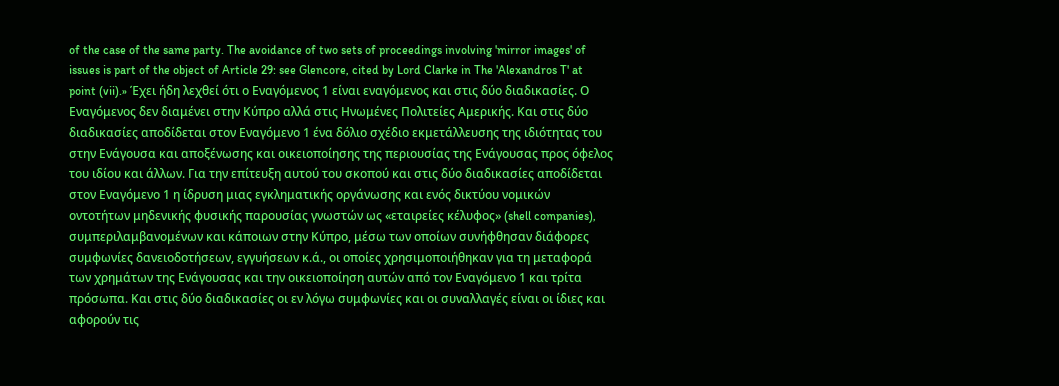of the case of the same party. The avoidance of two sets of proceedings involving 'mirror images' of issues is part of the object of Article 29: see Glencore, cited by Lord Clarke in The 'Alexandros T' at point (vii).» Έχει ήδη λεχθεί ότι ο Εναγόμενος 1 είναι εναγόμενος και στις δύο διαδικασίες. Ο Εναγόμενος δεν διαμένει στην Κύπρο αλλά στις Ηνωμένες Πολιτείες Αμερικής. Και στις δύο διαδικασίες αποδίδεται στον Εναγόμενο 1 ένα δόλιο σχέδιο εκμετάλλευσης της ιδιότητας του στην Ενάγουσα και αποξένωσης και οικειοποίησης της περιουσίας της Ενάγουσας προς όφελος του ιδίου και άλλων. Για την επίτευξη αυτού του σκοπού και στις δύο διαδικασίες αποδίδεται στον Εναγόμενο 1 η ίδρυση μιας εγκληματικής οργάνωσης και ενός δικτύου νομικών οντοτήτων μηδενικής φυσικής παρουσίας γνωστών ως «εταιρείες κέλυφος» (shell companies), συμπεριλαμβανομένων και κάποιων στην Κύπρο, μέσω των οποίων συνήφθησαν διάφορες συμφωνίες δανειοδοτήσεων, εγγυήσεων κ.ά., οι οποίες χρησιμοποιήθηκαν για τη μεταφορά των χρημάτων της Ενάγουσας και την οικειοποίηση αυτών από τον Εναγόμενο 1 και τρίτα πρόσωπα. Και στις δύο διαδικασίες οι εν λόγω συμφωνίες και οι συναλλαγές είναι οι ίδιες και αφορούν τις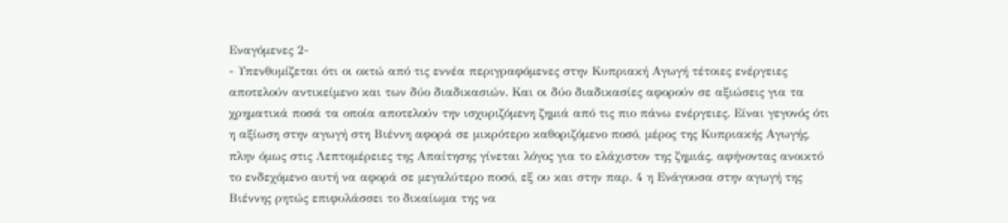Εναγόμενες 2-
- Υπενθυμίζεται ότι οι οκτώ από τις εννέα περιγραφόμενες στην Κυπριακή Αγωγή τέτοιες ενέργειες αποτελούν αντικείμενο και των δύο διαδικασιών. Και οι δύο διαδικασίες αφορούν σε αξιώσεις για τα χρηματικά ποσά τα οποία αποτελούν την ισχυριζόμενη ζημιά από τις πιο πάνω ενέργειες. Είναι γεγονός ότι η αξίωση στην αγωγή στη Βιέννη αφορά σε μικρότερο καθοριζόμενο ποσό, μέρος της Κυπριακής Αγωγής, πλην όμως στις Λεπτομέρειες της Απαίτησης γίνεται λόγος για το ελάχιστον της ζημιάς, αφήνοντας ανοικτό το ενδεχόμενο αυτή να αφορά σε μεγαλύτερο ποσό, εξ ου και στην παρ. 4 η Ενάγουσα στην αγωγή της Βιέννης ρητώς επιφυλάσσει το δικαίωμα της να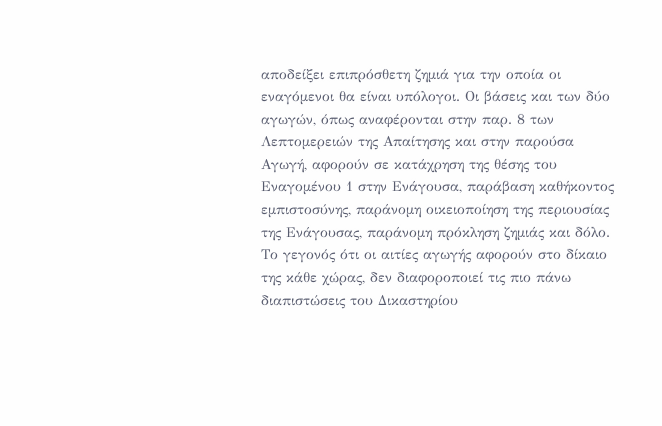αποδείξει επιπρόσθετη ζημιά για την οποία οι εναγόμενοι θα είναι υπόλογοι. Οι βάσεις και των δύο αγωγών, όπως αναφέρονται στην παρ. 8 των Λεπτομερειών της Απαίτησης και στην παρούσα Αγωγή, αφορούν σε κατάχρηση της θέσης του Εναγομένου 1 στην Ενάγουσα, παράβαση καθήκοντος εμπιστοσύνης, παράνομη οικειοποίηση της περιουσίας της Ενάγουσας, παράνομη πρόκληση ζημιάς και δόλο. Το γεγονός ότι οι αιτίες αγωγής αφορούν στο δίκαιο της κάθε χώρας, δεν διαφοροποιεί τις πιο πάνω διαπιστώσεις του Δικαστηρίου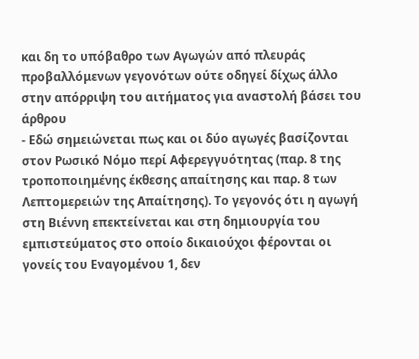και δη το υπόβαθρο των Αγωγών από πλευράς προβαλλόμενων γεγονότων ούτε οδηγεί δίχως άλλο στην απόρριψη του αιτήματος για αναστολή βάσει του άρθρου
- Εδώ σημειώνεται πως και οι δύο αγωγές βασίζονται στον Ρωσικό Νόμο περί Αφερεγγυότητας (παρ. 8 της τροποποιημένης έκθεσης απαίτησης και παρ. 8 των Λεπτομερειών της Απαίτησης). Το γεγονός ότι η αγωγή στη Βιέννη επεκτείνεται και στη δημιουργία του εμπιστεύματος στο οποίο δικαιούχοι φέρονται οι γονείς του Εναγομένου 1, δεν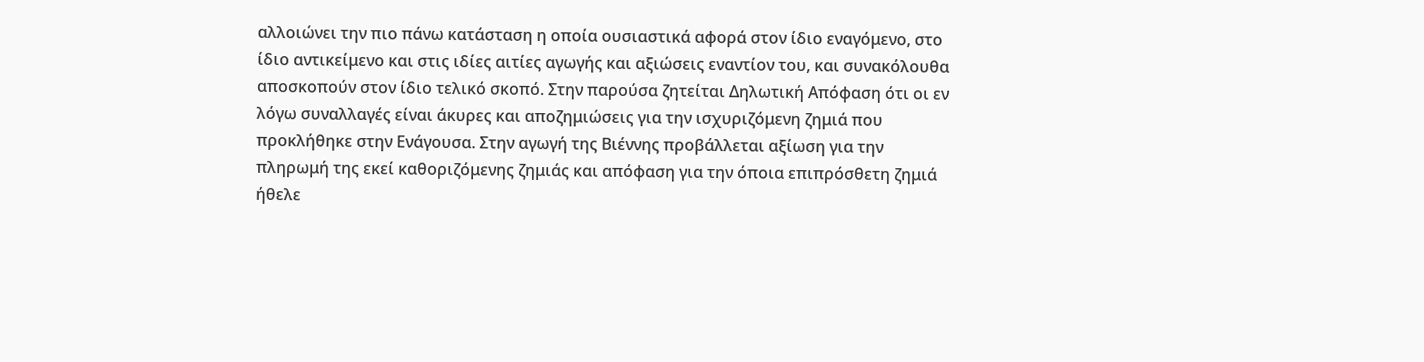αλλοιώνει την πιο πάνω κατάσταση η οποία ουσιαστικά αφορά στον ίδιο εναγόμενο, στο ίδιο αντικείμενο και στις ιδίες αιτίες αγωγής και αξιώσεις εναντίον του, και συνακόλουθα αποσκοπούν στον ίδιο τελικό σκοπό. Στην παρούσα ζητείται Δηλωτική Απόφαση ότι οι εν λόγω συναλλαγές είναι άκυρες και αποζημιώσεις για την ισχυριζόμενη ζημιά που προκλήθηκε στην Ενάγουσα. Στην αγωγή της Βιέννης προβάλλεται αξίωση για την πληρωμή της εκεί καθοριζόμενης ζημιάς και απόφαση για την όποια επιπρόσθετη ζημιά ήθελε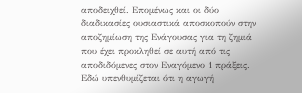αποδειχθεί. Επομένως και οι δύο διαδικασίες ουσιαστικά αποσκοπούν στην αποζημίωση της Ενάγουσας για τη ζημιά που έχει προκληθεί σε αυτή από τις αποδιδόμενες στον Εναγόμενο 1 πράξεις. Εδώ υπενθυμίζεται ότι η αγωγή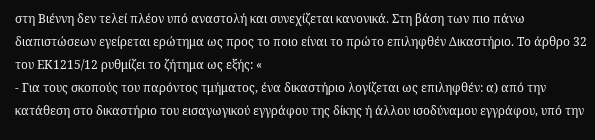στη Βιέννη δεν τελεί πλέον υπό αναστολή και συνεχίζεται κανονικά. Στη βάση των πιο πάνω διαπιστώσεων εγείρεται ερώτημα ως προς το ποιο είναι το πρώτο επιληφθέν Δικαστήριο. Το άρθρο 32 του ΕΚ1215/12 ρυθμίζει το ζήτημα ως εξής: «
- Για τους σκοπούς του παρόντος τμήματος, ένα δικαστήριο λογίζεται ως επιληφθέν: α) από την κατάθεση στο δικαστήριο του εισαγωγικού εγγράφου της δίκης ή άλλου ισοδύναμου εγγράφου, υπό την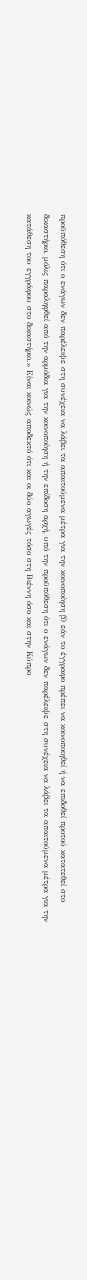προϋπόθεση ότι ο ενάγων δεν παρέλειψε στη συνέχεια να λάβει τα απαιτούμενα μέτρα για την κοινοποίηση β) εάν το έγγραφο πρέπει να κοινοποιηθεί ή να επιδοθεί προτού κατατεθεί στο δικαστήριο, μόλις παραληφθεί από την αρμόδια για την κοινοποίηση ή την επίδοση αρχή, υπό την προϋπόθεση ότι ο ενάγων δεν παρέλειψε στη συνέχεια να λάβει τα απαιτούμενα μέτρα για την κατάθεση του εγγράφου στο δικαστήριο.» Είναι κοινώς αποδεκτό ότι και οι δύο αγωγές τόσο στη Βιέννη όσο και στην Κύπρο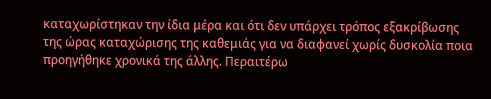καταχωρίστηκαν την ίδια μέρα και ότι δεν υπάρχει τρόπος εξακρίβωσης της ώρας καταχώρισης της καθεμιάς για να διαφανεί χωρίς δυσκολία ποια προηγήθηκε χρονικά της άλλης. Περαιτέρω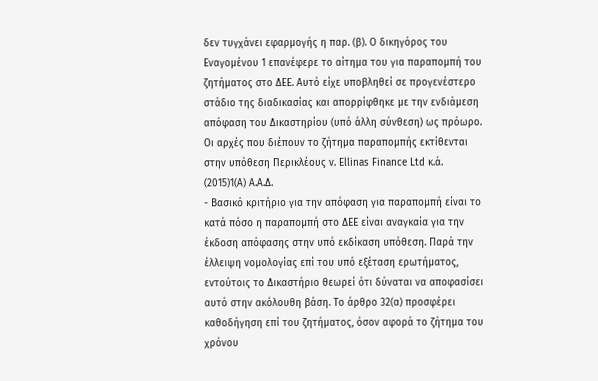δεν τυγχάνει εφαρμογής η παρ. (β). Ο δικηγόρος του Εναγομένου 1 επανέφερε το αίτημα του για παραπομπή του ζητήματος στο ΔΕΕ. Αυτό είχε υποβληθεί σε προγενέστερο στάδιο της διαδικασίας και απορρίφθηκε με την ενδιάμεση απόφαση του Δικαστηρίου (υπό άλλη σύνθεση) ως πρόωρο. Οι αρχές που διέπουν το ζήτημα παραπομπής εκτίθενται στην υπόθεση Περικλέους v. Ellinas Finance Ltd κ.ά.
(2015)1(Α) Α.Α.Δ.
- Βασικό κριτήριο για την απόφαση για παραπομπή είναι το κατά πόσο η παραπομπή στο ΔΕΕ είναι αναγκαία για την έκδοση απόφασης στην υπό εκδίκαση υπόθεση. Παρά την έλλειψη νομολογίας επί του υπό εξέταση ερωτήματος, εντούτοις το Δικαστήριο θεωρεί ότι δύναται να αποφασίσει αυτό στην ακόλουθη βάση. Το άρθρο 32(α) προσφέρει καθοδήγηση επί του ζητήματος, όσον αφορά το ζήτημα του χρόνου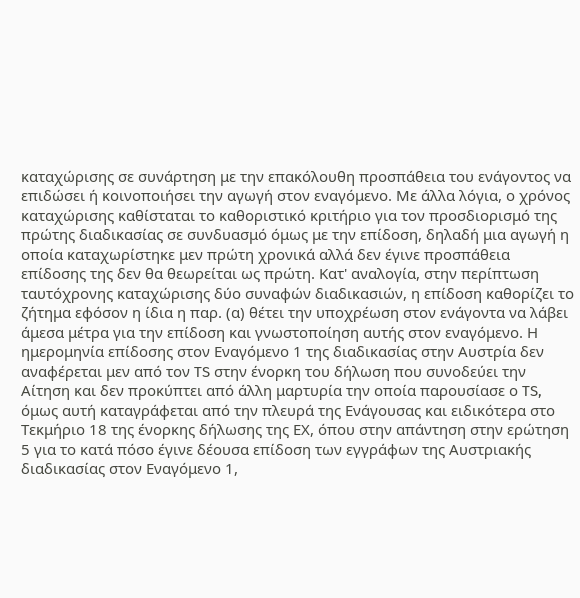καταχώρισης σε συνάρτηση με την επακόλουθη προσπάθεια του ενάγοντος να επιδώσει ή κοινοποιήσει την αγωγή στον εναγόμενο. Με άλλα λόγια, ο χρόνος καταχώρισης καθίσταται το καθοριστικό κριτήριο για τον προσδιορισμό της πρώτης διαδικασίας σε συνδυασμό όμως με την επίδοση, δηλαδή μια αγωγή η οποία καταχωρίστηκε μεν πρώτη χρονικά αλλά δεν έγινε προσπάθεια επίδοσης της δεν θα θεωρείται ως πρώτη. Κατ' αναλογία, στην περίπτωση ταυτόχρονης καταχώρισης δύο συναφών διαδικασιών, η επίδοση καθορίζει το ζήτημα εφόσον η ίδια η παρ. (α) θέτει την υποχρέωση στον ενάγοντα να λάβει άμεσα μέτρα για την επίδοση και γνωστοποίηση αυτής στον εναγόμενο. Η ημερομηνία επίδοσης στον Εναγόμενο 1 της διαδικασίας στην Αυστρία δεν αναφέρεται μεν από τον TS στην ένορκη του δήλωση που συνοδεύει την Αίτηση και δεν προκύπτει από άλλη μαρτυρία την οποία παρουσίασε ο TS, όμως αυτή καταγράφεται από την πλευρά της Ενάγουσας και ειδικότερα στο Τεκμήριο 18 της ένορκης δήλωσης της ΕΧ, όπου στην απάντηση στην ερώτηση 5 για το κατά πόσο έγινε δέουσα επίδοση των εγγράφων της Αυστριακής διαδικασίας στον Εναγόμενο 1,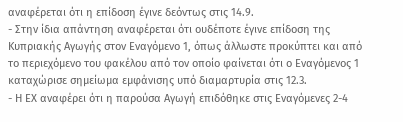αναφέρεται ότι η επίδοση έγινε δεόντως στις 14.9.
- Στην ίδια απάντηση αναφέρεται ότι ουδέποτε έγινε επίδοση της Κυπριακής Αγωγής στον Εναγόμενο 1, όπως άλλωστε προκύπτει και από το περιεχόμενο του φακέλου από τον οποίο φαίνεται ότι ο Εναγόμενος 1 καταχώρισε σημείωμα εμφάνισης υπό διαμαρτυρία στις 12.3.
- Η ΕΧ αναφέρει ότι η παρούσα Αγωγή επιδόθηκε στις Εναγόμενες 2-4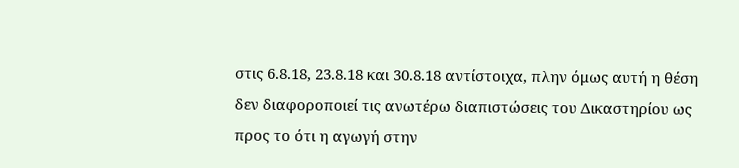στις 6.8.18, 23.8.18 και 30.8.18 αντίστοιχα, πλην όμως αυτή η θέση δεν διαφοροποιεί τις ανωτέρω διαπιστώσεις του Δικαστηρίου ως προς το ότι η αγωγή στην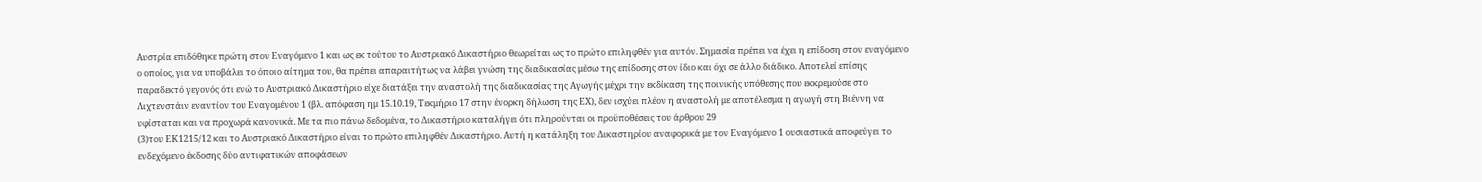Αυστρία επιδόθηκε πρώτη στον Εναγόμενο 1 και ως εκ τούτου το Αυστριακό Δικαστήριο θεωρείται ως το πρώτο επιληφθέν για αυτόν. Σημασία πρέπει να έχει η επίδοση στον εναγόμενο ο οποίος, για να υποβάλει το όποιο αίτημα του, θα πρέπει απαραιτήτως να λάβει γνώση της διαδικασίας μέσω της επίδοσης στον ίδιο και όχι σε άλλο διάδικο. Αποτελεί επίσης παραδεκτό γεγονός ότι ενώ το Αυστριακό Δικαστήριο είχε διατάξει την αναστολή της διαδικασίας της Αγωγής μέχρι την εκδίκαση της ποινικής υπόθεσης που εκκρεμούσε στο Λιχτενστάιν εναντίον του Εναγομένου 1 (βλ. απόφαση ημ 15.10.19, Τεκμήριο 17 στην ένορκη δήλωση της ΕΧ), δεν ισχύει πλέον η αναστολή με αποτέλεσμα η αγωγή στη Βιέννη να υφίσταται και να προχωρά κανονικά. Με τα πιο πάνω δεδομένα, το Δικαστήριο καταλήγει ότι πληρούνται οι προϋποθέσεις του άρθρου 29
(3)του ΕΚ1215/12 και το Αυστριακό Δικαστήριο είναι το πρώτο επιληφθέν Δικαστήριο. Αυτή η κατάληξη του Δικαστηρίου αναφορικά με τον Εναγόμενο 1 ουσιαστικά αποφεύγει το ενδεχόμενο έκδοσης δύο αντιφατικών αποφάσεων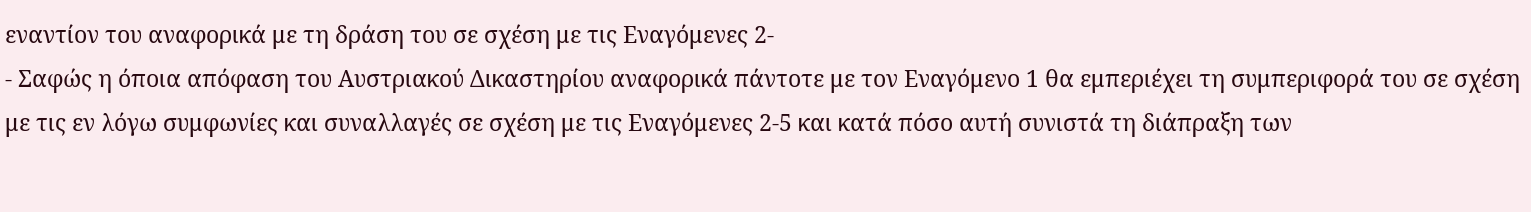εναντίον του αναφορικά με τη δράση του σε σχέση με τις Εναγόμενες 2-
- Σαφώς η όποια απόφαση του Αυστριακού Δικαστηρίου αναφορικά πάντοτε με τον Εναγόμενο 1 θα εμπεριέχει τη συμπεριφορά του σε σχέση με τις εν λόγω συμφωνίες και συναλλαγές σε σχέση με τις Εναγόμενες 2-5 και κατά πόσο αυτή συνιστά τη διάπραξη των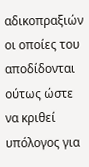αδικοπραξιών οι οποίες του αποδίδονται ούτως ώστε να κριθεί υπόλογος για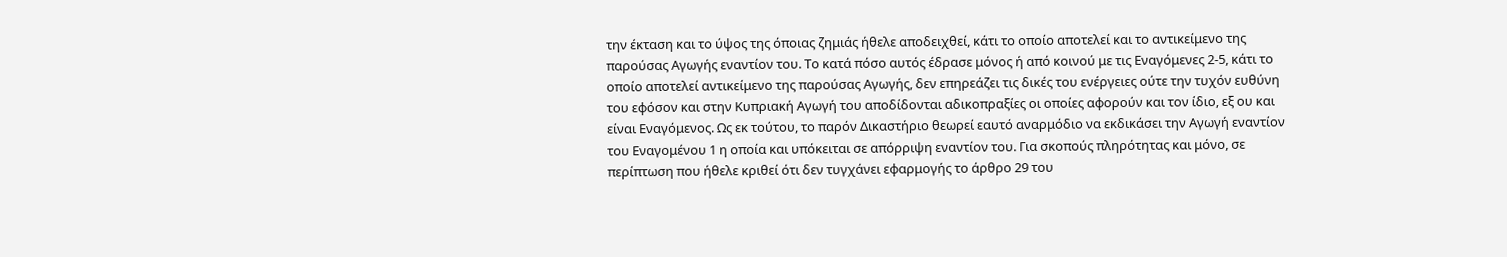την έκταση και το ύψος της όποιας ζημιάς ήθελε αποδειχθεί, κάτι το οποίο αποτελεί και το αντικείμενο της παρούσας Αγωγής εναντίον του. Το κατά πόσο αυτός έδρασε μόνος ή από κοινού με τις Εναγόμενες 2-5, κάτι το οποίο αποτελεί αντικείμενο της παρούσας Αγωγής, δεν επηρεάζει τις δικές του ενέργειες ούτε την τυχόν ευθύνη του εφόσον και στην Κυπριακή Αγωγή του αποδίδονται αδικοπραξίες οι οποίες αφορούν και τον ίδιο, εξ ου και είναι Εναγόμενος. Ως εκ τούτου, το παρόν Δικαστήριο θεωρεί εαυτό αναρμόδιο να εκδικάσει την Αγωγή εναντίον του Εναγομένου 1 η οποία και υπόκειται σε απόρριψη εναντίον του. Για σκοπούς πληρότητας και μόνο, σε περίπτωση που ήθελε κριθεί ότι δεν τυγχάνει εφαρμογής το άρθρο 29 του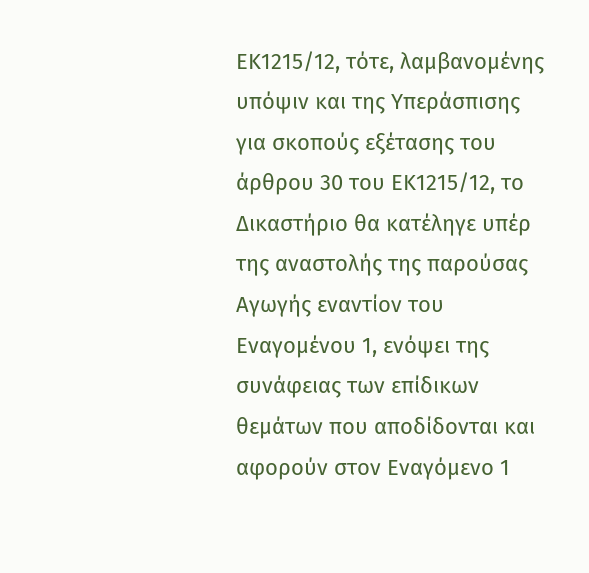ΕΚ1215/12, τότε, λαμβανομένης υπόψιν και της Υπεράσπισης για σκοπούς εξέτασης του άρθρου 30 του ΕΚ1215/12, το Δικαστήριο θα κατέληγε υπέρ της αναστολής της παρούσας Αγωγής εναντίον του Εναγομένου 1, ενόψει της συνάφειας των επίδικων θεμάτων που αποδίδονται και αφορούν στον Εναγόμενο 1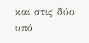και στις δύο υπό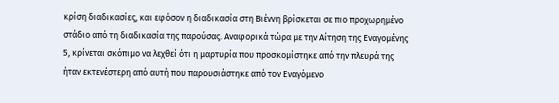κρίση διαδικασίες, και εφόσον η διαδικασία στη Βιέννη βρίσκεται σε πιο προχωρημένο στάδιο από τη διαδικασία της παρούσας. Αναφορικά τώρα με την Αίτηση της Εναγομένης 5, κρίνεται σκόπιμο να λεχθεί ότι η μαρτυρία που προσκομίστηκε από την πλευρά της ήταν εκτενέστερη από αυτή που παρουσιάστηκε από τον Εναγόμενο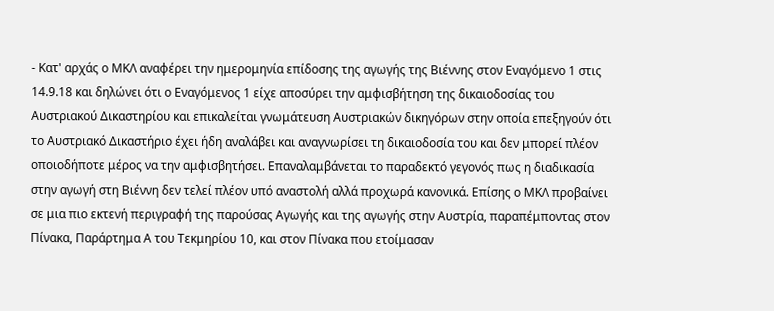- Κατ' αρχάς ο ΜΚΛ αναφέρει την ημερομηνία επίδοσης της αγωγής της Βιέννης στον Εναγόμενο 1 στις 14.9.18 και δηλώνει ότι ο Εναγόμενος 1 είχε αποσύρει την αμφισβήτηση της δικαιοδοσίας του Αυστριακού Δικαστηρίου και επικαλείται γνωμάτευση Αυστριακών δικηγόρων στην οποία επεξηγούν ότι το Αυστριακό Δικαστήριο έχει ήδη αναλάβει και αναγνωρίσει τη δικαιοδοσία του και δεν μπορεί πλέον οποιοδήποτε μέρος να την αμφισβητήσει. Επαναλαμβάνεται το παραδεκτό γεγονός πως η διαδικασία στην αγωγή στη Βιέννη δεν τελεί πλέον υπό αναστολή αλλά προχωρά κανονικά. Επίσης ο ΜΚΛ προβαίνει σε μια πιο εκτενή περιγραφή της παρούσας Αγωγής και της αγωγής στην Αυστρία, παραπέμποντας στον Πίνακα, Παράρτημα Α του Τεκμηρίου 10, και στον Πίνακα που ετοίμασαν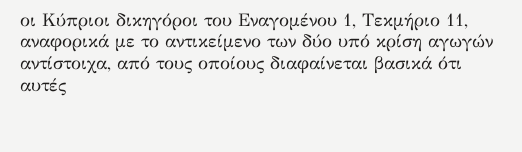οι Κύπριοι δικηγόροι του Εναγομένου 1, Τεκμήριο 11, αναφορικά με το αντικείμενο των δύο υπό κρίση αγωγών αντίστοιχα, από τους οποίους διαφαίνεται βασικά ότι αυτές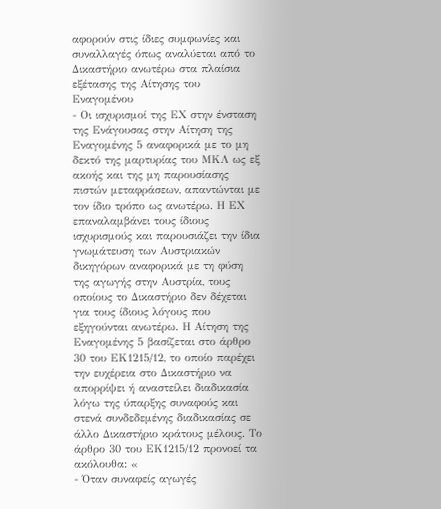αφορούν στις ίδιες συμφωνίες και συναλλαγές όπως αναλύεται από το Δικαστήριο ανωτέρω στα πλαίσια εξέτασης της Αίτησης του Εναγομένου
- Οι ισχυρισμοί της ΕΧ στην ένσταση της Ενάγουσας στην Αίτηση της Εναγομένης 5 αναφορικά με το μη δεκτό της μαρτυρίας του ΜΚΛ ως εξ ακοής και της μη παρουσίασης πιστών μεταφράσεων, απαντώνται με τον ίδιο τρόπο ως ανωτέρω. Η ΕΧ επαναλαμβάνει τους ίδιους ισχυρισμούς και παρουσιάζει την ίδια γνωμάτευση των Αυστριακών δικηγόρων αναφορικά με τη φύση της αγωγής στην Αυστρία, τους οποίους το Δικαστήριο δεν δέχεται για τους ίδιους λόγους που εξηγούνται ανωτέρω. Η Αίτηση της Εναγομένης 5 βασίζεται στο άρθρο 30 του ΕΚ1215/12, το οποίο παρέχει την ευχέρεια στο Δικαστήριο να απορρίψει ή αναστείλει διαδικασία λόγω της ύπαρξης συναφούς και στενά συνδεδεμένης διαδικασίας σε άλλο Δικαστήριο κράτους μέλους. Το άρθρο 30 του ΕΚ1215/12 προνοεί τα ακόλουθα: «
- Όταν συναφείς αγωγές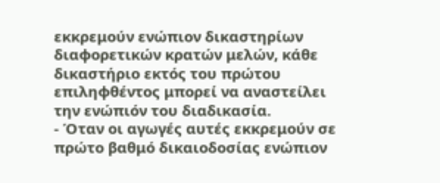εκκρεμούν ενώπιον δικαστηρίων διαφορετικών κρατών μελών, κάθε δικαστήριο εκτός του πρώτου επιληφθέντος μπορεί να αναστείλει την ενώπιόν του διαδικασία.
- Όταν οι αγωγές αυτές εκκρεμούν σε πρώτο βαθμό δικαιοδοσίας ενώπιον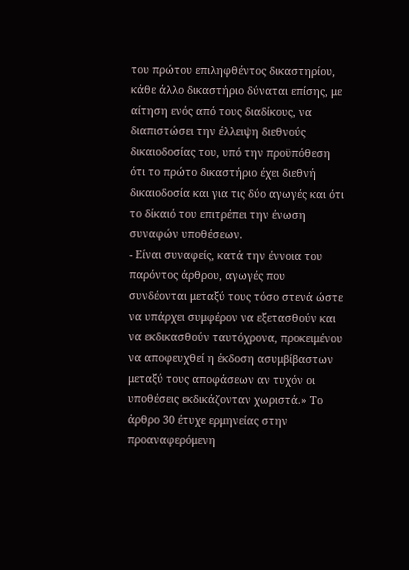του πρώτου επιληφθέντος δικαστηρίου, κάθε άλλο δικαστήριο δύναται επίσης, με αίτηση ενός από τους διαδίκους, να διαπιστώσει την έλλειψη διεθνούς δικαιοδοσίας του, υπό την προϋπόθεση ότι το πρώτο δικαστήριο έχει διεθνή δικαιοδοσία και για τις δύο αγωγές και ότι το δίκαιό του επιτρέπει την ένωση συναφών υποθέσεων.
- Είναι συναφείς, κατά την έννοια του παρόντος άρθρου, αγωγές που συνδέονται μεταξύ τους τόσο στενά ώστε να υπάρχει συμφέρον να εξετασθούν και να εκδικασθούν ταυτόχρονα, προκειμένου να αποφευχθεί η έκδοση ασυμβίβαστων μεταξύ τους αποφάσεων αν τυχόν οι υποθέσεις εκδικάζονταν χωριστά.» Το άρθρο 30 έτυχε ερμηνείας στην προαναφερόμενη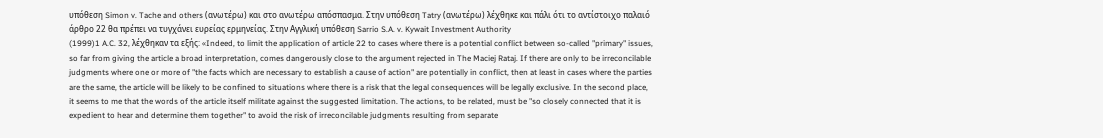υπόθεση Simon v. Tache and others (ανωτέρω) και στο ανωτέρω απόσπασμα. Στην υπόθεση Tatry (ανωτέρω) λέχθηκε και πάλι ότι το αντίστοιχο παλαιό άρθρο 22 θα πρέπει να τυγχάνει ευρείας ερμηνείας. Στην Αγγλική υπόθεση Sarrio S.A. v. Kywait Investment Authority
(1999)1 A.C. 32, λέχθηκαν τα εξής: «Indeed, to limit the application of article 22 to cases where there is a potential conflict between so-called "primary" issues, so far from giving the article a broad interpretation, comes dangerously close to the argument rejected in The Maciej Rataj. If there are only to be irreconcilable judgments where one or more of "the facts which are necessary to establish a cause of action" are potentially in conflict, then at least in cases where the parties are the same, the article will be likely to be confined to situations where there is a risk that the legal consequences will be legally exclusive. In the second place, it seems to me that the words of the article itself militate against the suggested limitation. The actions, to be related, must be "so closely connected that it is expedient to hear and determine them together" to avoid the risk of irreconcilable judgments resulting from separate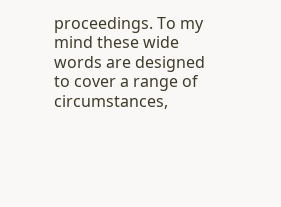proceedings. To my mind these wide words are designed to cover a range of circumstances,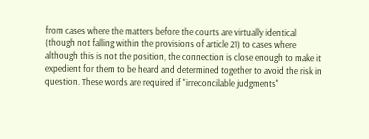from cases where the matters before the courts are virtually identical (though not falling within the provisions of article 21) to cases where although this is not the position, the connection is close enough to make it expedient for them to be heard and determined together to avoid the risk in question. These words are required if "irreconcilable judgments"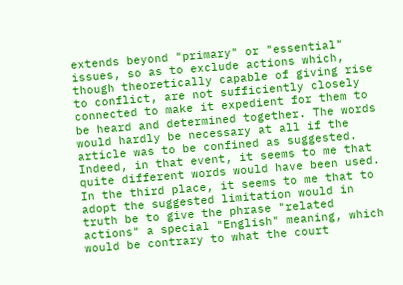extends beyond "primary" or "essential" issues, so as to exclude actions which, though theoretically capable of giving rise to conflict, are not sufficiently closely connected to make it expedient for them to be heard and determined together. The words would hardly be necessary at all if the article was to be confined as suggested. Indeed, in that event, it seems to me that quite different words would have been used. In the third place, it seems to me that to adopt the suggested limitation would in truth be to give the phrase "related actions" a special "English" meaning, which would be contrary to what the court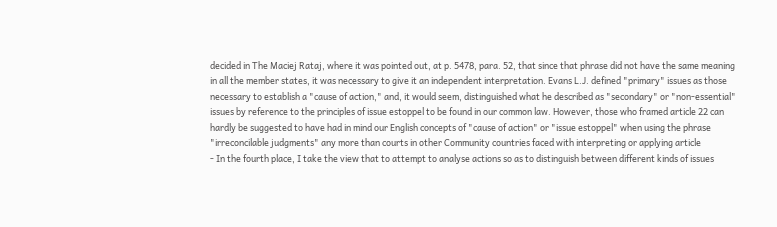decided in The Maciej Rataj, where it was pointed out, at p. 5478, para. 52, that since that phrase did not have the same meaning in all the member states, it was necessary to give it an independent interpretation. Evans L.J. defined "primary" issues as those necessary to establish a "cause of action," and, it would seem, distinguished what he described as "secondary" or "non-essential" issues by reference to the principles of issue estoppel to be found in our common law. However, those who framed article 22 can hardly be suggested to have had in mind our English concepts of "cause of action" or "issue estoppel" when using the phrase "irreconcilable judgments" any more than courts in other Community countries faced with interpreting or applying article
- In the fourth place, I take the view that to attempt to analyse actions so as to distinguish between different kinds of issues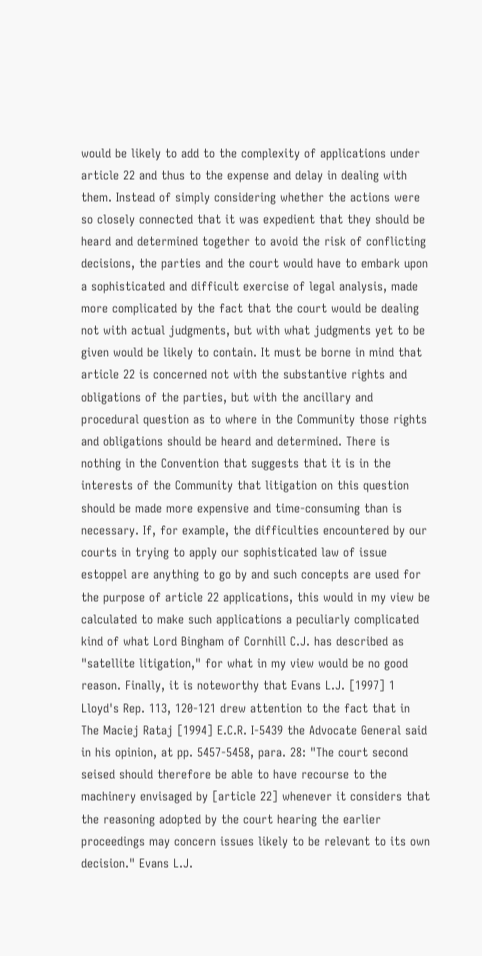would be likely to add to the complexity of applications under article 22 and thus to the expense and delay in dealing with them. Instead of simply considering whether the actions were so closely connected that it was expedient that they should be heard and determined together to avoid the risk of conflicting decisions, the parties and the court would have to embark upon a sophisticated and difficult exercise of legal analysis, made more complicated by the fact that the court would be dealing not with actual judgments, but with what judgments yet to be given would be likely to contain. It must be borne in mind that article 22 is concerned not with the substantive rights and obligations of the parties, but with the ancillary and procedural question as to where in the Community those rights and obligations should be heard and determined. There is nothing in the Convention that suggests that it is in the interests of the Community that litigation on this question should be made more expensive and time-consuming than is necessary. If, for example, the difficulties encountered by our courts in trying to apply our sophisticated law of issue estoppel are anything to go by and such concepts are used for the purpose of article 22 applications, this would in my view be calculated to make such applications a peculiarly complicated kind of what Lord Bingham of Cornhill C.J. has described as "satellite litigation," for what in my view would be no good reason. Finally, it is noteworthy that Evans L.J. [1997] 1 Lloyd's Rep. 113, 120-121 drew attention to the fact that in The Maciej Rataj [1994] E.C.R. I-5439 the Advocate General said in his opinion, at pp. 5457-5458, para. 28: "The court second seised should therefore be able to have recourse to the machinery envisaged by [article 22] whenever it considers that the reasoning adopted by the court hearing the earlier proceedings may concern issues likely to be relevant to its own decision." Evans L.J.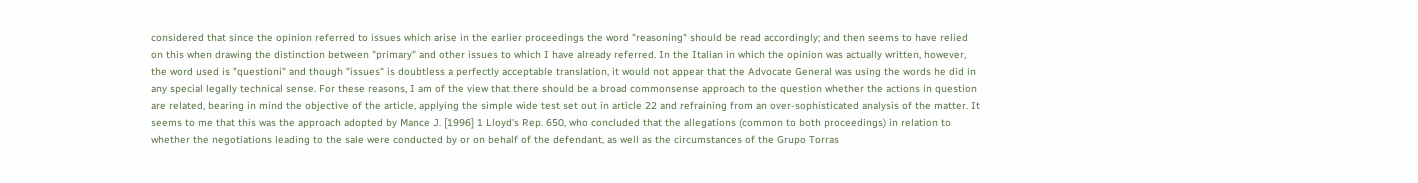considered that since the opinion referred to issues which arise in the earlier proceedings the word "reasoning" should be read accordingly; and then seems to have relied on this when drawing the distinction between "primary" and other issues to which I have already referred. In the Italian in which the opinion was actually written, however, the word used is "questioni" and though "issues" is doubtless a perfectly acceptable translation, it would not appear that the Advocate General was using the words he did in any special legally technical sense. For these reasons, I am of the view that there should be a broad commonsense approach to the question whether the actions in question are related, bearing in mind the objective of the article, applying the simple wide test set out in article 22 and refraining from an over-sophisticated analysis of the matter. It seems to me that this was the approach adopted by Mance J. [1996] 1 Lloyd's Rep. 650, who concluded that the allegations (common to both proceedings) in relation to whether the negotiations leading to the sale were conducted by or on behalf of the defendant, as well as the circumstances of the Grupo Torras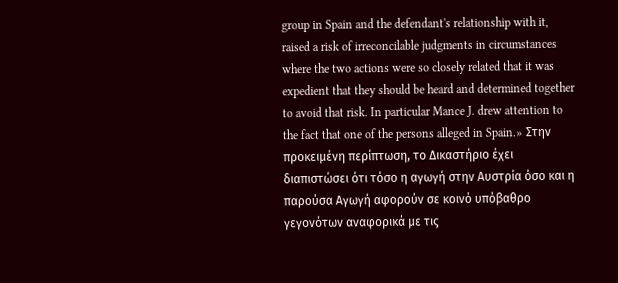group in Spain and the defendant's relationship with it, raised a risk of irreconcilable judgments in circumstances where the two actions were so closely related that it was expedient that they should be heard and determined together to avoid that risk. In particular Mance J. drew attention to the fact that one of the persons alleged in Spain.» Στην προκειμένη περίπτωση, το Δικαστήριο έχει διαπιστώσει ότι τόσο η αγωγή στην Αυστρία όσο και η παρούσα Αγωγή αφορούν σε κοινό υπόβαθρο γεγονότων αναφορικά με τις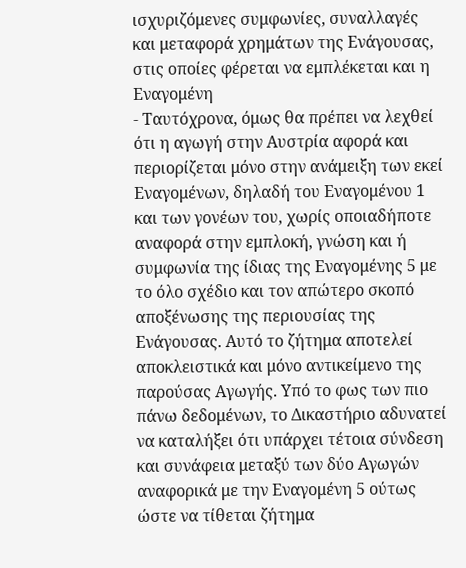ισχυριζόμενες συμφωνίες, συναλλαγές και μεταφορά χρημάτων της Ενάγουσας, στις οποίες φέρεται να εμπλέκεται και η Εναγομένη
- Ταυτόχρονα, όμως θα πρέπει να λεχθεί ότι η αγωγή στην Αυστρία αφορά και περιορίζεται μόνο στην ανάμειξη των εκεί Εναγομένων, δηλαδή του Εναγομένου 1 και των γονέων του, χωρίς οποιαδήποτε αναφορά στην εμπλοκή, γνώση και ή συμφωνία της ίδιας της Εναγομένης 5 με το όλο σχέδιο και τον απώτερο σκοπό αποξένωσης της περιουσίας της Ενάγουσας. Αυτό το ζήτημα αποτελεί αποκλειστικά και μόνο αντικείμενο της παρούσας Αγωγής. Υπό το φως των πιο πάνω δεδομένων, το Δικαστήριο αδυνατεί να καταλήξει ότι υπάρχει τέτοια σύνδεση και συνάφεια μεταξύ των δύο Αγωγών αναφορικά με την Εναγομένη 5 ούτως ώστε να τίθεται ζήτημα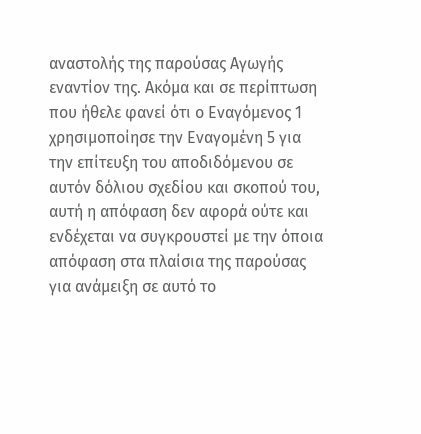αναστολής της παρούσας Αγωγής εναντίον της. Ακόμα και σε περίπτωση που ήθελε φανεί ότι ο Εναγόμενος 1 χρησιμοποίησε την Εναγομένη 5 για την επίτευξη του αποδιδόμενου σε αυτόν δόλιου σχεδίου και σκοπού του, αυτή η απόφαση δεν αφορά ούτε και ενδέχεται να συγκρουστεί με την όποια απόφαση στα πλαίσια της παρούσας για ανάμειξη σε αυτό το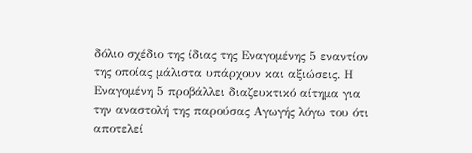δόλιο σχέδιο της ίδιας της Εναγομένης 5 εναντίον της οποίας μάλιστα υπάρχουν και αξιώσεις. Η Εναγομένη 5 προβάλλει διαζευκτικό αίτημα για την αναστολή της παρούσας Αγωγής λόγω του ότι αποτελεί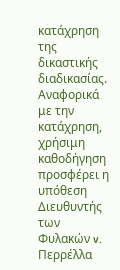κατάχρηση της δικαστικής διαδικασίας. Αναφορικά με την κατάχρηση, χρήσιμη καθοδήγηση προσφέρει η υπόθεση Διευθυντής των Φυλακών v. Περρέλλα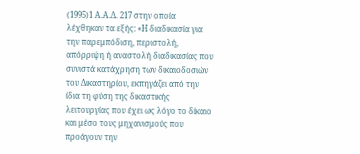(1995)1 Α.Α.Δ. 217 στην οποία λέχθηκαν τα εξής: «Η διαδικασία για την παρεμπόδιση, περιστολή, απόρριψη ή αναστολή διαδικασίας που συνιστά κατάχρηση των δικαιοδοσιών του Δικαστηρίου, εκπηγάζει από την ίδια τη φύση της δικαστικής λειτουργίας που έχει ως λόγο το δίκαιο και μέσο τους μηχανισμούς που προάγουν την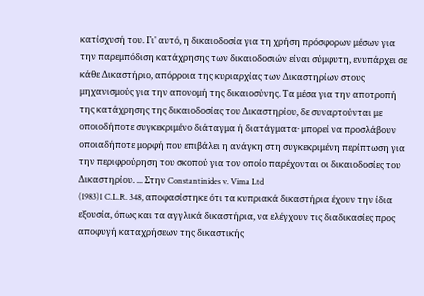κατίσχυσή του. Γι' αυτό, η δικαιοδοσία για τη χρήση πρόσφορων μέσων για την παρεμπόδιση κατάχρησης των δικαιοδοσιών είναι σύμφυτη, ενυπάρχει σε κάθε Δικαστήριο, απόρροια της κυριαρχίας των Δικαστηρίων στους μηχανισμούς για την απονομή της δικαιοσύνης. Τα μέσα για την αποτροπή της κατάχρησης της δικαιοδοσίας του Δικαστηρίου, δε συναρτούνται με οποιοδήποτε συγκεκριμένο διάταγμα ή διατάγματα· μπορεί να προσλάβουν οποιαδήποτε μορφή που επιβάλει η ανάγκη στη συγκεκριμένη περίπτωση για την περιφρούρηση του σκοπού για τον οποίο παρέχονται οι δικαιοδοσίες του Δικαστηρίου. ... Στην Constantinides v. Vima Ltd
(1983)1 C.L.R. 348, αποφασίστηκε ότι τα κυπριακά δικαστήρια έχουν την ίδια εξουσία, όπως και τα αγγλικά δικαστήρια, να ελέγχουν τις διαδικασίες προς αποφυγή καταχρήσεων της δικαστικής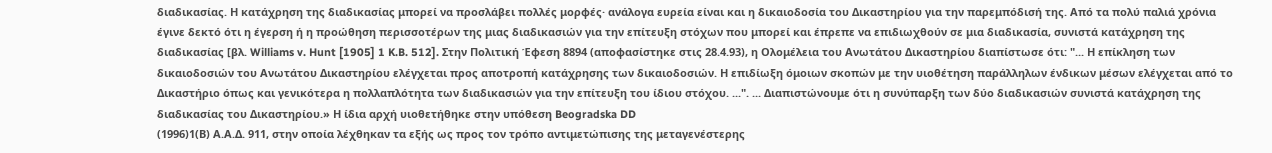διαδικασίας. Η κατάχρηση της διαδικασίας μπορεί να προσλάβει πολλές μορφές· ανάλογα ευρεία είναι και η δικαιοδοσία του Δικαστηρίου για την παρεμπόδισή της. Από τα πολύ παλιά χρόνια έγινε δεκτό ότι η έγερση ή η προώθηση περισσοτέρων της μιας διαδικασιών για την επίτευξη στόχων που μπορεί και έπρεπε να επιδιωχθούν σε μια διαδικασία, συνιστά κατάχρηση της διαδικασίας [βλ. Williams v. Hunt [1905] 1 K.B. 512]. Στην Πολιτική Έφεση 8894 (αποφασίστηκε στις 28.4.93), η Ολομέλεια του Ανωτάτου Δικαστηρίου διαπίστωσε ότι: "... Η επίκληση των δικαιοδοσιών του Ανωτάτου Δικαστηρίου ελέγχεται προς αποτροπή κατάχρησης των δικαιοδοσιών. Η επιδίωξη όμοιων σκοπών με την υιοθέτηση παράλληλων ένδικων μέσων ελέγχεται από το Δικαστήριο όπως και γενικότερα η πολλαπλότητα των διαδικασιών για την επίτευξη του ίδιου στόχου. ...". ... Διαπιστώνουμε ότι η συνύπαρξη των δύο διαδικασιών συνιστά κατάχρηση της διαδικασίας του Δικαστηρίου.» Η ίδια αρχή υιοθετήθηκε στην υπόθεση Beogradska DD
(1996)1(Β) Α.Α.Δ. 911, στην οποία λέχθηκαν τα εξής ως προς τον τρόπο αντιμετώπισης της μεταγενέστερης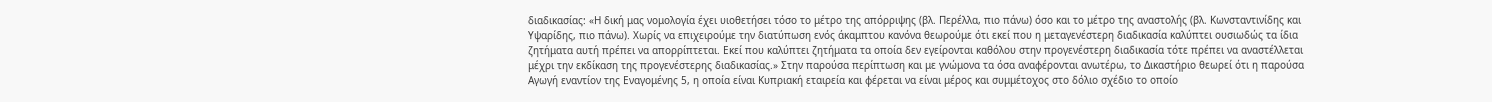διαδικασίας: «Η δική μας νομολογία έχει υιοθετήσει τόσο το μέτρο της απόρριψης (βλ. Περέλλα, πιο πάνω) όσο και το μέτρο της αναστολής (βλ. Κωνσταντινίδης και Υψαρίδης, πιο πάνω). Χωρίς να επιχειρούμε την διατύπωση ενός άκαμπτου κανόνα θεωρούμε ότι εκεί που η μεταγενέστερη διαδικασία καλύπτει ουσιωδώς τα ίδια ζητήματα αυτή πρέπει να απορρίπτεται. Εκεί που καλύπτει ζητήματα τα οποία δεν εγείρονται καθόλου στην προγενέστερη διαδικασία τότε πρέπει να αναστέλλεται μέχρι την εκδίκαση της προγενέστερης διαδικασίας.» Στην παρούσα περίπτωση και με γνώμονα τα όσα αναφέρονται ανωτέρω, το Δικαστήριο θεωρεί ότι η παρούσα Αγωγή εναντίον της Εναγομένης 5, η οποία είναι Κυπριακή εταιρεία και φέρεται να είναι μέρος και συμμέτοχος στο δόλιο σχέδιο το οποίο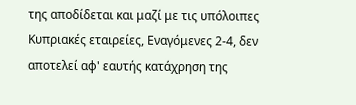της αποδίδεται και μαζί με τις υπόλοιπες Κυπριακές εταιρείες, Εναγόμενες 2-4, δεν αποτελεί αφ' εαυτής κατάχρηση της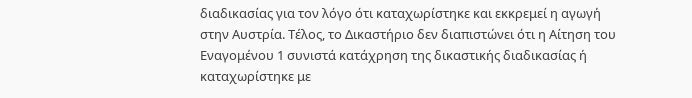διαδικασίας για τον λόγο ότι καταχωρίστηκε και εκκρεμεί η αγωγή στην Αυστρία. Τέλος, το Δικαστήριο δεν διαπιστώνει ότι η Αίτηση του Εναγομένου 1 συνιστά κατάχρηση της δικαστικής διαδικασίας ή καταχωρίστηκε με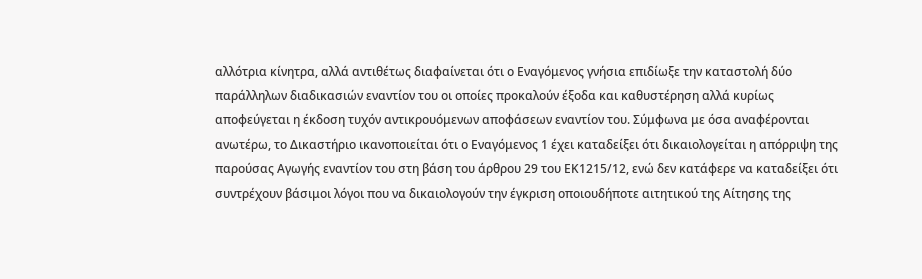αλλότρια κίνητρα, αλλά αντιθέτως διαφαίνεται ότι ο Εναγόμενος γνήσια επιδίωξε την καταστολή δύο παράλληλων διαδικασιών εναντίον του οι οποίες προκαλούν έξοδα και καθυστέρηση αλλά κυρίως αποφεύγεται η έκδοση τυχόν αντικρουόμενων αποφάσεων εναντίον του. Σύμφωνα με όσα αναφέρονται ανωτέρω, το Δικαστήριο ικανοποιείται ότι ο Εναγόμενος 1 έχει καταδείξει ότι δικαιολογείται η απόρριψη της παρούσας Αγωγής εναντίον του στη βάση του άρθρου 29 του ΕΚ1215/12, ενώ δεν κατάφερε να καταδείξει ότι συντρέχουν βάσιμοι λόγοι που να δικαιολογούν την έγκριση οποιουδήποτε αιτητικού της Αίτησης της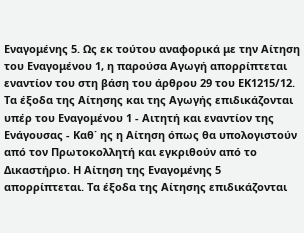Εναγομένης 5. Ως εκ τούτου αναφορικά με την Αίτηση του Εναγομένου 1, η παρούσα Αγωγή απορρίπτεται εναντίον του στη βάση του άρθρου 29 του ΕΚ1215/12. Τα έξοδα της Αίτησης και της Αγωγής επιδικάζονται υπέρ του Εναγομένου 1 - Αιτητή και εναντίον της Ενάγουσας - Καθ΄ ης η Αίτηση όπως θα υπολογιστούν από τον Πρωτοκολλητή και εγκριθούν από το Δικαστήριο. Η Αίτηση της Εναγομένης 5 απορρίπτεται. Τα έξοδα της Αίτησης επιδικάζονται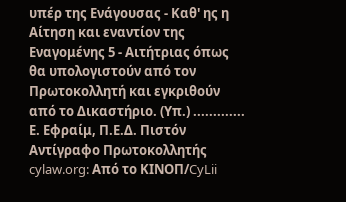υπέρ της Ενάγουσας - Καθ' ης η Αίτηση και εναντίον της Εναγομένης 5 - Αιτήτριας όπως θα υπολογιστούν από τον Πρωτοκολλητή και εγκριθούν από το Δικαστήριο. (Υπ.) ............. Ε. Εφραίμ, Π.Ε.Δ. Πιστόν Αντίγραφο Πρωτοκολλητής cylaw.org: Από το ΚΙΝOΠ/CyLii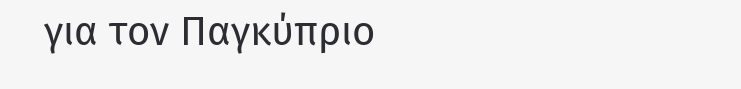για τον Παγκύπριο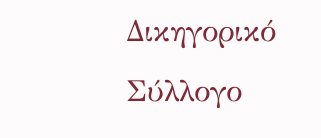Δικηγορικό Σύλλογο